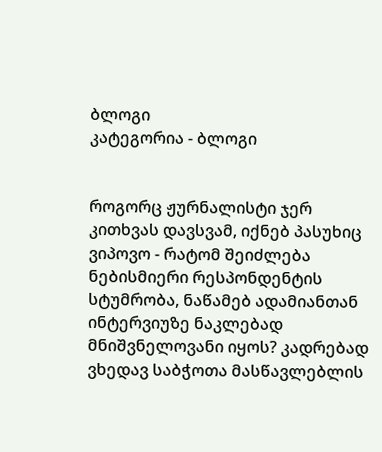ბლოგი
კატეგორია - ბლოგი


როგორც ჟურნალისტი ჯერ კითხვას დავსვამ, იქნებ პასუხიც ვიპოვო - რატომ შეიძლება ნებისმიერი რესპონდენტის სტუმრობა, ნაწამებ ადამიანთან ინტერვიუზე ნაკლებად მნიშვნელოვანი იყოს? კადრებად ვხედავ საბჭოთა მასწავლებლის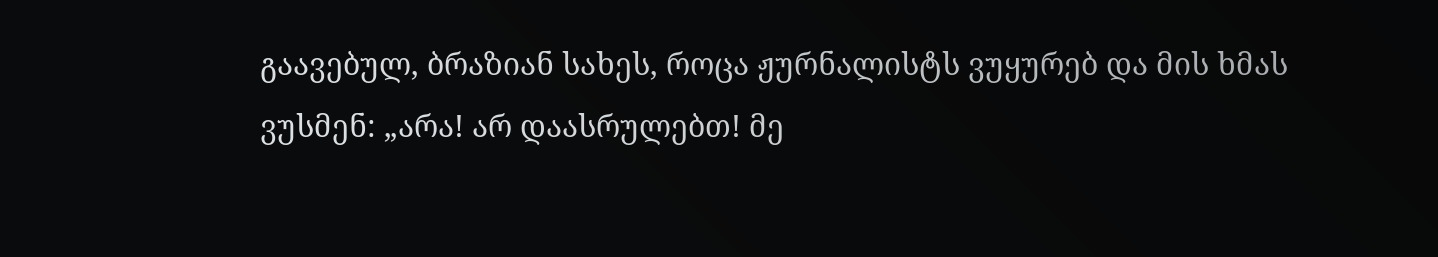გაავებულ, ბრაზიან სახეს, როცა ჟურნალისტს ვუყურებ და მის ხმას ვუსმენ: „არა! არ დაასრულებთ! მე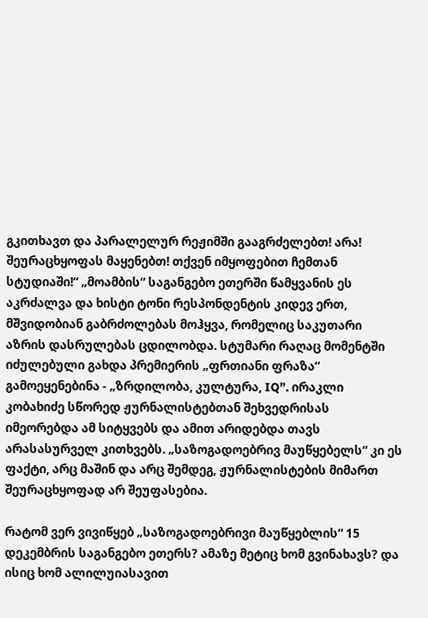გკითხავთ და პარალელურ რეჟიმში გააგრძელებთ! არა! შეურაცხყოფას მაყენებთ! თქვენ იმყოფებით ჩემთან სტუდიაში!“ „მოამბის“ საგანგებო ეთერში წამყვანის ეს აკრძალვა და ხისტი ტონი რესპონდენტის კიდევ ერთ, მშვიდობიან გაბრძოლებას მოჰყვა, რომელიც საკუთარი აზრის დასრულებას ცდილობდა. სტუმარი რაღაც მომენტში იძულებული გახდა პრემიერის „ფრთიანი ფრაზა“ გამოეყენებინა - „ზრდილობა, კულტურა, IQ”. ირაკლი კობახიძე სწორედ ჟურნალისტებთან შეხვედრისას იმეორებდა ამ სიტყვებს და ამით არიდებდა თავს არასასურველ კითხვებს. „საზოგადოებრივ მაუწყებელს“ კი ეს ფაქტი, არც მაშინ და არც შემდეგ, ჟურნალისტების მიმართ შეურაცხყოფად არ შეუფასებია.

რატომ ვერ ვივიწყებ „საზოგადოებრივი მაუწყებლის“ 15 დეკემბრის საგანგებო ეთერს? ამაზე მეტიც ხომ გვინახავს? და ისიც ხომ ალილუიასავით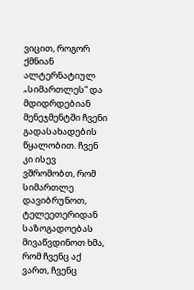ვიცით, როგორ ქმნიან ალტერნატიულ „სიმართლეს“ და მდიდრდებიან მენეჯმენტში ჩვენი გადასახადების წყალობით. ჩვენ კი ისევ ვშრომობთ, რომ სიმართლე დავიბრუნოთ, ტელეეთერიდან საზოგადოებას მივაწვდინოთ ხმა, რომ ჩვენც აქ ვართ, ჩვენც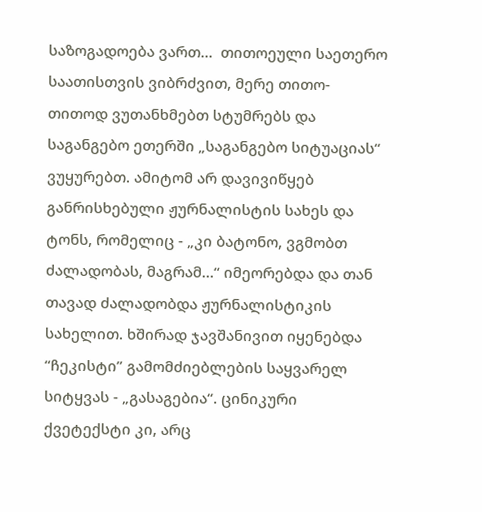საზოგადოება ვართ...  თითოეული საეთერო საათისთვის ვიბრძვით, მერე თითო-თითოდ ვუთანხმებთ სტუმრებს და საგანგებო ეთერში „საგანგებო სიტუაციას“ ვუყურებთ. ამიტომ არ დავივიწყებ განრისხებული ჟურნალისტის სახეს და ტონს, რომელიც - „კი ბატონო, ვგმობთ ძალადობას, მაგრამ…“ იმეორებდა და თან თავად ძალადობდა ჟურნალისტიკის სახელით. ხშირად ჯავშანივით იყენებდა “ჩეკისტი” გამომძიებლების საყვარელ სიტყვას - „გასაგებია“. ცინიკური ქვეტექსტი კი, არც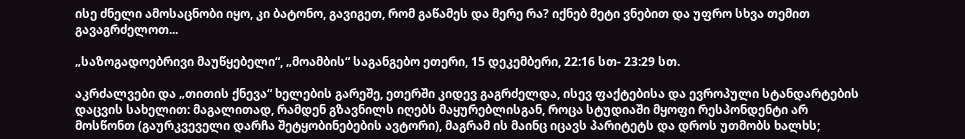ისე ძნელი ამოსაცნობი იყო, კი ბატონო, გავიგეთ, რომ გაწამეს და მერე რა? იქნებ მეტი ვნებით და უფრო სხვა თემით გავაგრძელოთ...

„საზოგადოებრივი მაუწყებელი“, „მოამბის“ საგანგებო ეთერი, 15 დეკემბერი, 22:16 სთ- 23:29 სთ.

აკრძალვები და „თითის ქნევა“ ხელების გარეშე, ეთერში კიდევ გაგრძელდა, ისევ ფაქტებისა და ევროპული სტანდარტების დაცვის სახელით: მაგალითად, რამდენ გზავნილს იღებს მაყურებლისგან, როცა სტუდიაში მყოფი რესპონდენტი არ მოსწონთ (გაურკვეველი დარჩა შეტყობინებების ავტორი), მაგრამ ის მაინც იცავს პარიტეტს და დროს უთმობს ხალხს;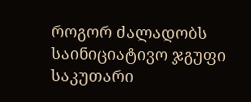როგორ ძალადობს საინიციატივო ჯგუფი საკუთარი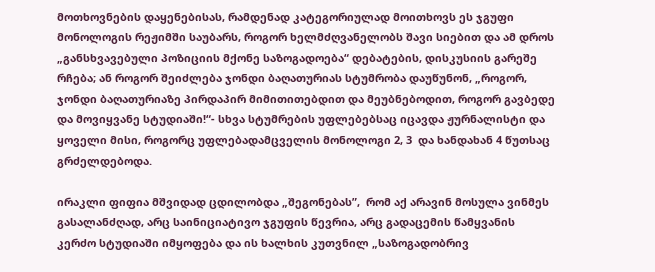მოთხოვნების დაყენებისას, რამდენად კატეგორიულად მოითხოვს ეს ჯგუფი მონოლოგის რეჟიმში საუბარს, როგორ ხელმძღვანელობს შავი სიებით და ამ დროს „განსხვავებული პოზიციის მქონე საზოგადოება“ დებატების, დისკუსიის გარეშე რჩება; ან როგორ შეიძლება ჯონდი ბაღათურიას სტუმრობა დაუწუნონ, „როგორ, ჯონდი ბაღათურიაზე პირდაპირ მიმითითებდით და მეუბნებოდით, როგორ გავბედე და მოვიყვანე სტუდიაში!“- სხვა სტუმრების უფლებებსაც იცავდა ჟურნალისტი და ყოველი მისი, როგორც უფლებადამცველის მონოლოგი 2, 3  და ხანდახან 4 წუთსაც გრძელდებოდა.

ირაკლი ფიფია მშვიდად ცდილობდა „შეგონებას”,  რომ აქ არავინ მოსულა ვინმეს გასალანძღად, არც საინიციატივო ჯგუფის წევრია, არც გადაცემის წამყვანის კერძო სტუდიაში იმყოფება და ის ხალხის კუთვნილ „საზოგადობრივ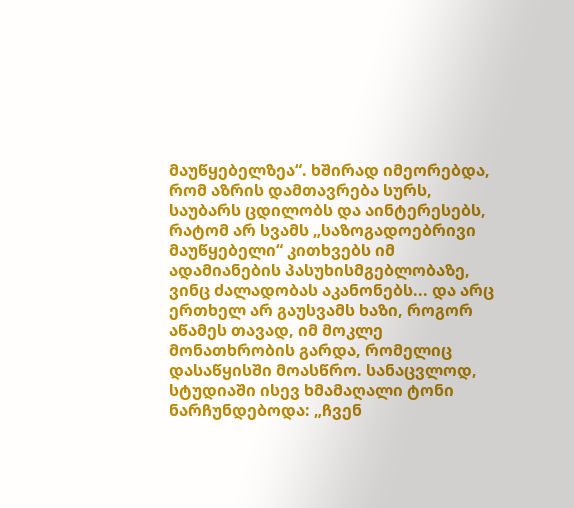მაუწყებელზეა“. ხშირად იმეორებდა, რომ აზრის დამთავრება სურს, საუბარს ცდილობს და აინტერესებს, რატომ არ სვამს „საზოგადოებრივი მაუწყებელი“ კითხვებს იმ ადამიანების პასუხისმგებლობაზე, ვინც ძალადობას აკანონებს... და არც ერთხელ არ გაუსვამს ხაზი, როგორ აწამეს თავად, იმ მოკლე მონათხრობის გარდა, რომელიც დასაწყისში მოასწრო. სანაცვლოდ, სტუდიაში ისევ ხმამაღალი ტონი ნარჩუნდებოდა: „ჩვენ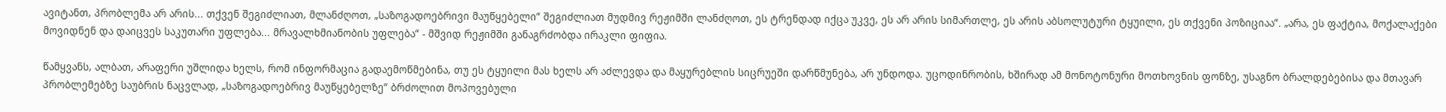ავიტანთ, პრობლემა არ არის... თქვენ შეგიძლიათ, მლანძღოთ, „საზოგადოებრივი მაუწყებელი“ შეგიძლიათ მუდმივ რეჟიმში ლანძღოთ, ეს ტრენდად იქცა უკვე, ეს არ არის სიმართლე, ეს არის აბსოლუტური ტყუილი, ეს თქვენი პოზიციაა“. „არა, ეს ფაქტია, მოქალაქები მოვიდნენ და დაიცვეს საკუთარი უფლება... მრავალხმიანობის უფლება“ - მშვიდ რეჟიმში განაგრძობდა ირაკლი ფიფია.

წამყვანს, ალბათ, არაფერი უშლიდა ხელს, რომ ინფორმაცია გადაემოწმებინა, თუ ეს ტყუილი მას ხელს არ აძლევდა და მაყურებლის სიცრუეში დარწმუნება, არ უნდოდა. უცოდინრობის, ხშირად ამ მონოტონური მოთხოვნის ფონზე, უსაგნო ბრალდებებისა და მთავარ პრობლემებზე საუბრის ნაცვლად, „საზოგადოებრივ მაუწყებელზე“ ბრძოლით მოპოვებული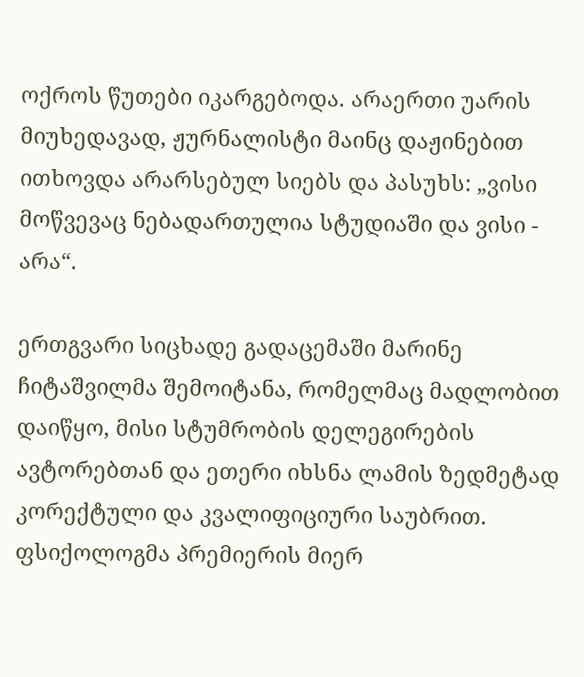ოქროს წუთები იკარგებოდა. არაერთი უარის მიუხედავად, ჟურნალისტი მაინც დაჟინებით ითხოვდა არარსებულ სიებს და პასუხს: „ვისი მოწვევაც ნებადართულია სტუდიაში და ვისი - არა“.

ერთგვარი სიცხადე გადაცემაში მარინე ჩიტაშვილმა შემოიტანა, რომელმაც მადლობით დაიწყო, მისი სტუმრობის დელეგირების ავტორებთან და ეთერი იხსნა ლამის ზედმეტად კორექტული და კვალიფიციური საუბრით. ფსიქოლოგმა პრემიერის მიერ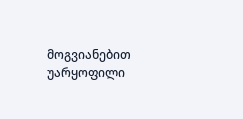მოგვიანებით უარყოფილი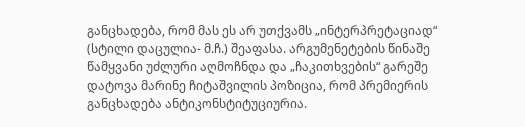განცხადება, რომ მას ეს არ უთქვამს „ინტერპრეტაციად“ (სტილი დაცულია- მ.ჩ.) შეაფასა. არგუმენეტების წინაშე წამყვანი უძლური აღმოჩნდა და „ჩაკითხვების“ გარეშე დატოვა მარინე ჩიტაშვილის პოზიცია, რომ პრემიერის განცხადება ანტიკონსტიტუციურია.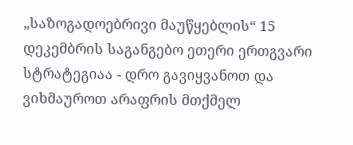„საზოგადოებრივი მაუწყებლის“ 15 დეკემბრის საგანგებო ეთერი ერთგვარი სტრატეგიაა - დრო გავიყვანოთ და ვიხმაუროთ არაფრის მთქმელ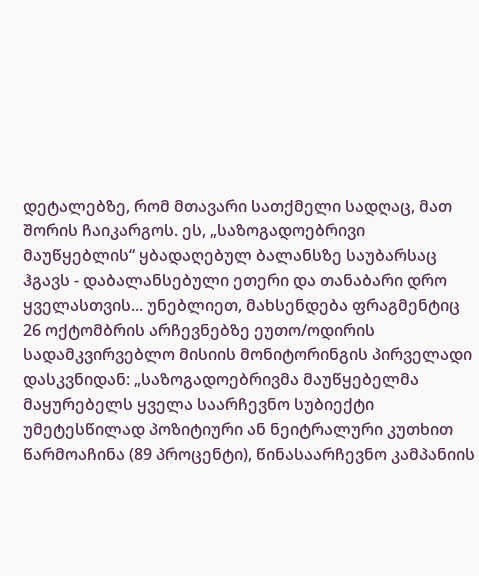დეტალებზე, რომ მთავარი სათქმელი სადღაც, მათ შორის ჩაიკარგოს. ეს, „საზოგადოებრივი მაუწყებლის“ ყბადაღებულ ბალანსზე საუბარსაც ჰგავს - დაბალანსებული ეთერი და თანაბარი დრო ყველასთვის... უნებლიეთ, მახსენდება ფრაგმენტიც 26 ოქტომბრის არჩევნებზე ეუთო/ოდირის სადამკვირვებლო მისიის მონიტორინგის პირველადი დასკვნიდან: „საზოგადოებრივმა მაუწყებელმა მაყურებელს ყველა საარჩევნო სუბიექტი უმეტესწილად პოზიტიური ან ნეიტრალური კუთხით წარმოაჩინა (89 პროცენტი), წინასაარჩევნო კამპანიის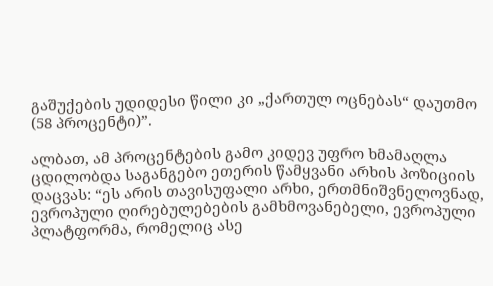გაშუქების უდიდესი წილი კი „ქართულ ოცნებას“ დაუთმო (58 პროცენტი)”.

ალბათ, ამ პროცენტების გამო კიდევ უფრო ხმამაღლა ცდილობდა საგანგებო ეთერის წამყვანი არხის პოზიციის დაცვას: “ეს არის თავისუფალი არხი, ერთმნიშვნელოვნად, ევროპული ღირებულებების გამხმოვანებელი, ევროპული პლატფორმა, რომელიც ასე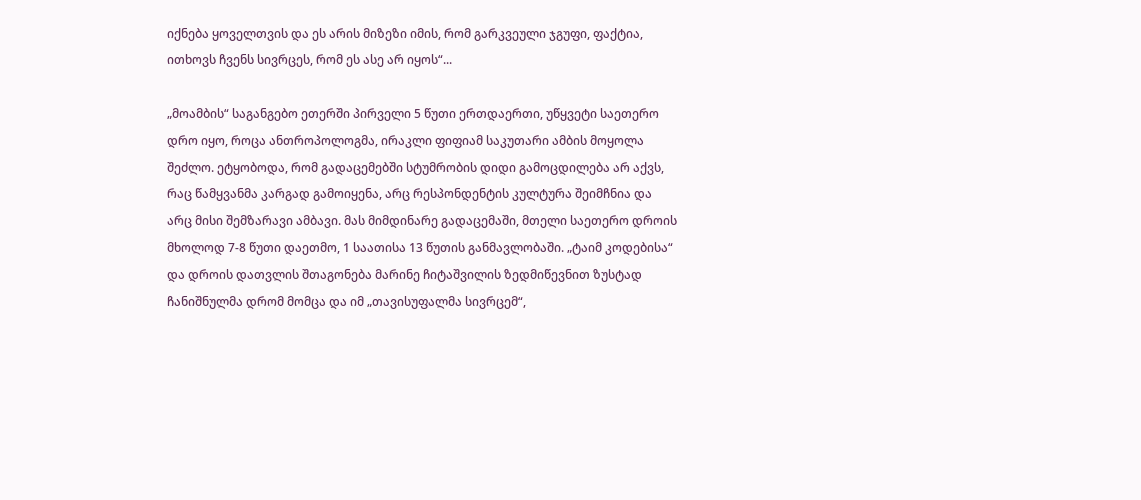იქნება ყოველთვის და ეს არის მიზეზი იმის, რომ გარკვეული ჯგუფი, ფაქტია, ითხოვს ჩვენს სივრცეს, რომ ეს ასე არ იყოს“...

„მოამბის“ საგანგებო ეთერში პირველი 5 წუთი ერთდაერთი, უწყვეტი საეთერო დრო იყო, როცა ანთროპოლოგმა, ირაკლი ფიფიამ საკუთარი ამბის მოყოლა შეძლო. ეტყობოდა, რომ გადაცემებში სტუმრობის დიდი გამოცდილება არ აქვს, რაც წამყვანმა კარგად გამოიყენა, არც რესპონდენტის კულტურა შეიმჩნია და არც მისი შემზარავი ამბავი. მას მიმდინარე გადაცემაში, მთელი საეთერო დროის მხოლოდ 7-8 წუთი დაეთმო, 1 საათისა 13 წუთის განმავლობაში. „ტაიმ კოდებისა“ და დროის დათვლის შთაგონება მარინე ჩიტაშვილის ზედმიწევნით ზუსტად ჩანიშნულმა დრომ მომცა და იმ „თავისუფალმა სივრცემ“,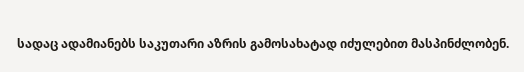სადაც ადამიანებს საკუთარი აზრის გამოსახატად იძულებით მასპინძლობენ.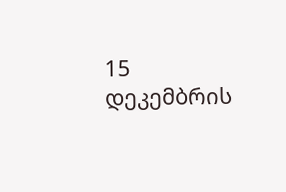15 დეკემბრის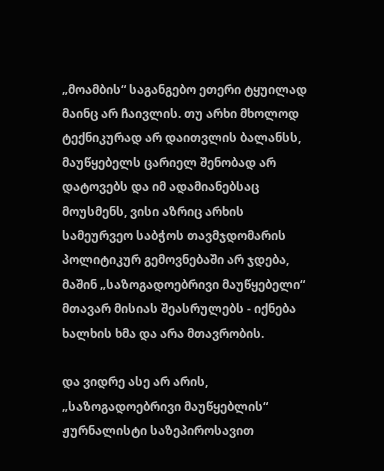„მოამბის“ საგანგებო ეთერი ტყუილად მაინც არ ჩაივლის. თუ არხი მხოლოდ ტექნიკურად არ დაითვლის ბალანსს, მაუწყებელს ცარიელ შენობად არ დატოვებს და იმ ადამიანებსაც მოუსმენს, ვისი აზრიც არხის სამეურვეო საბჭოს თავმჯდომარის პოლიტიკურ გემოვნებაში არ ჯდება, მაშინ „საზოგადოებრივი მაუწყებელი“ მთავარ მისიას შეასრულებს - იქნება ხალხის ხმა და არა მთავრობის.

და ვიდრე ასე არ არის, „საზოგადოებრივი მაუწყებლის“ ჟურნალისტი საზეპიროსავით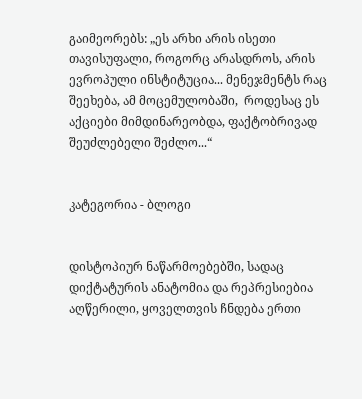გაიმეორებს: „ეს არხი არის ისეთი თავისუფალი, როგორც არასდროს, არის ევროპული ინსტიტუცია... მენეჯმენტს რაც შეეხება, ამ მოცემულობაში,  როდესაც ეს აქციები მიმდინარეობდა, ფაქტობრივად შეუძლებელი შეძლო...“


კატეგორია - ბლოგი


დისტოპიურ ნაწარმოებებში, სადაც დიქტატურის ანატომია და რეპრესიებია აღწერილი, ყოველთვის ჩნდება ერთი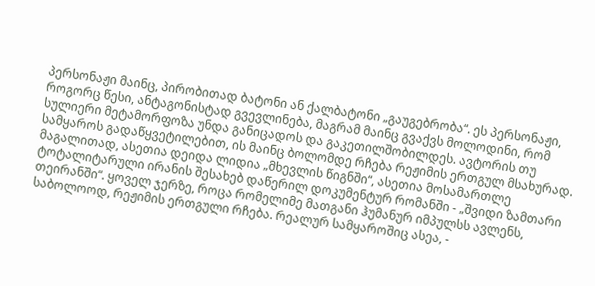პერსონაჟი მაინც, პირობითად ბატონი ან ქალბატონი „გაუგებრობა“. ეს პერსონაჟი, როგორც წესი, ანტაგონისტად გვევლინება, მაგრამ მაინც გვაქვს მოლოდინი, რომ სულიერი მეტამორფოზა უნდა განიცადოს და გაკეთილშობილდეს. ავტორის თუ სამყაროს გადაწყვეტილებით, ის მაინც ბოლომდე რჩება რეჟიმის ერთგულ მსახურად. მაგალითად, ასეთია დეიდა ლიდია „მხევლის წიგნში“, ასეთია მოსამართლე ტოტალიტარული ირანის შესახებ დაწერილ დოკუმენტურ რომანში - „შვიდი ზამთარი თეირანში“. ყოველ ჯერზე, როცა რომელიმე მათგანი ჰუმანურ იმპულსს ავლენს, საბოლოოდ, რეჟიმის ერთგული რჩება. რეალურ სამყაროშიც ასეა, -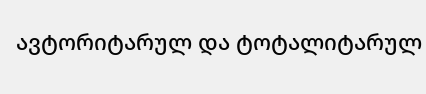ავტორიტარულ და ტოტალიტარულ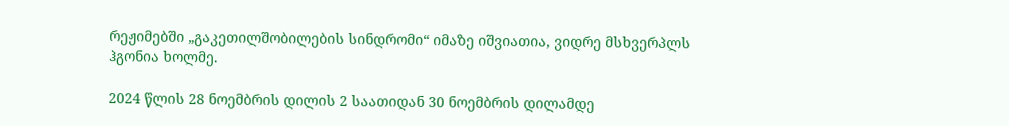რეჟიმებში „გაკეთილშობილების სინდრომი“ იმაზე იშვიათია, ვიდრე მსხვერპლს ჰგონია ხოლმე.

2024 წლის 28 ნოემბრის დილის 2 საათიდან 30 ნოემბრის დილამდე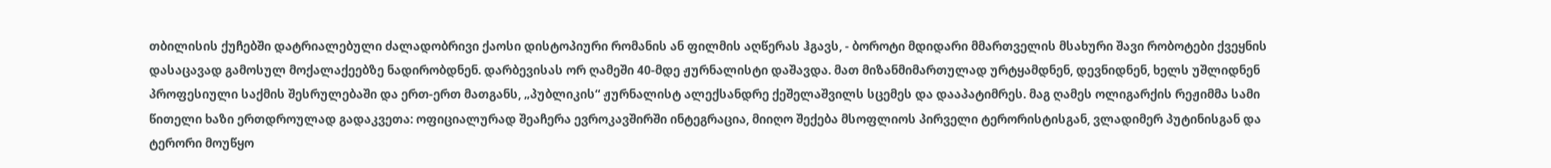თბილისის ქუჩებში დატრიალებული ძალადობრივი ქაოსი დისტოპიური რომანის ან ფილმის აღწერას ჰგავს, - ბოროტი მდიდარი მმართველის მსახური შავი რობოტები ქვეყნის დასაცავად გამოსულ მოქალაქეებზე ნადირობდნენ. დარბევისას ორ ღამეში 40-მდე ჟურნალისტი დაშავდა. მათ მიზანმიმართულად ურტყამდნენ, დევნიდნენ, ხელს უშლიდნენ პროფესიული საქმის შესრულებაში და ერთ-ერთ მათგანს, „პუბლიკის“ ჟურნალისტ ალექსანდრე ქეშელაშვილს სცემეს და დააპატიმრეს. მაგ ღამეს ოლიგარქის რეჟიმმა სამი წითელი ხაზი ერთდროულად გადაკვეთა: ოფიციალურად შეაჩერა ევროკავშირში ინტეგრაცია, მიიღო შექება მსოფლიოს პირველი ტერორისტისგან, ვლადიმერ პუტინისგან და ტერორი მოუწყო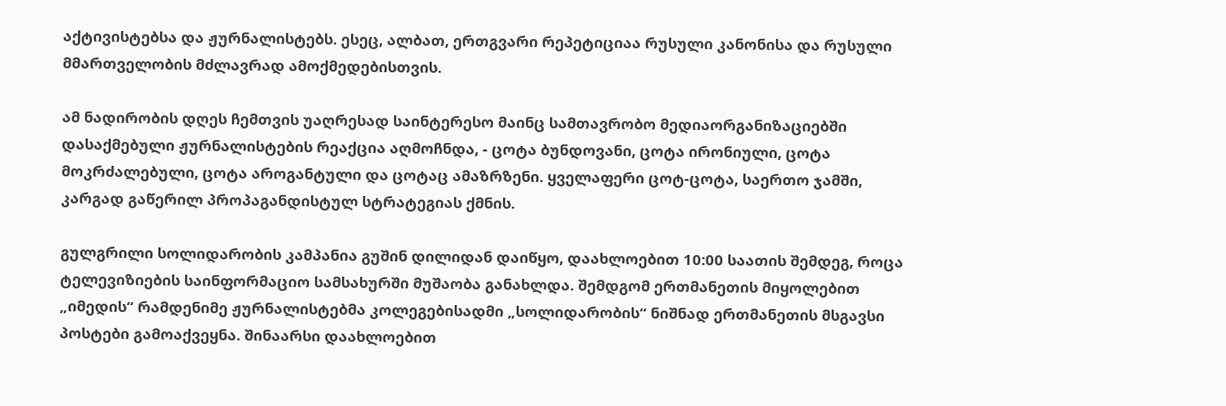აქტივისტებსა და ჟურნალისტებს. ესეც, ალბათ, ერთგვარი რეპეტიციაა რუსული კანონისა და რუსული მმართველობის მძლავრად ამოქმედებისთვის.

ამ ნადირობის დღეს ჩემთვის უაღრესად საინტერესო მაინც სამთავრობო მედიაორგანიზაციებში დასაქმებული ჟურნალისტების რეაქცია აღმოჩნდა, - ცოტა ბუნდოვანი, ცოტა ირონიული, ცოტა მოკრძალებული, ცოტა აროგანტული და ცოტაც ამაზრზენი. ყველაფერი ცოტ-ცოტა, საერთო ჯამში, კარგად გაწერილ პროპაგანდისტულ სტრატეგიას ქმნის.

გულგრილი სოლიდარობის კამპანია გუშინ დილიდან დაიწყო, დაახლოებით 10:00 საათის შემდეგ, როცა ტელევიზიების საინფორმაციო სამსახურში მუშაობა განახლდა. შემდგომ ერთმანეთის მიყოლებით „იმედის“ რამდენიმე ჟურნალისტებმა კოლეგებისადმი „სოლიდარობის“ ნიშნად ერთმანეთის მსგავსი პოსტები გამოაქვეყნა. შინაარსი დაახლოებით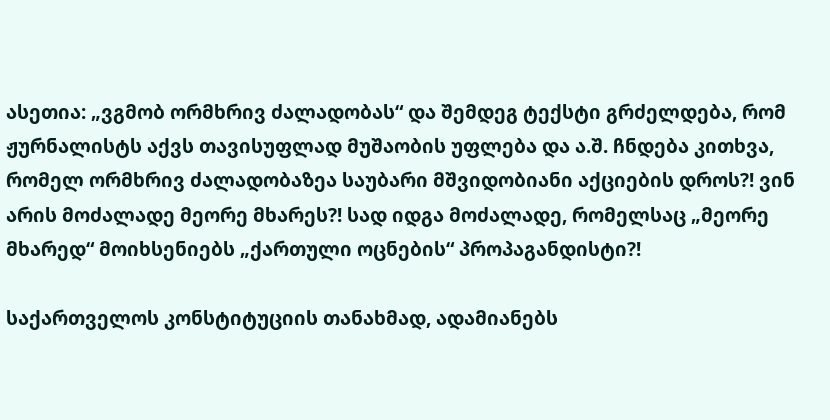ასეთია: „ვგმობ ორმხრივ ძალადობას“ და შემდეგ ტექსტი გრძელდება, რომ ჟურნალისტს აქვს თავისუფლად მუშაობის უფლება და ა.შ. ჩნდება კითხვა, რომელ ორმხრივ ძალადობაზეა საუბარი მშვიდობიანი აქციების დროს?! ვინ არის მოძალადე მეორე მხარეს?! სად იდგა მოძალადე, რომელსაც „მეორე მხარედ“ მოიხსენიებს „ქართული ოცნების“ პროპაგანდისტი?!

საქართველოს კონსტიტუციის თანახმად, ადამიანებს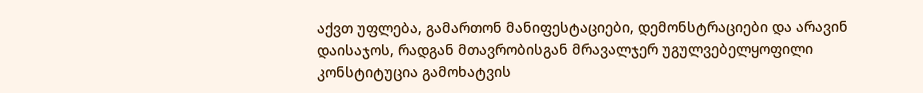აქვთ უფლება, გამართონ მანიფესტაციები, დემონსტრაციები და არავინ დაისაჯოს, რადგან მთავრობისგან მრავალჯერ უგულვებელყოფილი კონსტიტუცია გამოხატვის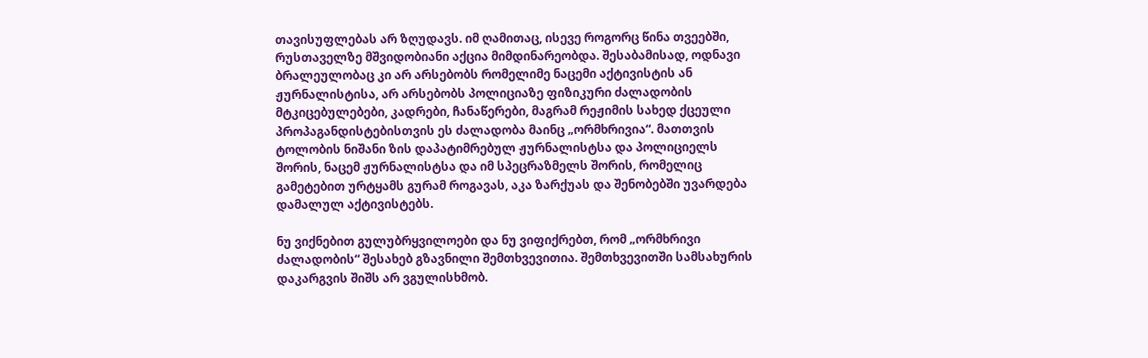თავისუფლებას არ ზღუდავს. იმ ღამითაც, ისევე როგორც წინა თვეებში, რუსთაველზე მშვიდობიანი აქცია მიმდინარეობდა. შესაბამისად, ოდნავი ბრალეულობაც კი არ არსებობს რომელიმე ნაცემი აქტივისტის ან ჟურნალისტისა, არ არსებობს პოლიციაზე ფიზიკური ძალადობის მტკიცებულებები, კადრები, ჩანაწერები, მაგრამ რეჟიმის სახედ ქცეული პროპაგანდისტებისთვის ეს ძალადობა მაინც „ორმხრივია“. მათთვის ტოლობის ნიშანი ზის დაპატიმრებულ ჟურნალისტსა და პოლიციელს შორის, ნაცემ ჟურნალისტსა და იმ სპეცრაზმელს შორის, რომელიც გამეტებით ურტყამს გურამ როგავას, აკა ზარქუას და შენობებში უვარდება დამალულ აქტივისტებს.

ნუ ვიქნებით გულუბრყვილოები და ნუ ვიფიქრებთ, რომ „ორმხრივი ძალადობის“ შესახებ გზავნილი შემთხვევითია. შემთხვევითში სამსახურის დაკარგვის შიშს არ ვგულისხმობ.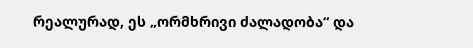რეალურად, ეს „ორმხრივი ძალადობა“ და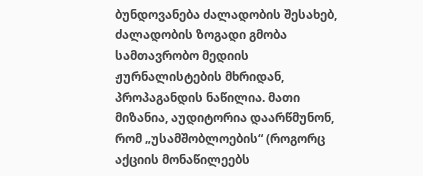ბუნდოვანება ძალადობის შესახებ, ძალადობის ზოგადი გმობა სამთავრობო მედიის ჟურნალისტების მხრიდან, პროპაგანდის ნაწილია. მათი მიზანია, აუდიტორია დაარწმუნონ, რომ „უსამშობლოების“ (როგორც აქციის მონაწილეებს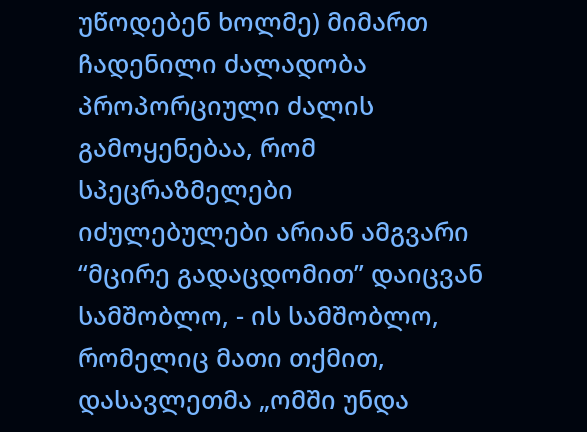უწოდებენ ხოლმე) მიმართ ჩადენილი ძალადობა პროპორციული ძალის გამოყენებაა, რომ სპეცრაზმელები იძულებულები არიან ამგვარი “მცირე გადაცდომით” დაიცვან სამშობლო, - ის სამშობლო, რომელიც მათი თქმით, დასავლეთმა „ომში უნდა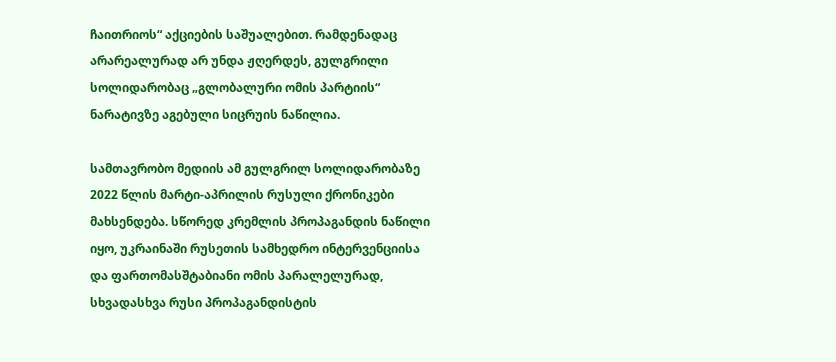ჩაითრიოს“ აქციების საშუალებით. რამდენადაც არარეალურად არ უნდა ჟღერდეს, გულგრილი სოლიდარობაც „გლობალური ომის პარტიის“ ნარატივზე აგებული სიცრუის ნაწილია.

სამთავრობო მედიის ამ გულგრილ სოლიდარობაზე 2022 წლის მარტი-აპრილის რუსული ქრონიკები მახსენდება. სწორედ კრემლის პროპაგანდის ნაწილი იყო, უკრაინაში რუსეთის სამხედრო ინტერვენციისა და ფართომასშტაბიანი ომის პარალელურად, სხვადასხვა რუსი პროპაგანდისტის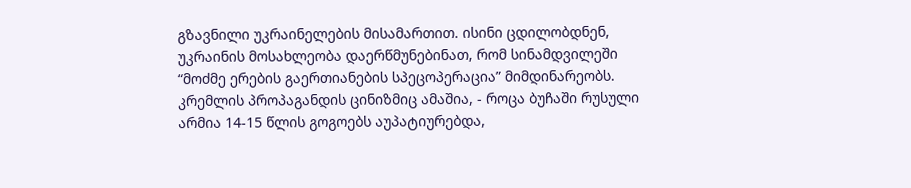გზავნილი უკრაინელების მისამართით. ისინი ცდილობდნენ, უკრაინის მოსახლეობა დაერწმუნებინათ, რომ სინამდვილეში “მოძმე ერების გაერთიანების სპეცოპერაცია” მიმდინარეობს. კრემლის პროპაგანდის ცინიზმიც ამაშია, - როცა ბუჩაში რუსული არმია 14-15 წლის გოგოებს აუპატიურებდა,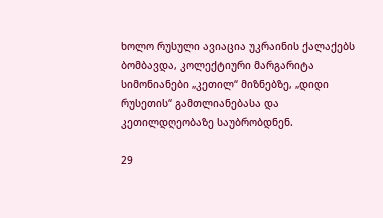ხოლო რუსული ავიაცია უკრაინის ქალაქებს ბომბავდა, კოლექტიური მარგარიტა სიმონიანები „კეთილ“ მიზნებზე, „დიდი რუსეთის“ გამთლიანებასა და კეთილდღეობაზე საუბრობდნენ.

29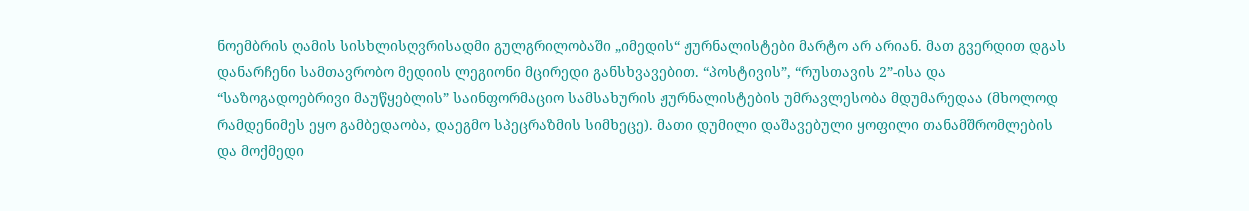ნოემბრის ღამის სისხლისღვრისადმი გულგრილობაში „იმედის“ ჟურნალისტები მარტო არ არიან. მათ გვერდით დგას დანარჩენი სამთავრობო მედიის ლეგიონი მცირედი განსხვავებით. “პოსტივის”, “რუსთავის 2”-ისა და “საზოგადოებრივი მაუწყებლის” საინფორმაციო სამსახურის ჟურნალისტების უმრავლესობა მდუმარედაა (მხოლოდ რამდენიმეს ეყო გამბედაობა, დაეგმო სპეცრაზმის სიმხეცე). მათი დუმილი დაშავებული ყოფილი თანამშრომლების და მოქმედი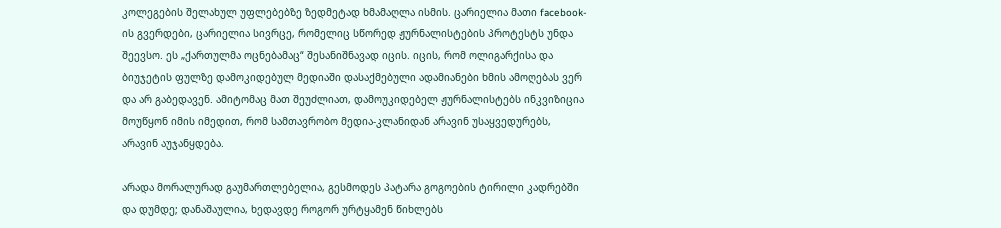კოლეგების შელახულ უფლებებზე ზედმეტად ხმამაღლა ისმის. ცარიელია მათი facebook-ის გვერდები, ცარიელია სივრცე, რომელიც სწორედ ჟურნალისტების პროტესტს უნდა შეევსო. ეს „ქართულმა ოცნებამაც“ შესანიშნავად იცის. იცის, რომ ოლიგარქისა და ბიუჯეტის ფულზე დამოკიდებულ მედიაში დასაქმებული ადამიანები ხმის ამოღებას ვერ და არ გაბედავენ. ამიტომაც მათ შეუძლიათ, დამოუკიდებელ ჟურნალისტებს ინკვიზიცია მოუწყონ იმის იმედით, რომ სამთავრობო მედია-კლანიდან არავინ უსაყვედურებს, არავინ აუჯანყდება.

არადა მორალურად გაუმართლებელია, გესმოდეს პატარა გოგოების ტირილი კადრებში და დუმდე; დანაშაულია, ხედავდე როგორ ურტყამენ წიხლებს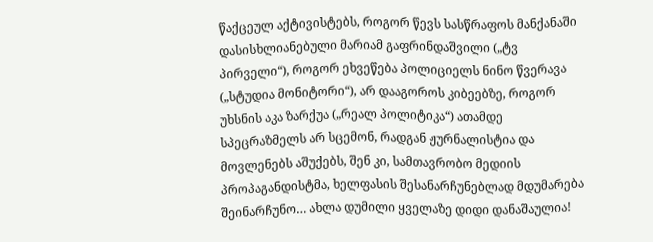წაქცეულ აქტივისტებს, როგორ წევს სასწრაფოს მანქანაში დასისხლიანებული მარიამ გაფრინდაშვილი („ტვ პირველი“), როგორ ეხვეწება პოლიციელს ნინო წვერავა („სტუდია მონიტორი“), არ დააგოროს კიბეებზე, როგორ უხსნის აკა ზარქუა („რეალ პოლიტიკა“) ათამდე სპეცრაზმელს არ სცემონ, რადგან ჟურნალისტია და მოვლენებს აშუქებს, შენ კი, სამთავრობო მედიის პროპაგანდისტმა, ხელფასის შესანარჩუნებლად მდუმარება შეინარჩუნო… ახლა დუმილი ყველაზე დიდი დანაშაულია!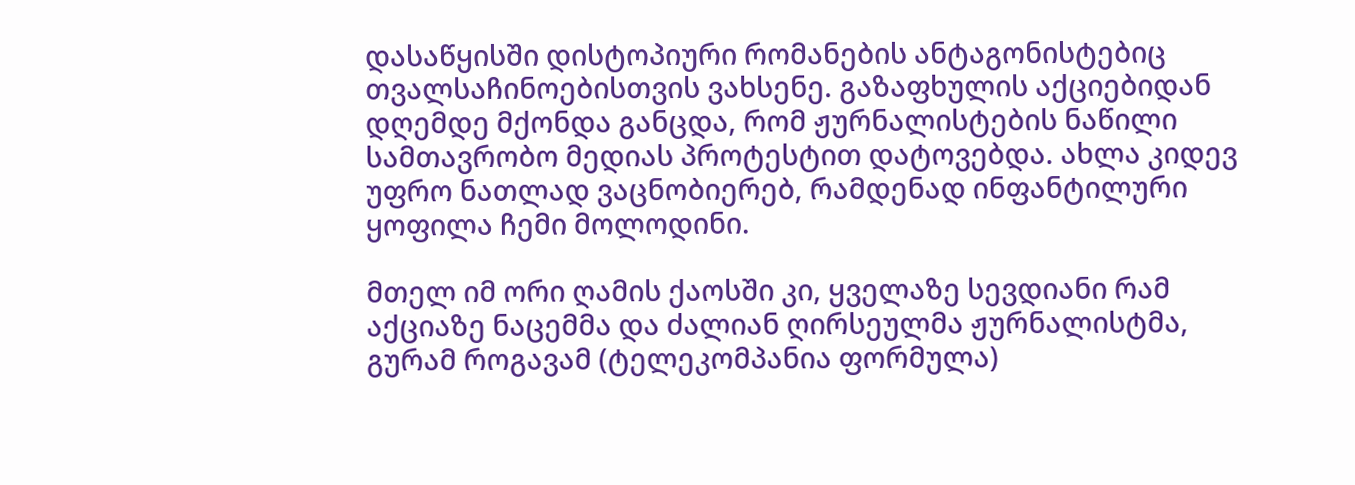დასაწყისში დისტოპიური რომანების ანტაგონისტებიც თვალსაჩინოებისთვის ვახსენე. გაზაფხულის აქციებიდან დღემდე მქონდა განცდა, რომ ჟურნალისტების ნაწილი სამთავრობო მედიას პროტესტით დატოვებდა. ახლა კიდევ უფრო ნათლად ვაცნობიერებ, რამდენად ინფანტილური ყოფილა ჩემი მოლოდინი.

მთელ იმ ორი ღამის ქაოსში კი, ყველაზე სევდიანი რამ აქციაზე ნაცემმა და ძალიან ღირსეულმა ჟურნალისტმა, გურამ როგავამ (ტელეკომპანია ფორმულა)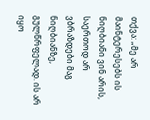თქვა: „მე არ მაინტერესებს ის ნიღბიანი ვინ არის, საერთოდ არ ვბრაზდები მაგ ნიღბიანზე, გულწრფელად. ის არ იყო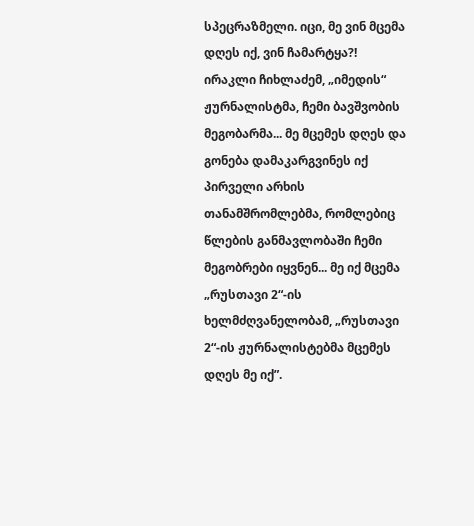სპეცრაზმელი. იცი, მე ვინ მცემა დღეს იქ, ვინ ჩამარტყა?! ირაკლი ჩიხლაძემ, „იმედის“ ჟურნალისტმა, ჩემი ბავშვობის მეგობარმა... მე მცემეს დღეს და გონება დამაკარგვინეს იქ პირველი არხის თანამშრომლებმა, რომლებიც წლების განმავლობაში ჩემი მეგობრები იყვნენ... მე იქ მცემა „რუსთავი 2“-ის ხელმძღვანელობამ, „რუსთავი 2“-ის ჟურნალისტებმა მცემეს დღეს მე იქ”.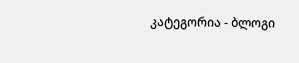კატეგორია - ბლოგი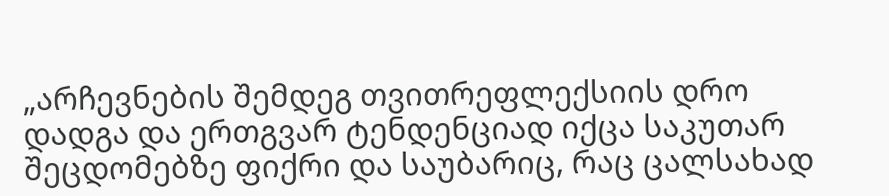„არჩევნების შემდეგ თვითრეფლექსიის დრო დადგა და ერთგვარ ტენდენციად იქცა საკუთარ შეცდომებზე ფიქრი და საუბარიც, რაც ცალსახად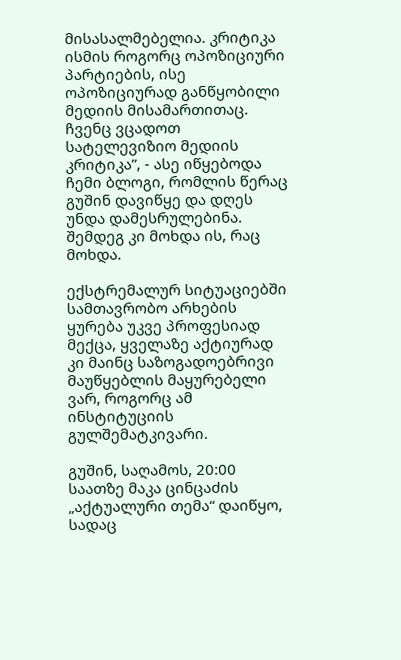მისასალმებელია. კრიტიკა ისმის როგორც ოპოზიციური პარტიების, ისე ოპოზიციურად განწყობილი მედიის მისამართითაც. ჩვენც ვცადოთ სატელევიზიო მედიის კრიტიკა”, - ასე იწყებოდა ჩემი ბლოგი, რომლის წერაც გუშინ დავიწყე და დღეს უნდა დამესრულებინა. შემდეგ კი მოხდა ის, რაც მოხდა.

ექსტრემალურ სიტუაციებში სამთავრობო არხების ყურება უკვე პროფესიად მექცა, ყველაზე აქტიურად კი მაინც საზოგადოებრივი მაუწყებლის მაყურებელი ვარ, როგორც ამ ინსტიტუციის გულშემატკივარი.

გუშინ, საღამოს, 20:00 საათზე მაკა ცინცაძის „აქტუალური თემა“ დაიწყო, სადაც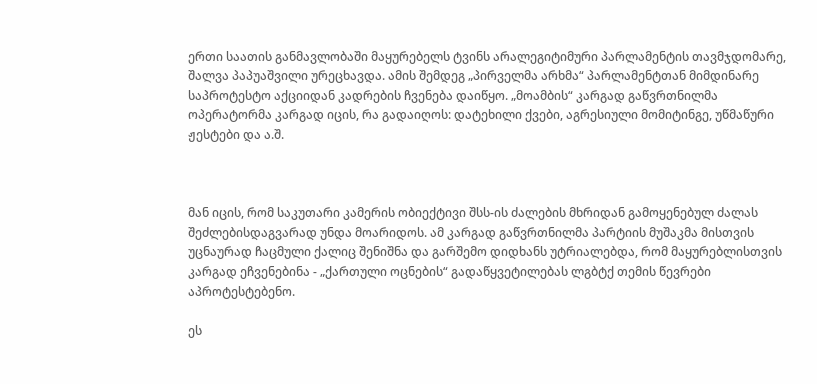ერთი საათის განმავლობაში მაყურებელს ტვინს არალეგიტიმური პარლამენტის თავმჯდომარე, შალვა პაპუაშვილი ურეცხავდა. ამის შემდეგ „პირველმა არხმა“ პარლამენტთან მიმდინარე საპროტესტო აქციიდან კადრების ჩვენება დაიწყო. „მოამბის“ კარგად გაწვრთნილმა ოპერატორმა კარგად იცის, რა გადაიღოს: დატეხილი ქვები, აგრესიული მომიტინგე, უწმაწური ჟესტები და ა.შ.



მან იცის, რომ საკუთარი კამერის ობიექტივი შსს-ის ძალების მხრიდან გამოყენებულ ძალას შეძლებისდაგვარად უნდა მოარიდოს. ამ კარგად გაწვრთნილმა პარტიის მუშაკმა მისთვის უცნაურად ჩაცმული ქალიც შენიშნა და გარშემო დიდხანს უტრიალებდა, რომ მაყურებლისთვის კარგად ეჩვენებინა - „ქართული ოცნების“ გადაწყვეტილებას ლგბტქ თემის წევრები აპროტესტებენო.

ეს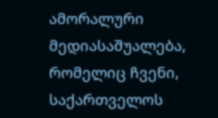ამორალური მედიასაშუალება, რომელიც ჩვენი, საქართველოს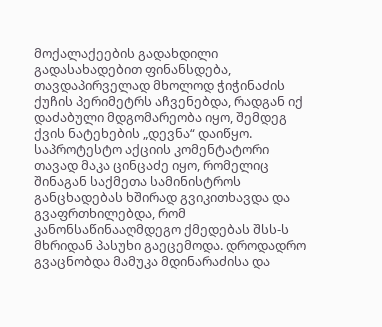მოქალაქეების გადახდილი გადასახადებით ფინანსდება, თავდაპირველად მხოლოდ ჭიჭინაძის ქუჩის პერიმეტრს აჩვენებდა, რადგან იქ დაძაბული მდგომარეობა იყო, შემდეგ ქვის ნატეხების „დევნა“ დაიწყო. საპროტესტო აქციის კომენტატორი თავად მაკა ცინცაძე იყო, რომელიც შინაგან საქმეთა სამინისტროს განცხადებას ხშირად გვიკითხავდა და გვაფრთხილებდა, რომ კანონსაწინააღმდეგო ქმედებას შსს-ს მხრიდან პასუხი გაეცემოდა. დროდადრო გვაცნობდა მამუკა მდინარაძისა და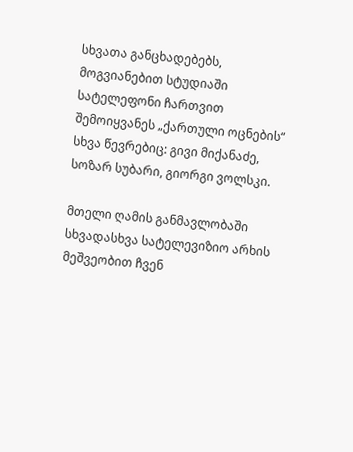სხვათა განცხადებებს, მოგვიანებით სტუდიაში სატელეფონი ჩართვით შემოიყვანეს „ქართული ოცნების“ სხვა წევრებიც: გივი მიქანაძე, სოზარ სუბარი, გიორგი ვოლსკი.

მთელი ღამის განმავლობაში სხვადასხვა სატელევიზიო არხის მეშვეობით ჩვენ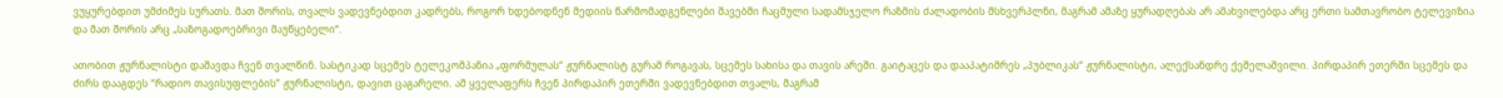ვუყურებდით უმძიმეს სურათს. მათ შორის, თვალს ვადევნებდით კადრებს, როგორ ხდებოდნენ მედიის წარმომადგენლები შავებში ჩაცმული სადამსჯელო რაზმის ძალადობის მსხვერპლნი, მაგრამ ამაზე ყურადღებას არ ამახვილებდა არც ერთი სამთავრობო ტელევიზია და მათ შორის არც „საზოგადოებრივი მაუწყებელი“.

ათობით ჟურნალისტი დაშავდა ჩვენ თვალწინ. სასტიკად სცემეს ტელეკომპანია „ფორმულას“ ჟურნალისტ გურამ როგავას, სცემეს სახისა და თავის არეში. გაიტაცეს და დააპატიმრეს „პუბლიკას“ ჟურნალისტი, ალექსანდრე ქეშელაშვილი. პირდაპირ ეთერში სცემეს და ძირს დააგდეს “რადიო თავისუფლების” ჟურნალისტი, დავით ცაგარელი. ამ ყველაფერს ჩვენ პირდაპირ ეთერში ვადევნებდით თვალს, მაგრამ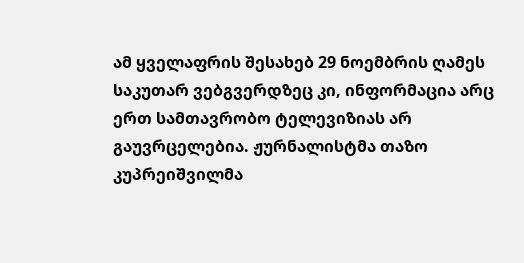ამ ყველაფრის შესახებ 29 ნოემბრის ღამეს საკუთარ ვებგვერდზეც კი, ინფორმაცია არც ერთ სამთავრობო ტელევიზიას არ გაუვრცელებია. ჟურნალისტმა თაზო კუპრეიშვილმა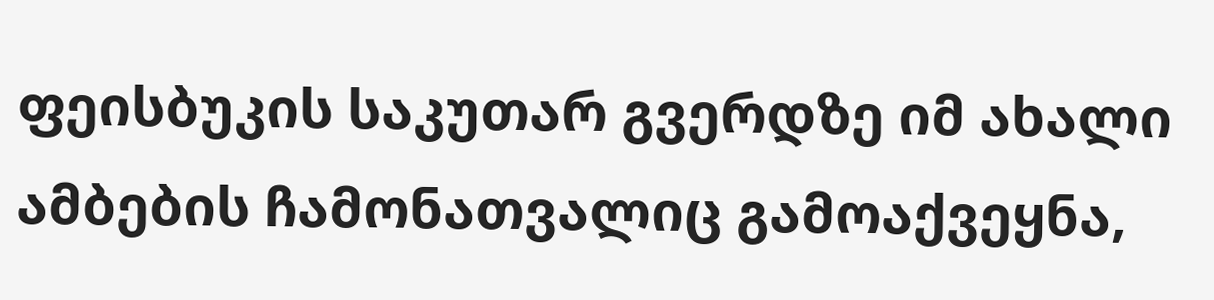ფეისბუკის საკუთარ გვერდზე იმ ახალი ამბების ჩამონათვალიც გამოაქვეყნა,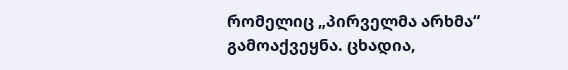რომელიც „პირველმა არხმა“ გამოაქვეყნა. ცხადია,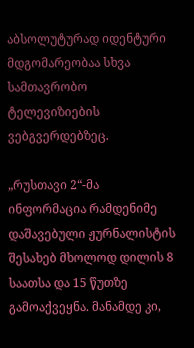აბსოლუტურად იდენტური მდგომარეობაა სხვა სამთავრობო ტელევიზიების ვებგვერდებზეც.

„რუსთავი 2“-მა ინფორმაცია რამდენიმე დაშავებული ჟურნალისტის შესახებ მხოლოდ დილის 8 საათსა და 15 წუთზე გამოაქვეყნა. მანამდე კი,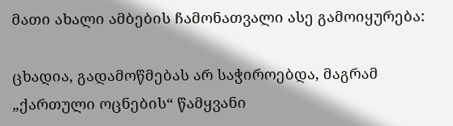მათი ახალი ამბების ჩამონათვალი ასე გამოიყურება:

ცხადია, გადამოწმებას არ საჭიროებდა, მაგრამ „ქართული ოცნების“ წამყვანი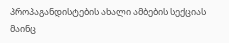პროპაგანდისტების ახალი ამბების სექციას მაინც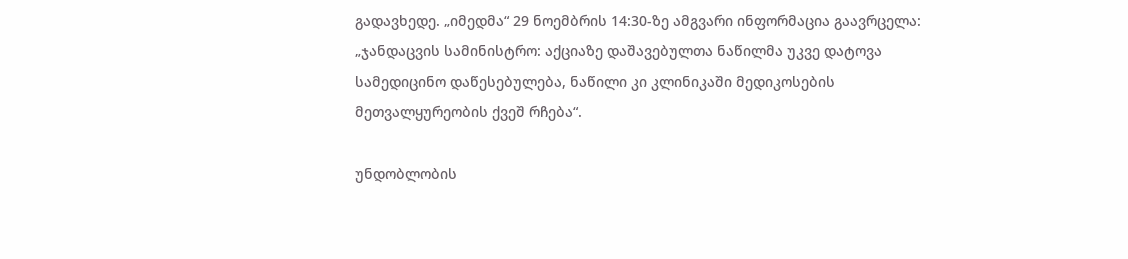გადავხედე. „იმედმა“ 29 ნოემბრის 14:30-ზე ამგვარი ინფორმაცია გაავრცელა: „ჯანდაცვის სამინისტრო: აქციაზე დაშავებულთა ნაწილმა უკვე დატოვა სამედიცინო დაწესებულება, ნაწილი კი კლინიკაში მედიკოსების მეთვალყურეობის ქვეშ რჩება“.

უნდობლობის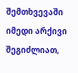შემთხვევაში იმედი არქივი შეგიძლიათ,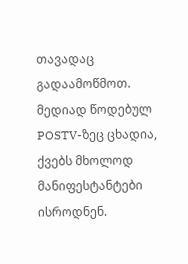თავადაც გადაამოწმოთ. მედიად წოდებულ POSTV-ზეც ცხადია, ქვებს მხოლოდ მანიფესტანტები ისროდნენ.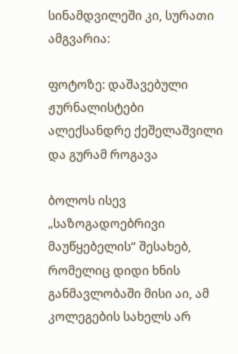სინამდვილეში კი, სურათი ამგვარია:

ფოტოზე: დაშავებული ჟურნალისტები ალექსანდრე ქეშელაშვილი და გურამ როგავა

ბოლოს ისევ „საზოგადოებრივი მაუწყებელის“ შესახებ, რომელიც დიდი ხნის განმავლობაში მისი აი, ამ კოლეგების სახელს არ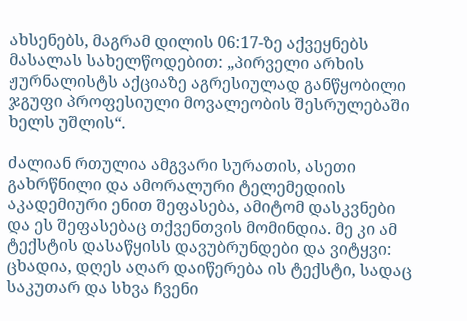ახსენებს, მაგრამ დილის 06:17-ზე აქვეყნებს მასალას სახელწოდებით: „პირველი არხის ჟურნალისტს აქციაზე აგრესიულად განწყობილი ჯგუფი პროფესიული მოვალეობის შესრულებაში ხელს უშლის“.

ძალიან რთულია ამგვარი სურათის, ასეთი გახრწნილი და ამორალური ტელემედიის აკადემიური ენით შეფასება, ამიტომ დასკვნები და ეს შეფასებაც თქვენთვის მომინდია. მე კი ამ ტექსტის დასაწყისს დავუბრუნდები და ვიტყვი: ცხადია, დღეს აღარ დაიწერება ის ტექსტი, სადაც საკუთარ და სხვა ჩვენი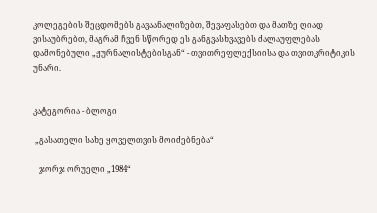კოლეგების შეცდომებს გავაანალიზებთ, შევაფასებთ და მათზე ღიად ვისაუბრებთ, მაგრამ ჩვენ სწორედ ეს განგვასხვავებს ძალაუფლებას დამონებული „ჟურნალისტებისგან“ - თვითრეფლექსიისა და თვითკრიტიკის უნარი.


კატეგორია - ბლოგი

 „გასათელი სახე ყოველთვის მოიძებნება“

   ჯორჯ ორუელი „1984“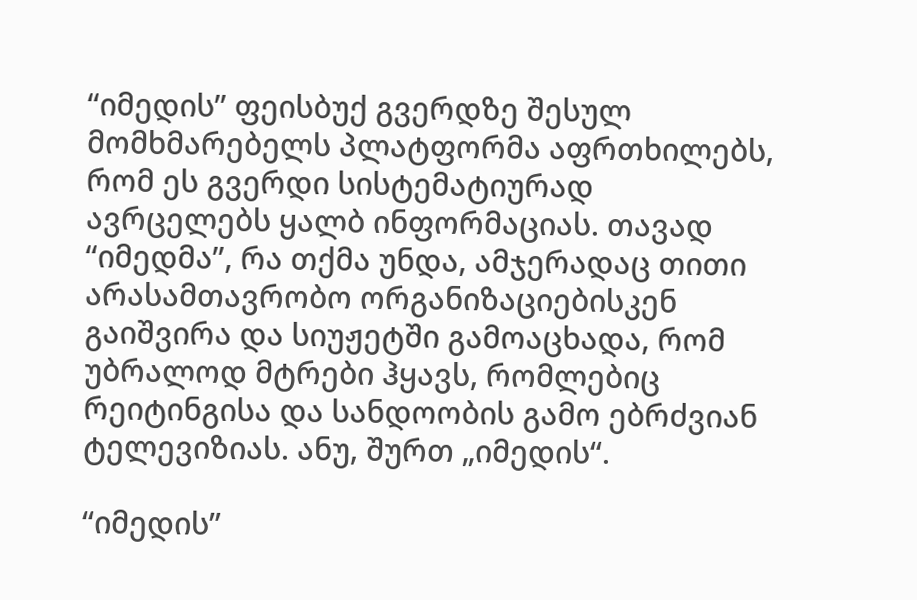“იმედის” ფეისბუქ გვერდზე შესულ მომხმარებელს პლატფორმა აფრთხილებს, რომ ეს გვერდი სისტემატიურად ავრცელებს ყალბ ინფორმაციას. თავად “იმედმა”, რა თქმა უნდა, ამჯერადაც თითი არასამთავრობო ორგანიზაციებისკენ გაიშვირა და სიუჟეტში გამოაცხადა, რომ უბრალოდ მტრები ჰყავს, რომლებიც რეიტინგისა და სანდოობის გამო ებრძვიან ტელევიზიას. ანუ, შურთ „იმედის“.

“იმედის”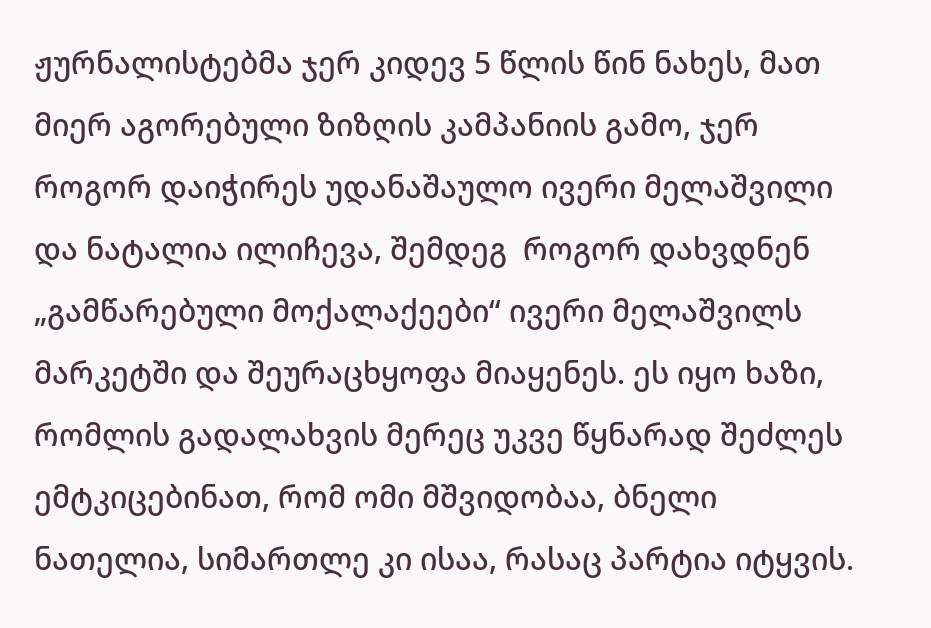ჟურნალისტებმა ჯერ კიდევ 5 წლის წინ ნახეს, მათ მიერ აგორებული ზიზღის კამპანიის გამო, ჯერ როგორ დაიჭირეს უდანაშაულო ივერი მელაშვილი და ნატალია ილიჩევა, შემდეგ  როგორ დახვდნენ „გამწარებული მოქალაქეები“ ივერი მელაშვილს მარკეტში და შეურაცხყოფა მიაყენეს. ეს იყო ხაზი, რომლის გადალახვის მერეც უკვე წყნარად შეძლეს ემტკიცებინათ, რომ ომი მშვიდობაა, ბნელი ნათელია, სიმართლე კი ისაა, რასაც პარტია იტყვის.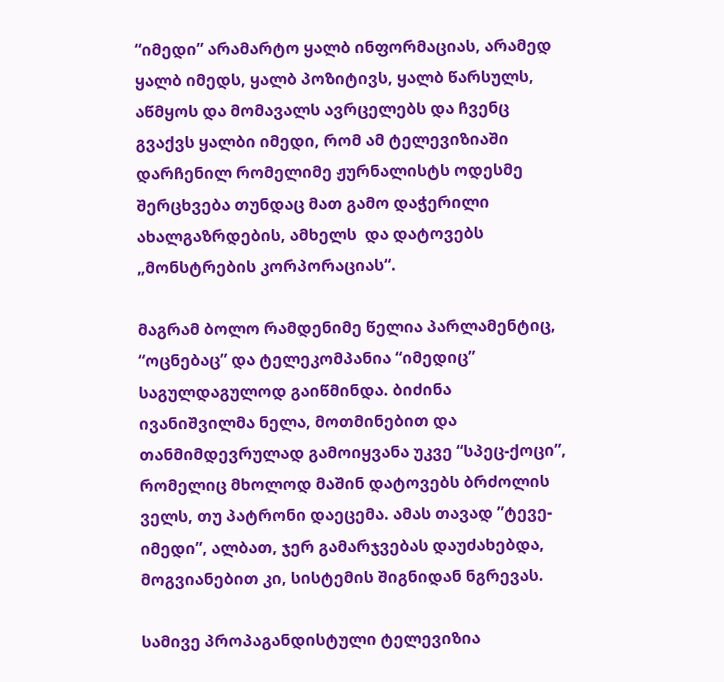“იმედი” არამარტო ყალბ ინფორმაციას, არამედ ყალბ იმედს, ყალბ პოზიტივს, ყალბ წარსულს, აწმყოს და მომავალს ავრცელებს და ჩვენც გვაქვს ყალბი იმედი, რომ ამ ტელევიზიაში დარჩენილ რომელიმე ჟურნალისტს ოდესმე შერცხვება თუნდაც მათ გამო დაჭერილი ახალგაზრდების, ამხელს  და დატოვებს „მონსტრების კორპორაციას“.

მაგრამ ბოლო რამდენიმე წელია პარლამენტიც, “ოცნებაც” და ტელეკომპანია “იმედიც” საგულდაგულოდ გაიწმინდა. ბიძინა ივანიშვილმა ნელა, მოთმინებით და თანმიმდევრულად გამოიყვანა უკვე “სპეც-ქოცი”, რომელიც მხოლოდ მაშინ დატოვებს ბრძოლის ველს, თუ პატრონი დაეცემა. ამას თავად ”ტევე-იმედი”, ალბათ, ჯერ გამარჯვებას დაუძახებდა, მოგვიანებით კი, სისტემის შიგნიდან ნგრევას.

სამივე პროპაგანდისტული ტელევიზია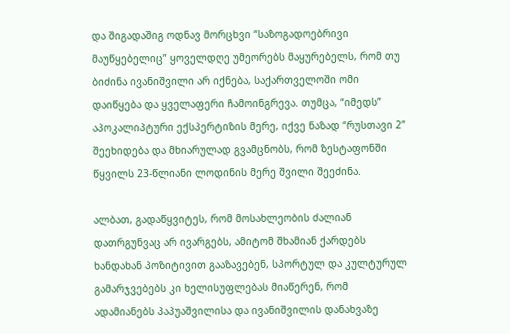და შიგადაშიგ ოდნავ მორცხვი “საზოგადოებრივი მაუწყებელიც” ყოველდღე უმეორებს მაყურებელს, რომ თუ ბიძინა ივანიშვილი არ იქნება, საქართველოში ომი დაიწყება და ყველაფერი ჩამოინგრევა. თუმცა, “იმედს” აპოკალიპტური ექსპერტიზის მერე, იქვე ნაზად “რუსთავი 2” შეეხიდება და მხიარულად გვამცნობს, რომ ზესტაფონში წყვილს 23-წლიანი ლოდინის მერე შვილი შეეძინა.

ალბათ, გადაწყვიტეს, რომ მოსახლეობის ძალიან დათრგუნვაც არ ივარგებს, ამიტომ შხამიან ქარდებს ხანდახან პოზიტივით გააზავებენ, სპორტულ და კულტურულ გამარჯვებებს კი ხელისუფლებას მიაწერენ, რომ ადამიანებს პაპუაშვილისა და ივანიშვილის დანახვაზე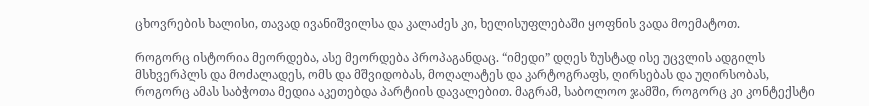ცხოვრების ხალისი, თავად ივანიშვილსა და კალაძეს კი, ხელისუფლებაში ყოფნის ვადა მოემატოთ.

როგორც ისტორია მეორდება, ასე მეორდება პროპაგანდაც. “იმედი” დღეს ზუსტად ისე უცვლის ადგილს მსხვერპლს და მოძალადეს, ომს და მშვიდობას, მოღალატეს და კარტოგრაფს, ღირსებას და უღირსობას, როგორც ამას საბჭოთა მედია აკეთებდა პარტიის დავალებით. მაგრამ, საბოლოო ჯამში, როგორც კი კონტექსტი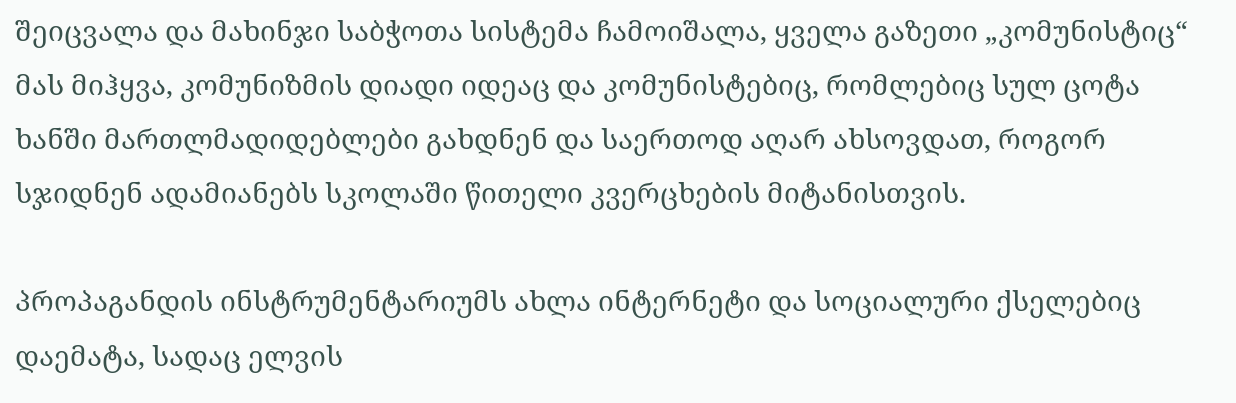შეიცვალა და მახინჯი საბჭოთა სისტემა ჩამოიშალა, ყველა გაზეთი „კომუნისტიც“ მას მიჰყვა, კომუნიზმის დიადი იდეაც და კომუნისტებიც, რომლებიც სულ ცოტა ხანში მართლმადიდებლები გახდნენ და საერთოდ აღარ ახსოვდათ, როგორ სჯიდნენ ადამიანებს სკოლაში წითელი კვერცხების მიტანისთვის.

პროპაგანდის ინსტრუმენტარიუმს ახლა ინტერნეტი და სოციალური ქსელებიც დაემატა, სადაც ელვის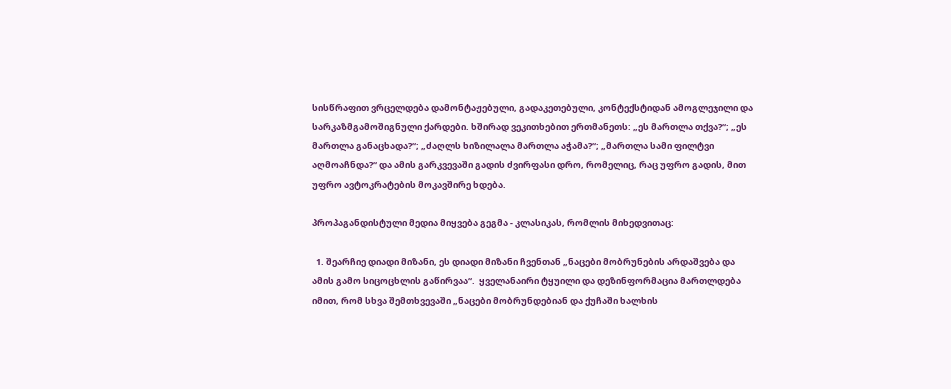სისწრაფით ვრცელდება დამონტაჟებული, გადაკეთებული, კონტექსტიდან ამოგლეჯილი და სარკაზმგამოშიგნული ქარდები. ხშირად ვეკითხებით ერთმანეთს: „ეს მართლა თქვა?“; „ეს მართლა განაცხადა?“; „ძაღლს ხიზილალა მართლა აჭამა?“; „მართლა სამი ფილტვი აღმოაჩნდა?“ და ამის გარკვევაში გადის ძვირფასი დრო, რომელიც, რაც უფრო გადის, მით უფრო ავტოკრატების მოკავშირე ხდება.

პროპაგანდისტული მედია მიყვება გეგმა - კლასიკას, რომლის მიხედვითაც:

  1. შეარჩიე დიადი მიზანი, ეს დიადი მიზანი ჩვენთან „ნაცები მობრუნების არდაშვება და ამის გამო სიცოცხლის გაწირვაა“.  ყველანაირი ტყუილი და დეზინფორმაცია მართლდება იმით, რომ სხვა შემთხვევაში „ნაცები მობრუნდებიან და ქუჩაში ხალხის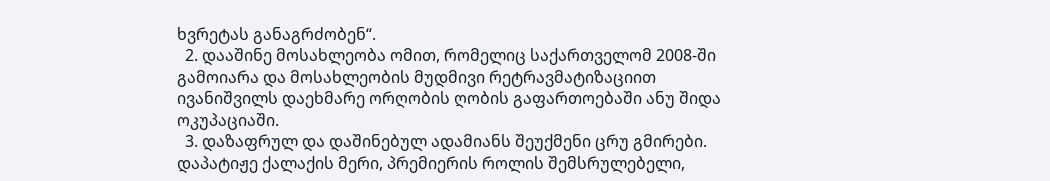ხვრეტას განაგრძობენ“.
  2. დააშინე მოსახლეობა ომით, რომელიც საქართველომ 2008-ში გამოიარა და მოსახლეობის მუდმივი რეტრავმატიზაციით ივანიშვილს დაეხმარე ორღობის ღობის გაფართოებაში ანუ შიდა ოკუპაციაში.
  3. დაზაფრულ და დაშინებულ ადამიანს შეუქმენი ცრუ გმირები. დაპატიჟე ქალაქის მერი, პრემიერის როლის შემსრულებელი,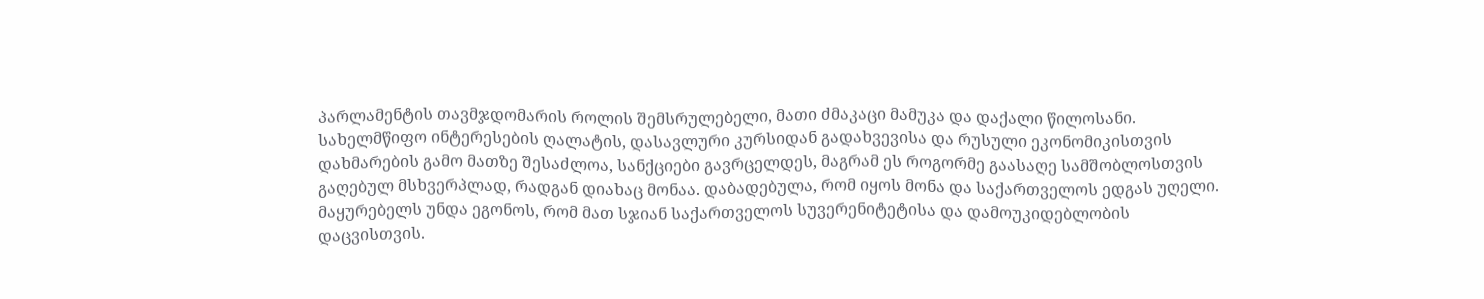პარლამენტის თავმჯდომარის როლის შემსრულებელი, მათი ძმაკაცი მამუკა და დაქალი წილოსანი. სახელმწიფო ინტერესების ღალატის, დასავლური კურსიდან გადახვევისა და რუსული ეკონომიკისთვის დახმარების გამო მათზე შესაძლოა, სანქციები გავრცელდეს, მაგრამ ეს როგორმე გაასაღე სამშობლოსთვის გაღებულ მსხვერპლად, რადგან დიახაც მონაა. დაბადებულა, რომ იყოს მონა და საქართველოს ედგას უღელი. მაყურებელს უნდა ეგონოს, რომ მათ სჯიან საქართველოს სუვერენიტეტისა და დამოუკიდებლობის დაცვისთვის.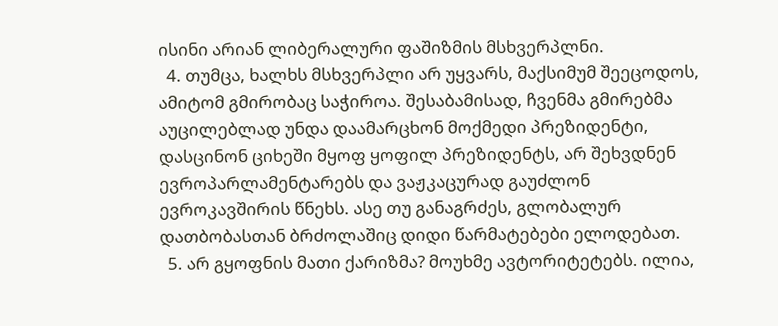ისინი არიან ლიბერალური ფაშიზმის მსხვერპლნი.
  4. თუმცა, ხალხს მსხვერპლი არ უყვარს, მაქსიმუმ შეეცოდოს, ამიტომ გმირობაც საჭიროა. შესაბამისად, ჩვენმა გმირებმა აუცილებლად უნდა დაამარცხონ მოქმედი პრეზიდენტი, დასცინონ ციხეში მყოფ ყოფილ პრეზიდენტს, არ შეხვდნენ ევროპარლამენტარებს და ვაჟკაცურად გაუძლონ ევროკავშირის წნეხს. ასე თუ განაგრძეს, გლობალურ დათბობასთან ბრძოლაშიც დიდი წარმატებები ელოდებათ.
  5. არ გყოფნის მათი ქარიზმა? მოუხმე ავტორიტეტებს. ილია,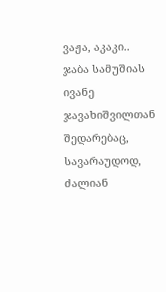ვაჟა, აკაკი.. ჯაბა სამუშიას ივანე ჯავახიშვილთან შედარებაც, სავარაუდოდ, ძალიან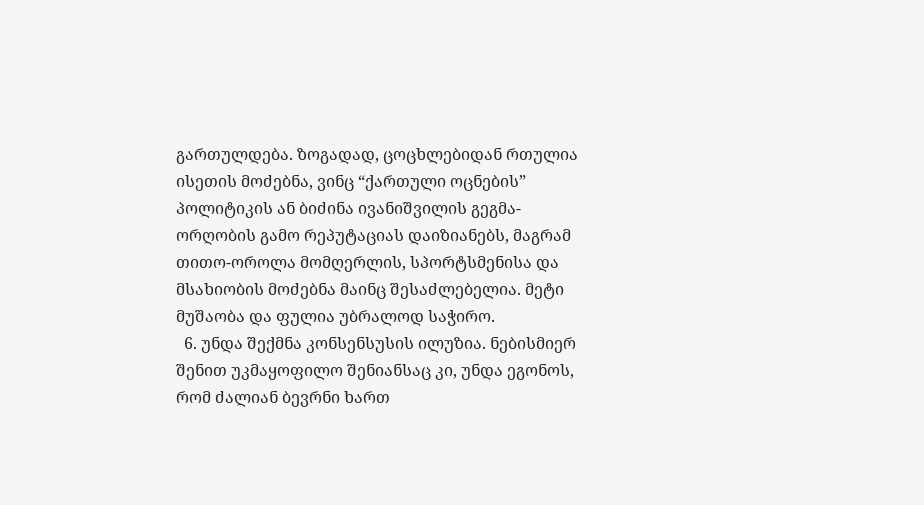გართულდება. ზოგადად, ცოცხლებიდან რთულია ისეთის მოძებნა, ვინც “ქართული ოცნების” პოლიტიკის ან ბიძინა ივანიშვილის გეგმა-ორღობის გამო რეპუტაციას დაიზიანებს, მაგრამ თითო-ოროლა მომღერლის, სპორტსმენისა და მსახიობის მოძებნა მაინც შესაძლებელია. მეტი მუშაობა და ფულია უბრალოდ საჭირო.
  6. უნდა შექმნა კონსენსუსის ილუზია. ნებისმიერ შენით უკმაყოფილო შენიანსაც კი, უნდა ეგონოს, რომ ძალიან ბევრნი ხართ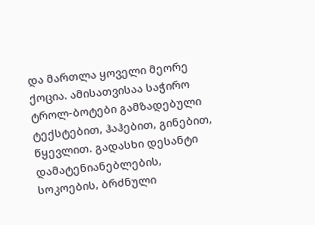და მართლა ყოველი მეორე ქოცია. ამისათვისაა საჭირო ტროლ-ბოტები გამზადებული ტექსტებით, ჰაჰებით, გინებით, წყევლით. გადასხი დესანტი დამატენიანებლების, სოკოების, ბრძნული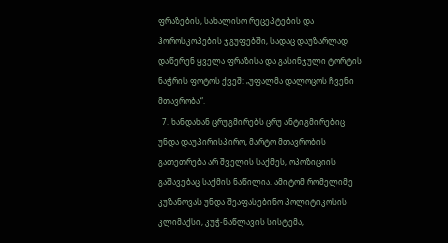ფრაზების, სახალისო რეცეპტების და ჰოროსკოპების ჯგუფებში, სადაც დაუზარლად დაწერენ ყველა ფრაზისა და გასინჯული ტორტის ნაჭრის ფოტოს ქვეშ: „უფალმა დალოცოს ჩვენი მთავრობა“.
  7. ხანდახან ცრუგმირებს ცრუ ანტიგმირებიც უნდა დაუპირისპირო, მარტო მთავრობის გათეთრება არ შველის საქმეს, ოპოზიციის გაშავებაც საქმის ნაწილია. ამიტომ რომელიმე კუზანოვას უნდა შეაფასებინო პოლიტიკოსის კლიმაქსი, კუჭ-ნაწლავის სისტემა,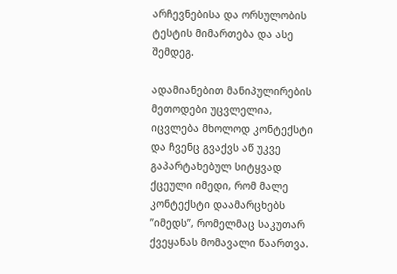არჩევნებისა და ორსულობის ტესტის მიმართება და ასე შემდეგ.

ადამიანებით მანიპულირების მეთოდები უცვლელია, იცვლება მხოლოდ კონტექსტი და ჩვენც გვაქვს აწ უკვე გაპარტახებულ სიტყვად ქცეული იმედი, რომ მალე კონტექსტი დაამარცხებს ”იმედს”, რომელმაც საკუთარ ქვეყანას მომავალი წაართვა.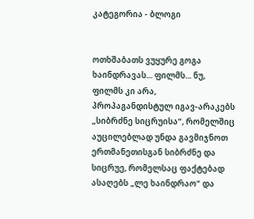კატეგორია - ბლოგი


ოთხშაბათს ვუყურე გოგა ხაინდრავას... ფილმს... ნუ, ფილმს კი არა, პროპაგანდისტულ იგავ-არაკებს „სიბრძნე სიცრუისა“, რომელშიც აუცილებლად უნდა გავმიჯნოთ ერთმანეთისგან სიბრძნე და სიცრუე, რომელსაც ფაქტებად ასაღებს „ლე ხაინდრაო" და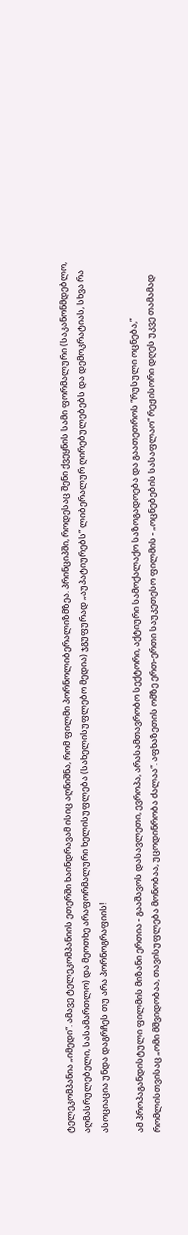ტელეკომპანია „იმედი“. ამავე ტელეკომპანიის ეთერში ხაინდრავამ ისიც აღნიშნა, რომ ფილმი პორნოლიბერალიზმზეა. პრინციპში, როდესაც შენი ქვეყნის სამი ფორმალური (საკანონმდებლო, აღმასრულებელი, სასამართლო) და მეოთხე არაფორმალური ხელისუფლება (სახელისუფლებო მედია) ჯგუფურად „აუპატიურებს“ ლიბერალურ ღირებულებებს და დემოკრატიას, სხვა რა ასოციაცია უნდა დაგრჩეს თუ არა პორნოგრაფიის!

ამ პროპაგანდისტული ფილმის მიზანი ერთია - გააშავოს დასავლეთი, ევროპა, არასამთავრობო სექტორი, აქტიური სამოქალაქო საზოგადოება და გაათეთროს “რუსული ოცნება,” რომლისთვისაც „ომი მშვიდობაა, თავისუფლება მონობაა, უცოდინრობა ძალაა“. აფხაზეთის ომზე ერთ-ერთი საუკეთესო ფილმის - „ოცნებების სასაფლაო“ რეჟისორი დღეს უკვე თამამად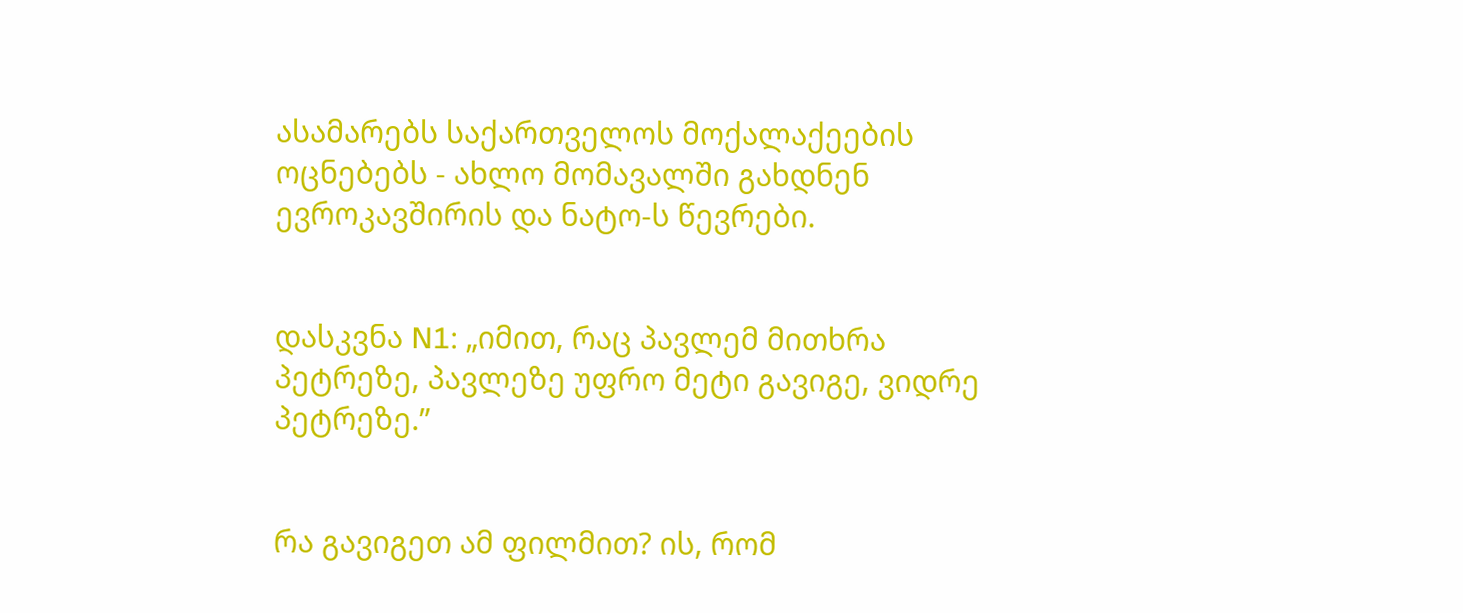ასამარებს საქართველოს მოქალაქეების ოცნებებს - ახლო მომავალში გახდნენ ევროკავშირის და ნატო-ს წევრები.


დასკვნა N1: „იმით, რაც პავლემ მითხრა პეტრეზე, პავლეზე უფრო მეტი გავიგე, ვიდრე პეტრეზე.”


რა გავიგეთ ამ ფილმით? ის, რომ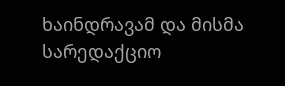ხაინდრავამ და მისმა სარედაქციო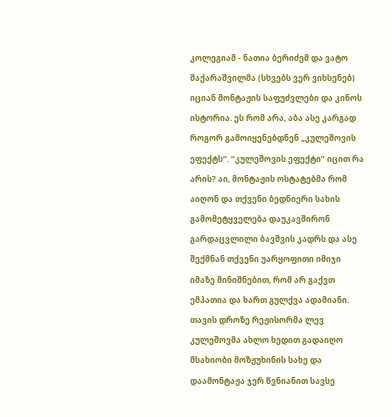კოლეგიამ - ნათია ბერიძემ და ვატო შაქარაშვილმა (სხვებს ვერ ვიხსენებ) იციან მონტაჟის საფუძვლები და კინოს ისტორია. ეს რომ არა, აბა ასე კარგად როგორ გამოიყენებდნენ „კულეშოვის ეფექტს“. “კულეშოვის ეფექტი” იცით რა არის? აი, მონტაჟის ოსტატებმა რომ აიღონ და თქვენი ბედნიერი სახის გამომეტყველება დაუკავშირონ გარდაცვლილი ბავშვის კადრს და ასე შექმნან თქვენი უარყოფითი იმიჯი იმაზე მინიშნებით, რომ არ გაქვთ ემპათია და ხართ გულქვა ადამიანი. თავის დროზე რეჟისორმა ლევ კულეშოვმა ახლო ხედით გადაიღო მსახიობი მოზჟუხინის სახე და დაამონტაჟა ჯერ წვნიანით სავსე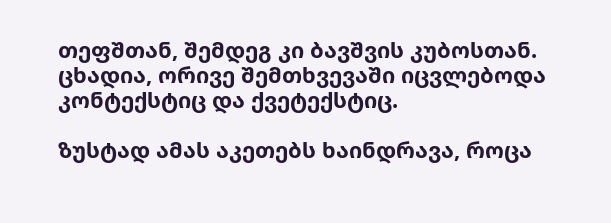თეფშთან, შემდეგ კი ბავშვის კუბოსთან. ცხადია, ორივე შემთხვევაში იცვლებოდა კონტექსტიც და ქვეტექსტიც.

ზუსტად ამას აკეთებს ხაინდრავა, როცა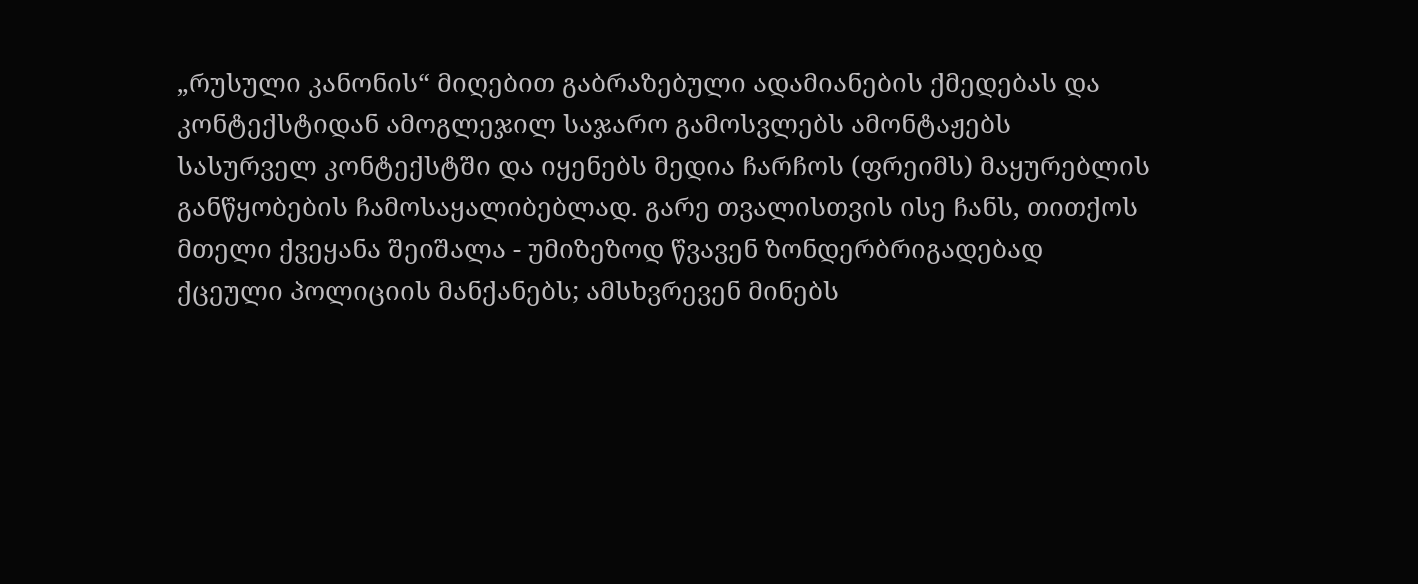„რუსული კანონის“ მიღებით გაბრაზებული ადამიანების ქმედებას და კონტექსტიდან ამოგლეჯილ საჯარო გამოსვლებს ამონტაჟებს სასურველ კონტექსტში და იყენებს მედია ჩარჩოს (ფრეიმს) მაყურებლის განწყობების ჩამოსაყალიბებლად. გარე თვალისთვის ისე ჩანს, თითქოს მთელი ქვეყანა შეიშალა - უმიზეზოდ წვავენ ზონდერბრიგადებად ქცეული პოლიციის მანქანებს; ამსხვრევენ მინებს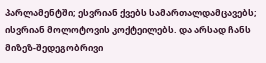პარლამენტში; ესვრიან ქვებს სამართალდამცავებს; ისვრიან მოლოტოვის კოქტეილებს. და არსად ჩანს მიზეზ-შედეგობრივი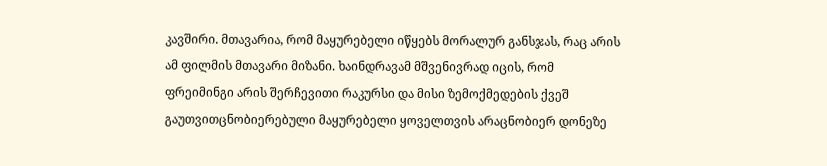კავშირი. მთავარია, რომ მაყურებელი იწყებს მორალურ განსჯას, რაც არის ამ ფილმის მთავარი მიზანი. ხაინდრავამ მშვენივრად იცის, რომ ფრეიმინგი არის შერჩევითი რაკურსი და მისი ზემოქმედების ქვეშ გაუთვითცნობიერებული მაყურებელი ყოველთვის არაცნობიერ დონეზე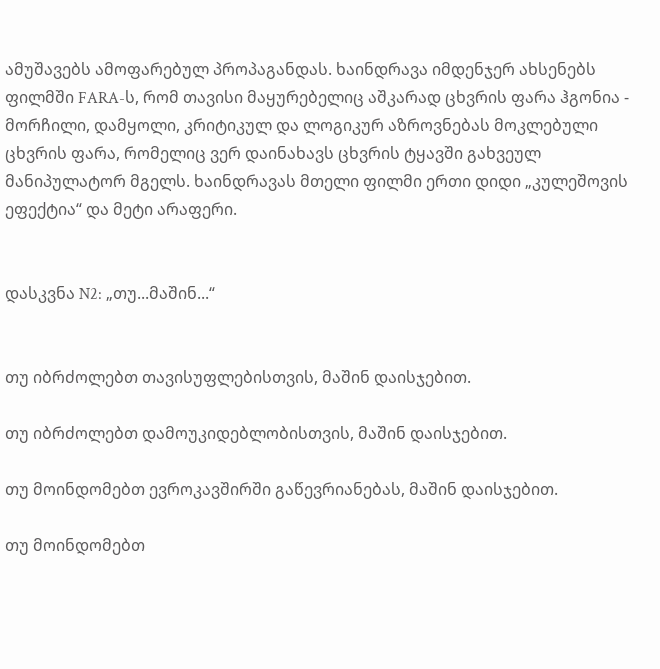ამუშავებს ამოფარებულ პროპაგანდას. ხაინდრავა იმდენჯერ ახსენებს ფილმში FARA-ს, რომ თავისი მაყურებელიც აშკარად ცხვრის ფარა ჰგონია - მორჩილი, დამყოლი, კრიტიკულ და ლოგიკურ აზროვნებას მოკლებული ცხვრის ფარა, რომელიც ვერ დაინახავს ცხვრის ტყავში გახვეულ მანიპულატორ მგელს. ხაინდრავას მთელი ფილმი ერთი დიდი „კულეშოვის ეფექტია“ და მეტი არაფერი.


დასკვნა N2: „თუ...მაშინ...“


თუ იბრძოლებთ თავისუფლებისთვის, მაშინ დაისჯებით.

თუ იბრძოლებთ დამოუკიდებლობისთვის, მაშინ დაისჯებით.

თუ მოინდომებთ ევროკავშირში გაწევრიანებას, მაშინ დაისჯებით.

თუ მოინდომებთ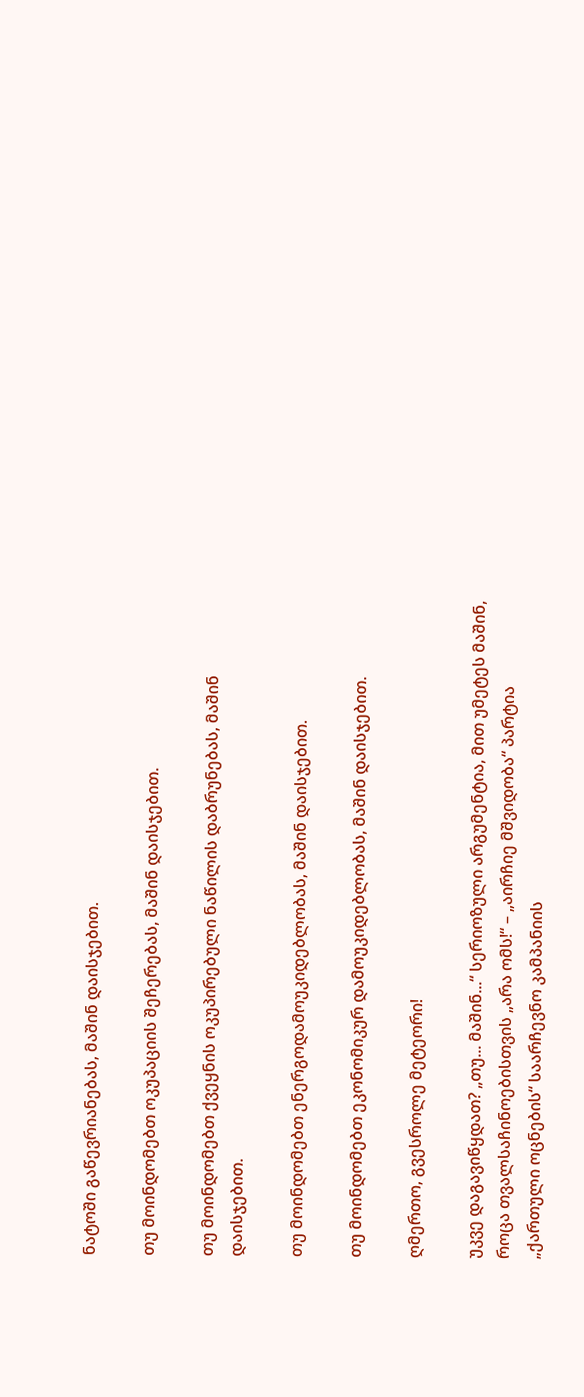ნატოში გაწევრიანებას, მაშინ დაისჯებით.

თუ მოინდომებთ ოკუპაციის შეჩერებას, მაშინ დაისჯებით.

თუ მოინდომებთ ქვეყნის ოკუპირებული ნაწილის დაბრუნებას, მაშინ დაისჯებით.

თუ მოინდომებთ ენერგოდამოუკიდებლობას, მაშინ დაისჯებით.

თუ მოინდომებთ ეკონომიკურ დამოუკიდებლობას, მაშინ დაისჯებით.

ღმერთო, გვესროლე მეტეორი!

უკვე დაგავიწყდათ? „თუ... მაშინ...“ სერიოზული არგუმენტია, მით უმეტეს მაშინ, როცა თვალსაჩინოებისთვის „არა ომს!“ – „აირჩიე მშვიდობა“ პარტია „ქართული ოცნების“ საარჩევნო კამპანიის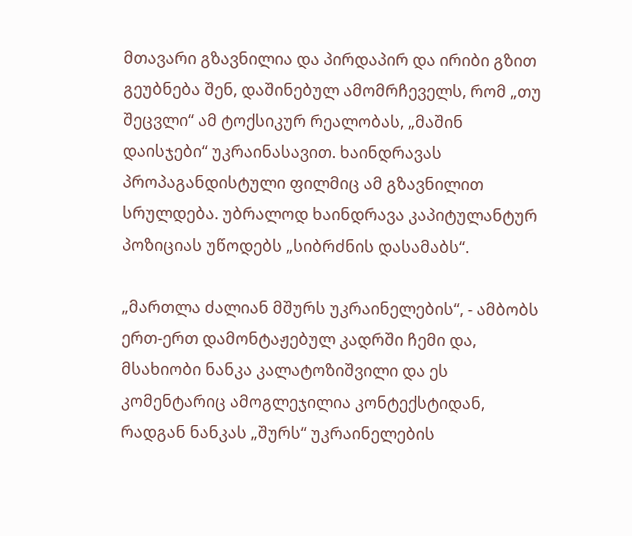მთავარი გზავნილია და პირდაპირ და ირიბი გზით გეუბნება შენ, დაშინებულ ამომრჩეველს, რომ „თუ შეცვლი“ ამ ტოქსიკურ რეალობას, „მაშინ დაისჯები“ უკრაინასავით. ხაინდრავას პროპაგანდისტული ფილმიც ამ გზავნილით სრულდება. უბრალოდ ხაინდრავა კაპიტულანტურ პოზიციას უწოდებს „სიბრძნის დასამაბს“.

„მართლა ძალიან მშურს უკრაინელების“, - ამბობს ერთ-ერთ დამონტაჟებულ კადრში ჩემი და, მსახიობი ნანკა კალატოზიშვილი და ეს კომენტარიც ამოგლეჯილია კონტექსტიდან, რადგან ნანკას „შურს“ უკრაინელების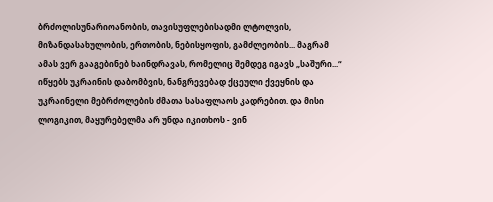ბრძოლისუნარიოანობის, თავისუფლებისადმი ლტოლვის, მიზანდასახულობის, ერთობის, ნებისყოფის, გამძლეობის... მაგრამ ამას ვერ გააგებინებ ხაინდრავას, რომელიც შემდეგ იგავს „საშური...“ იწყებს უკრაინის დაბომბვის, ნანგრევებად ქცეული ქვეყნის და უკრაინელი მებრძოლების ძმათა სასაფლაოს კადრებით. და მისი ლოგიკით, მაყურებელმა არ უნდა იკითხოს - ვინ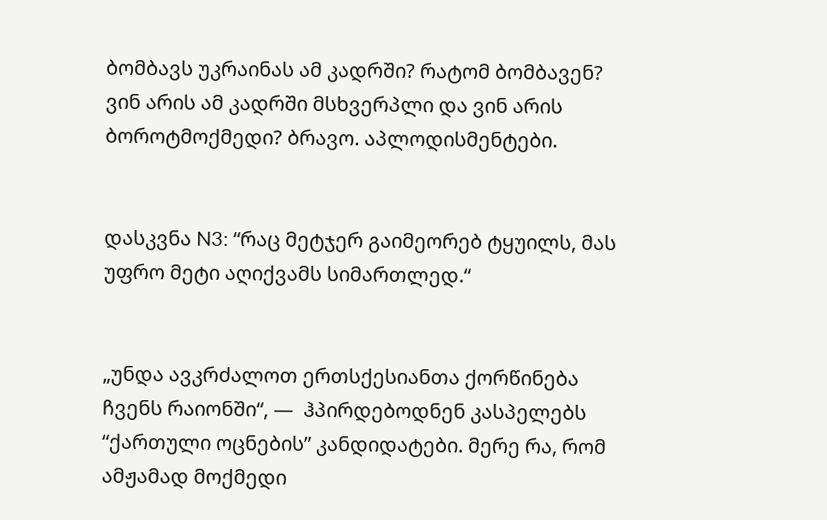ბომბავს უკრაინას ამ კადრში? რატომ ბომბავენ? ვინ არის ამ კადრში მსხვერპლი და ვინ არის ბოროტმოქმედი? ბრავო. აპლოდისმენტები.


დასკვნა N3: “რაც მეტჯერ გაიმეორებ ტყუილს, მას უფრო მეტი აღიქვამს სიმართლედ.“


„უნდა ავკრძალოთ ერთსქესიანთა ქორწინება ჩვენს რაიონში“, —  ჰპირდებოდნენ კასპელებს “ქართული ოცნების” კანდიდატები. მერე რა, რომ ამჟამად მოქმედი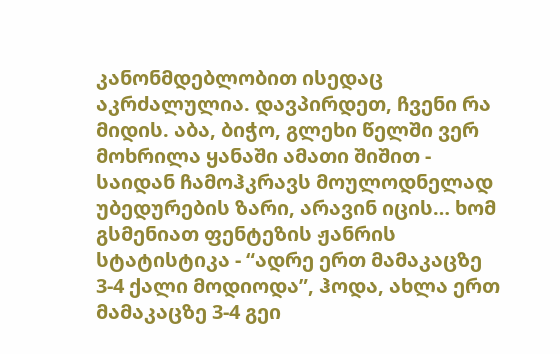კანონმდებლობით ისედაც აკრძალულია. დავპირდეთ, ჩვენი რა მიდის. აბა, ბიჭო, გლეხი წელში ვერ მოხრილა ყანაში ამათი შიშით - საიდან ჩამოჰკრავს მოულოდნელად უბედურების ზარი, არავინ იცის… ხომ გსმენიათ ფენტეზის ჟანრის სტატისტიკა - “ადრე ერთ მამაკაცზე 3-4 ქალი მოდიოდა”, ჰოდა, ახლა ერთ მამაკაცზე 3-4 გეი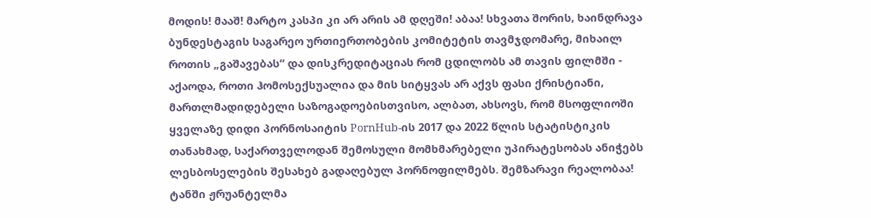მოდის! მააშ! მარტო კასპი კი არ არის ამ დღეში! აბაა! სხვათა შორის, ხაინდრავა ბუნდესტაგის საგარეო ურთიერთობების კომიტეტის თავმჯდომარე, მიხაილ როთის „გაშავებას“ და დისკრედიტაციას რომ ცდილობს ამ თავის ფილმში - აქაოდა, როთი ჰომოსექსუალია და მის სიტყვას არ აქვს ფასი ქრისტიანი, მართლმადიდებელი საზოგადოებისთვისო, ალბათ, ახსოვს, რომ მსოფლიოში ყველაზე დიდი პორნოსაიტის PornHub-ის 2017 და 2022 წლის სტატისტიკის თანახმად, საქართველოდან შემოსული მომხმარებელი უპირატესობას ანიჭებს ლესბოსელების შესახებ გადაღებულ პორნოფილმებს. შემზარავი რეალობაა! ტანში ჟრუანტელმა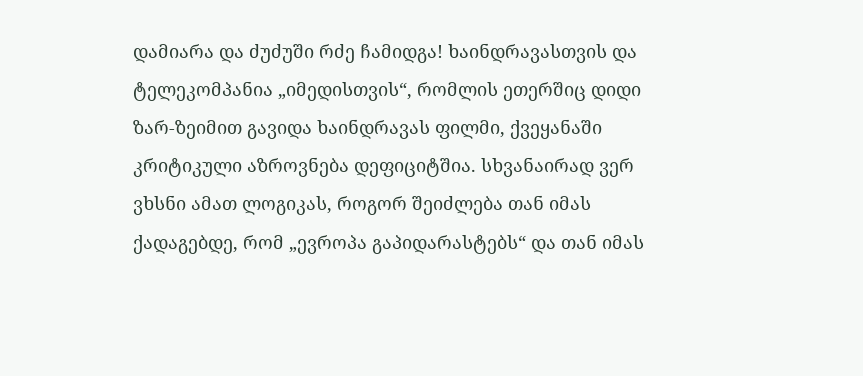დამიარა და ძუძუში რძე ჩამიდგა! ხაინდრავასთვის და ტელეკომპანია „იმედისთვის“, რომლის ეთერშიც დიდი ზარ-ზეიმით გავიდა ხაინდრავას ფილმი, ქვეყანაში კრიტიკული აზროვნება დეფიციტშია. სხვანაირად ვერ ვხსნი ამათ ლოგიკას, როგორ შეიძლება თან იმას ქადაგებდე, რომ „ევროპა გაპიდარასტებს“ და თან იმას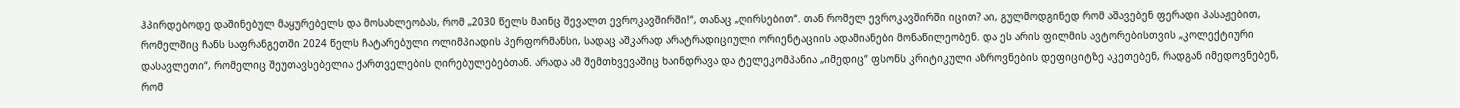ჰპირდებოდე დაშინებულ მაყურებელს და მოსახლეობას, რომ „2030 წელს მაინც შევალთ ევროკავშირში!“, თანაც „ღირსებით“. თან რომელ ევროკავშირში იცით? აი, გულმოდგინედ რომ აშავებენ ფერადი პასაჟებით, რომელშიც ჩანს საფრანგეთში 2024 წელს ჩატარებული ოლიმპიადის პერფორმანსი, სადაც აშკარად არატრადიციული ორიენტაციის ადამიანები მონაწილეობენ. და ეს არის ფილმის ავტორებისთვის „კოლექტიური დასავლეთი“, რომელიც შეუთავსებელია ქართველების ღირებულებებთან. არადა ამ შემთხვევაშიც ხაინდრავა და ტელეკომპანია „იმედიც“ ფსონს კრიტიკული აზროვნების დეფიციტზე აკეთებენ, რადგან იმედოვნებენ, რომ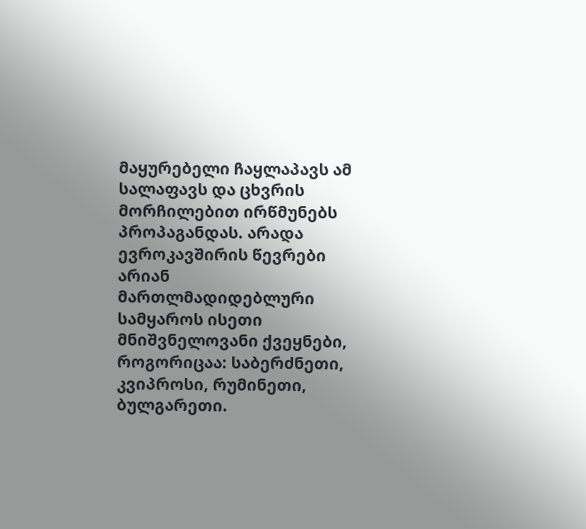მაყურებელი ჩაყლაპავს ამ სალაფავს და ცხვრის მორჩილებით ირწმუნებს პროპაგანდას. არადა ევროკავშირის წევრები არიან მართლმადიდებლური სამყაროს ისეთი მნიშვნელოვანი ქვეყნები, როგორიცაა: საბერძნეთი, კვიპროსი, რუმინეთი, ბულგარეთი.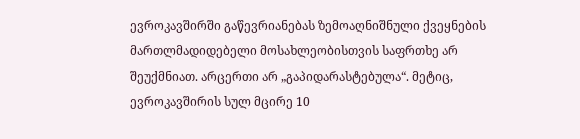ევროკავშირში გაწევრიანებას ზემოაღნიშნული ქვეყნების მართლმადიდებელი მოსახლეობისთვის საფრთხე არ შეუქმნიათ. არცერთი არ „გაპიდარასტებულა“. მეტიც, ევროკავშირის სულ მცირე 10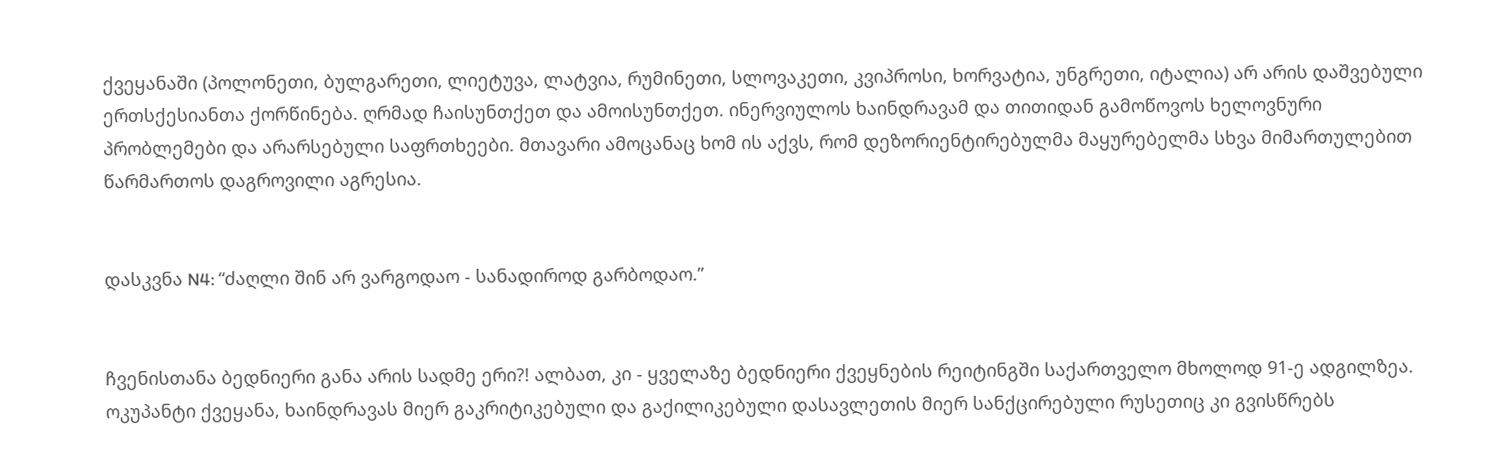ქვეყანაში (პოლონეთი, ბულგარეთი, ლიეტუვა, ლატვია, რუმინეთი, სლოვაკეთი, კვიპროსი, ხორვატია, უნგრეთი, იტალია) არ არის დაშვებული ერთსქესიანთა ქორწინება. ღრმად ჩაისუნთქეთ და ამოისუნთქეთ. ინერვიულოს ხაინდრავამ და თითიდან გამოწოვოს ხელოვნური პრობლემები და არარსებული საფრთხეები. მთავარი ამოცანაც ხომ ის აქვს, რომ დეზორიენტირებულმა მაყურებელმა სხვა მიმართულებით წარმართოს დაგროვილი აგრესია.


დასკვნა N4: “ძაღლი შინ არ ვარგოდაო - სანადიროდ გარბოდაო.”


ჩვენისთანა ბედნიერი განა არის სადმე ერი?! ალბათ, კი - ყველაზე ბედნიერი ქვეყნების რეიტინგში საქართველო მხოლოდ 91-ე ადგილზეა. ოკუპანტი ქვეყანა, ხაინდრავას მიერ გაკრიტიკებული და გაქილიკებული დასავლეთის მიერ სანქცირებული რუსეთიც კი გვისწრებს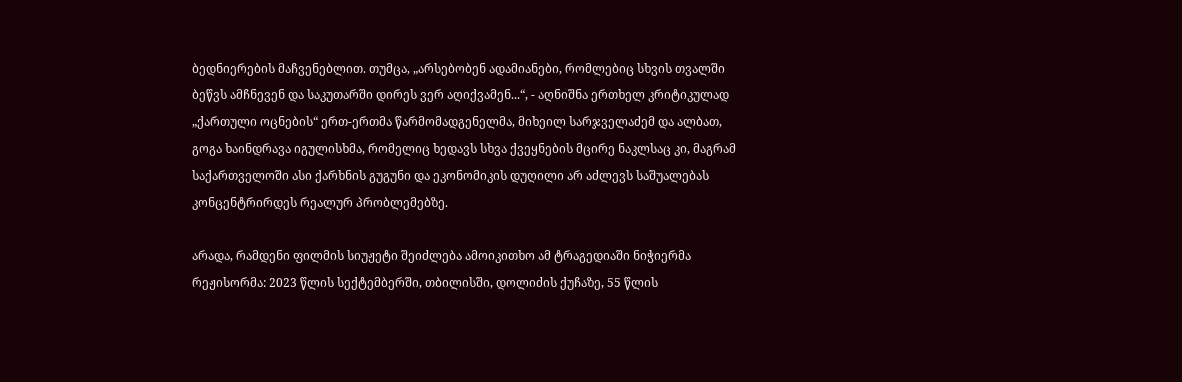ბედნიერების მაჩვენებლით. თუმცა, „არსებობენ ადამიანები, რომლებიც სხვის თვალში ბეწვს ამჩნევენ და საკუთარში დირეს ვერ აღიქვამენ...“, - აღნიშნა ერთხელ კრიტიკულად „ქართული ოცნების“ ერთ-ერთმა წარმომადგენელმა, მიხეილ სარჯველაძემ და ალბათ, გოგა ხაინდრავა იგულისხმა, რომელიც ხედავს სხვა ქვეყნების მცირე ნაკლსაც კი, მაგრამ საქართველოში ასი ქარხნის გუგუნი და ეკონომიკის დუღილი არ აძლევს საშუალებას კონცენტრირდეს რეალურ პრობლემებზე.

არადა, რამდენი ფილმის სიუჟეტი შეიძლება ამოიკითხო ამ ტრაგედიაში ნიჭიერმა რეჟისორმა: 2023 წლის სექტემბერში, თბილისში, დოლიძის ქუჩაზე, 55 წლის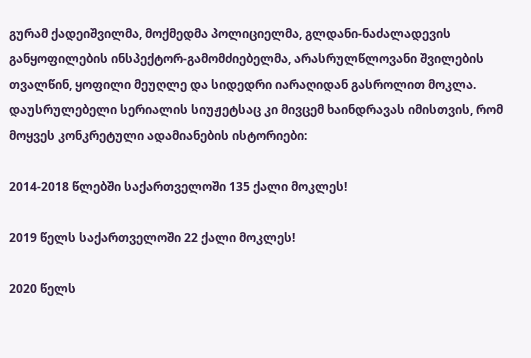გურამ ქადეიშვილმა, მოქმედმა პოლიციელმა, გლდანი-ნაძალადევის განყოფილების ინსპექტორ-გამომძიებელმა, არასრულწლოვანი შვილების თვალწინ, ყოფილი მეუღლე და სიდედრი იარაღიდან გასროლით მოკლა. დაუსრულებელი სერიალის სიუჟეტსაც კი მივცემ ხაინდრავას იმისთვის, რომ მოყვეს კონკრეტული ადამიანების ისტორიები:

2014-2018 წლებში საქართველოში 135 ქალი მოკლეს!

2019 წელს საქართველოში 22 ქალი მოკლეს!

2020 წელს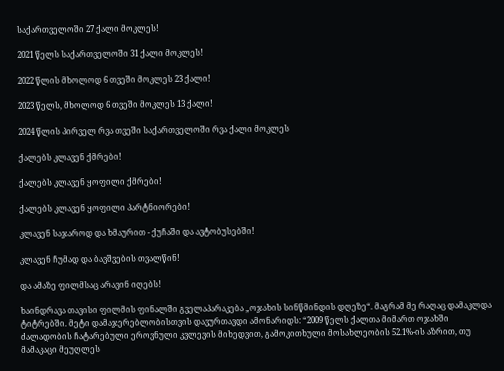საქართველოში 27 ქალი მოკლეს!

2021 წელს საქართველოში 31 ქალი მოკლეს!

2022 წლის მხოლოდ 6 თვეში მოკლეს 23 ქალი!

2023 წელს, მხოლოდ 6 თვეში მოკლეს 13 ქალი!

2024 წლის პირველ რვა თვეში საქართველოში რვა ქალი მოკლეს

ქალებს კლავენ ქმრები!

ქალებს კლავენ ყოფილი ქმრები!

ქალებს კლავენ ყოფილი პარტნიორები!

კლავენ საჯაროდ და ხმაურით - ქუჩაში და ავტობუსებში!

კლავენ ჩუმად და ბავშვების თვალწინ!

და ამაზე ფილმსაც არავინ იღებს!

ხაინდრავა თავისი ფილმის ფინალში გველაპარაკება „ოჯახის სინწმინდის დღეზე“. მაგრამ მე რაღაც დამაკლდა ტიტრებში. მეტი დამაჯერებლობისთვის დავურთავდი ამონარიდს: “2009 წელს ქალთა მიმართ ოჯახში ძალადობის ჩატარებული ეროვნული კვლევის მიხედვით, გამოკითხული მოსახლეობის 52.1%-ის აზრით, თუ მამაკაცი მეუღლეს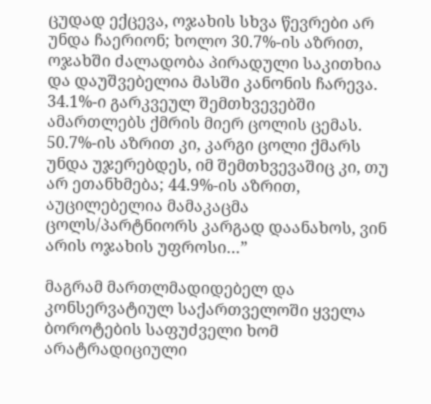ცუდად ექცევა, ოჯახის სხვა წევრები არ უნდა ჩაერიონ; ხოლო 30.7%-ის აზრით, ოჯახში ძალადობა პირადული საკითხია და დაუშვებელია მასში კანონის ჩარევა. 34.1%-ი გარკვეულ შემთხვევებში ამართლებს ქმრის მიერ ცოლის ცემას. 50.7%-ის აზრით კი, კარგი ცოლი ქმარს უნდა უჯერებდეს, იმ შემთხვევაშიც კი, თუ არ ეთანხმება; 44.9%-ის აზრით, აუცილებელია მამაკაცმა ცოლს/პარტნიორს კარგად დაანახოს, ვინ არის ოჯახის უფროსი…”

მაგრამ მართლმადიდებელ და კონსერვატიულ საქართველოში ყველა ბოროტების საფუძველი ხომ არატრადიციული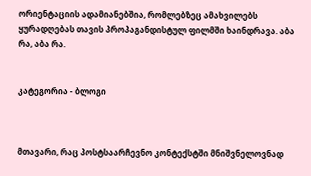ორიენტაციის ადამიანებშია, რომლებზეც ამახვილებს ყურადღებას თავის პროპაგანდისტულ ფილმში ხაინდრავა. აბა რა, აბა რა.


კატეგორია - ბლოგი



მთავარი, რაც პოსტსაარჩევნო კონტექსტში მნიშვნელოვნად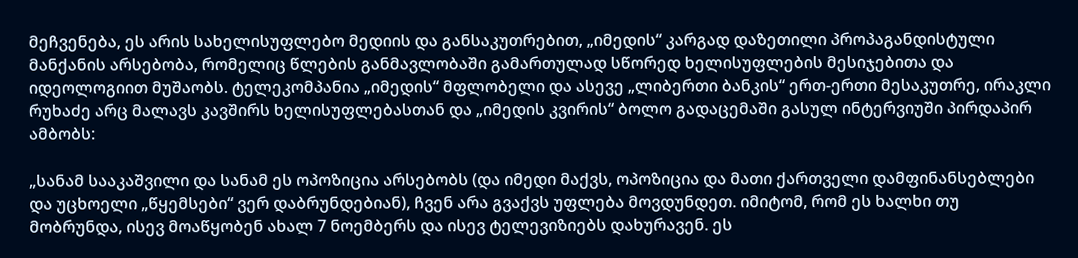მეჩვენება, ეს არის სახელისუფლებო მედიის და განსაკუთრებით, „იმედის“ კარგად დაზეთილი პროპაგანდისტული მანქანის არსებობა, რომელიც წლების განმავლობაში გამართულად სწორედ ხელისუფლების მესიჯებითა და იდეოლოგიით მუშაობს. ტელეკომპანია „იმედის“ მფლობელი და ასევე „ლიბერთი ბანკის“ ერთ-ერთი მესაკუთრე, ირაკლი რუხაძე არც მალავს კავშირს ხელისუფლებასთან და „იმედის კვირის“ ბოლო გადაცემაში გასულ ინტერვიუში პირდაპირ ამბობს:

„სანამ სააკაშვილი და სანამ ეს ოპოზიცია არსებობს (და იმედი მაქვს, ოპოზიცია და მათი ქართველი დამფინანსებლები და უცხოელი „წყემსები“ ვერ დაბრუნდებიან), ჩვენ არა გვაქვს უფლება მოვდუნდეთ. იმიტომ, რომ ეს ხალხი თუ მობრუნდა, ისევ მოაწყობენ ახალ 7 ნოემბერს და ისევ ტელევიზიებს დახურავენ. ეს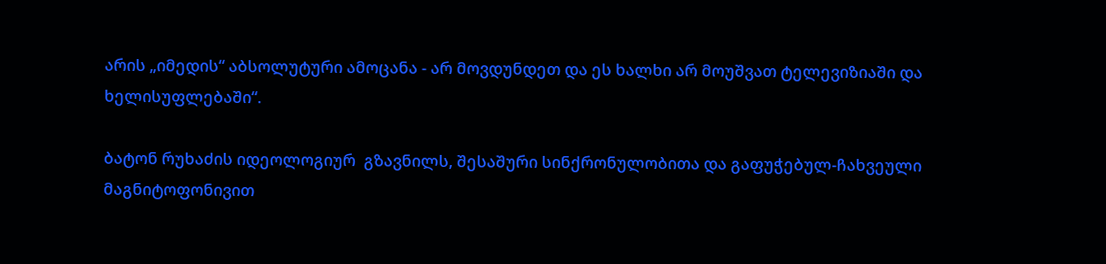არის „იმედის“ აბსოლუტური ამოცანა - არ მოვდუნდეთ და ეს ხალხი არ მოუშვათ ტელევიზიაში და ხელისუფლებაში“.

ბატონ რუხაძის იდეოლოგიურ  გზავნილს, შესაშური სინქრონულობითა და გაფუჭებულ-ჩახვეული მაგნიტოფონივით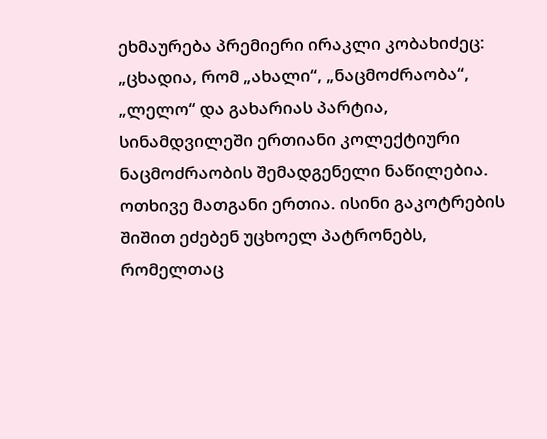ეხმაურება პრემიერი ირაკლი კობახიძეც: „ცხადია, რომ „ახალი“, „ნაცმოძრაობა“, „ლელო“ და გახარიას პარტია, სინამდვილეში ერთიანი კოლექტიური ნაცმოძრაობის შემადგენელი ნაწილებია. ოთხივე მათგანი ერთია. ისინი გაკოტრების შიშით ეძებენ უცხოელ პატრონებს, რომელთაც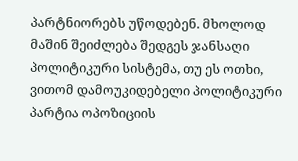პარტნიორებს უწოდებენ. მხოლოდ მაშინ შეიძლება შედგეს ჯანსაღი პოლიტიკური სისტემა, თუ ეს ოთხი, ვითომ დამოუკიდებელი პოლიტიკური პარტია ოპოზიციის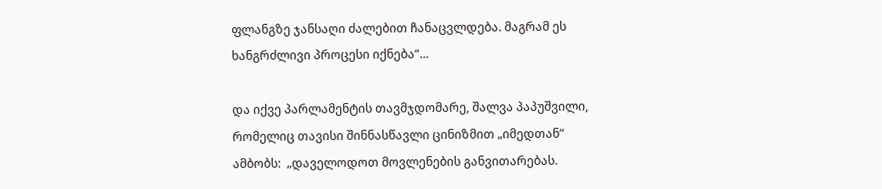ფლანგზე ჯანსაღი ძალებით ჩანაცვლდება. მაგრამ ეს ხანგრძლივი პროცესი იქნება“...

და იქვე პარლამენტის თავმჯდომარე, შალვა პაპუშვილი,  რომელიც თავისი შინნასწავლი ცინიზმით „იმედთან“ ამბობს:  „დაველოდოთ მოვლენების განვითარებას.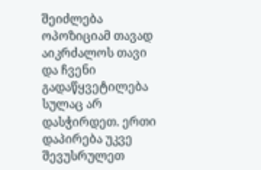შეიძლება ოპოზიციამ თავად აიკრძალოს თავი და ჩვენი გადაწყვეტილება სულაც არ დასჭირდეთ. ერთი დაპირება უკვე შევუსრულეთ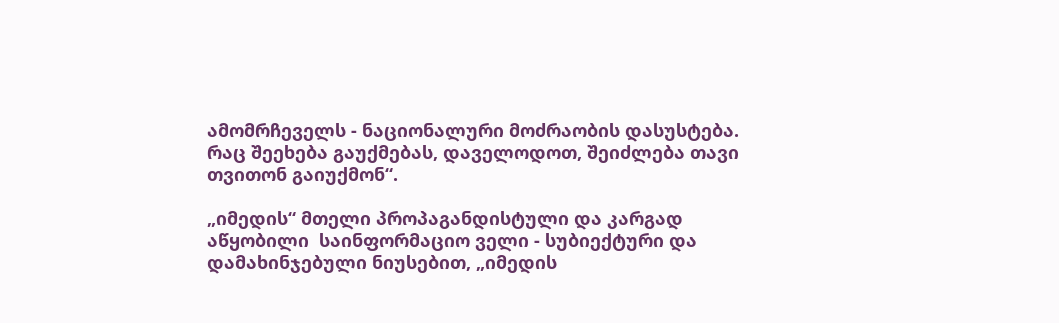ამომრჩეველს - ნაციონალური მოძრაობის დასუსტება. რაც შეეხება გაუქმებას, დაველოდოთ, შეიძლება თავი თვითონ გაიუქმონ“.

„იმედის“ მთელი პროპაგანდისტული და კარგად აწყობილი  საინფორმაციო ველი - სუბიექტური და დამახინჯებული ნიუსებით, „იმედის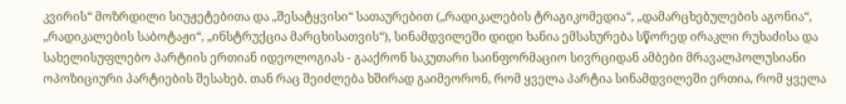კვირის“ მოზრდილი სიუჟეტებითა და „შესატყვისი“ სათაურებით („რადიკალების ტრაგიკომედია“, „დამარცხებულების აგონია“, „რადიკალების საბოტაჟი“, „ინსტრუქცია მარცხისათვის“), სინამდვილეში დიდი ხანია ემსახურება სწორედ ირაკლი რუხაძისა და სახელისუფლებო პარტიის ერთიან იდეოლოგიას - გააქრონ საკუთარი საინფორმაციო სივრციდან ამბები მრავალპოლუსიანი ოპოზიციური პარტიების შესახებ. თან რაც შეიძლება ხშირად გაიმეორონ, რომ ყველა პარტია სინამდვილეში ერთია, რომ ყველა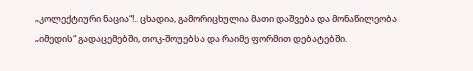„კოლექტიური ნაცია“!.. ცხადია, გამორიცხულია მათი დაშვება და მონაწილეობა „იმედის“ გადაცემებში, თოკ-შოუებსა და რაიმე ფორმით დებატებში.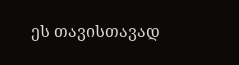ეს თავისთავად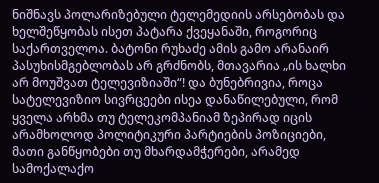ნიშნავს პოლარიზებული ტელემედიის არსებობას და ხელშეწყობას ისეთ პატარა ქვეყანაში, როგორიც საქართველოა. ბატონი რუხაძე ამის გამო არანაირ პასუხისმგებლობას არ გრძნობს, მთავარია „ის ხალხი არ მოუშვათ ტელევიზიაში“! და ბუნებრივია, როცა სატელევიზიო სივრცეები ისეა დანაწილებული, რომ ყველა არხმა თუ ტელეკომპანიამ ზეპირად იცის არამხოლოდ პოლიტიკური პარტიების პოზიციები, მათი განწყობები თუ მხარდამჭერები, არამედ სამოქალაქო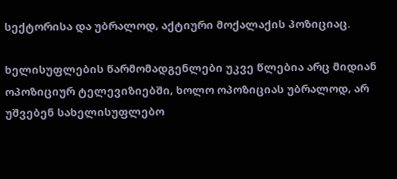სექტორისა და უბრალოდ, აქტიური მოქალაქის პოზიციაც.

ხელისუფლების წარმომადგენლები უკვე წლებია არც მიდიან ოპოზიციურ ტელევიზიებში, ხოლო ოპოზიციას უბრალოდ, არ უშვებენ სახელისუფლებო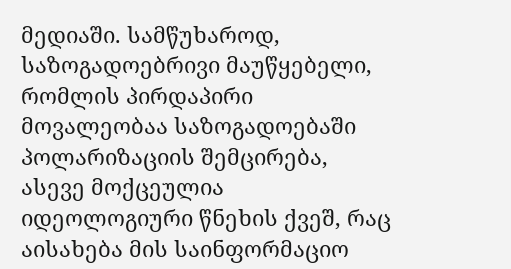მედიაში. სამწუხაროდ, საზოგადოებრივი მაუწყებელი, რომლის პირდაპირი მოვალეობაა საზოგადოებაში პოლარიზაციის შემცირება, ასევე მოქცეულია იდეოლოგიური წნეხის ქვეშ, რაც აისახება მის საინფორმაციო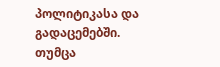პოლიტიკასა და გადაცემებში. თუმცა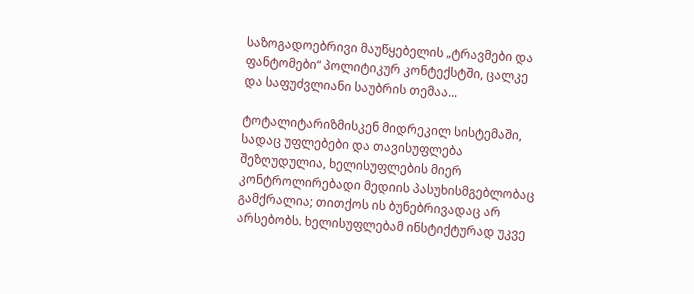საზოგადოებრივი მაუწყებელის „ტრავმები და ფანტომები“ პოლიტიკურ კონტექსტში, ცალკე და საფუძვლიანი საუბრის თემაა...

ტოტალიტარიზმისკენ მიდრეკილ სისტემაში, სადაც უფლებები და თავისუფლება შეზღუდულია, ხელისუფლების მიერ კონტროლირებადი მედიის პასუხისმგებლობაც გამქრალია; თითქოს ის ბუნებრივადაც არ არსებობს. ხელისუფლებამ ინსტიქტურად უკვე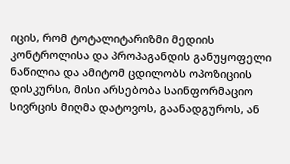იცის, რომ ტოტალიტარიზმი მედიის კონტროლისა და პროპაგანდის განუყოფელი ნაწილია და ამიტომ ცდილობს ოპოზიციის დისკურსი, მისი არსებობა საინფორმაციო სივრცის მიღმა დატოვოს, გაანადგუროს, ან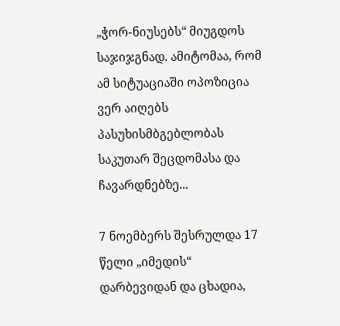„ჭორ-ნიუსებს“ მიუგდოს საჯიჯგნად. ამიტომაა, რომ ამ სიტუაციაში ოპოზიცია ვერ აიღებს პასუხისმბგებლობას საკუთარ შეცდომასა და ჩავარდნებზე...

7 ნოემბერს შესრულდა 17 წელი „იმედის“ დარბევიდან და ცხადია,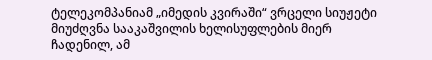ტელეკომპანიამ „იმედის კვირაში“ ვრცელი სიუჟეტი მიუძღვნა სააკაშვილის ხელისუფლების მიერ ჩადენილ, ამ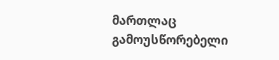მართლაც გამოუსწორებელი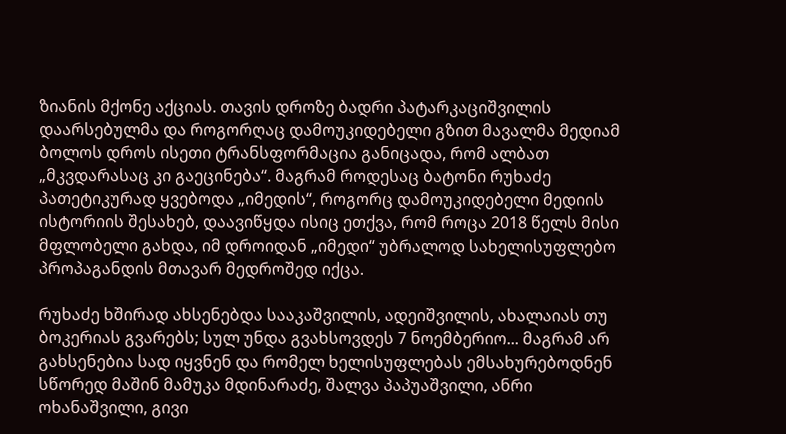ზიანის მქონე აქციას. თავის დროზე ბადრი პატარკაციშვილის დაარსებულმა და როგორღაც დამოუკიდებელი გზით მავალმა მედიამ ბოლოს დროს ისეთი ტრანსფორმაცია განიცადა, რომ ალბათ „მკვდარასაც კი გაეცინება“. მაგრამ როდესაც ბატონი რუხაძე პათეტიკურად ყვებოდა „იმედის“, როგორც დამოუკიდებელი მედიის ისტორიის შესახებ, დაავიწყდა ისიც ეთქვა, რომ როცა 2018 წელს მისი მფლობელი გახდა, იმ დროიდან „იმედი“ უბრალოდ სახელისუფლებო პროპაგანდის მთავარ მედროშედ იქცა.

რუხაძე ხშირად ახსენებდა სააკაშვილის, ადეიშვილის, ახალაიას თუ ბოკერიას გვარებს; სულ უნდა გვახსოვდეს 7 ნოემბერიო... მაგრამ არ გახსენებია სად იყვნენ და რომელ ხელისუფლებას ემსახურებოდნენ სწორედ მაშინ მამუკა მდინარაძე, შალვა პაპუაშვილი, ანრი ოხანაშვილი, გივი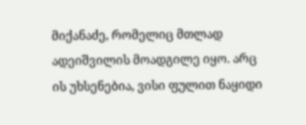მიქანაძე, რომელიც მთლად ადეიშვილის მოადგილე იყო. არც ის უხსენებია, ვისი ფულით ნაყიდი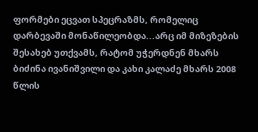ფორმები ეცვათ სპეცრაზმს, რომელიც დარბევაში მონაწილეობდა...არც იმ მიზეზების შესახებ უთქვამს, რატომ უჭერდნენ მხარს ბიძინა ივანიშვილი და კახი კალაძე მხარს 2008 წლის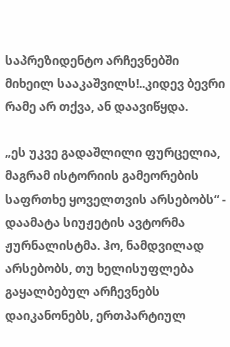საპრეზიდენტო არჩევნებში მიხეილ სააკაშვილს!..კიდევ ბევრი რამე არ თქვა, ან დაავიწყდა.

„ეს უკვე გადაშლილი ფურცელია, მაგრამ ისტორიის გამეორების საფრთხე ყოველთვის არსებობს“ - დაამატა სიუჟეტის ავტორმა ჟურნალისტმა. ჰო, ნამდვილად არსებობს, თუ ხელისუფლება გაყალბებულ არჩევნებს დაიკანონებს, ერთპარტიულ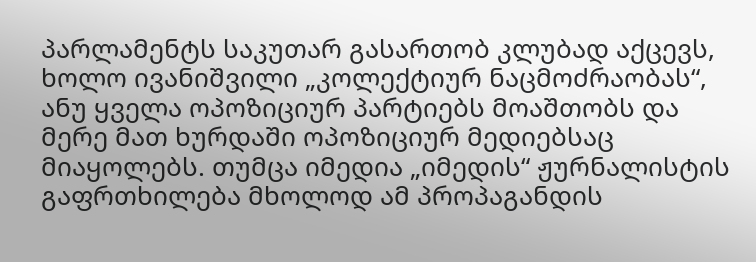პარლამენტს საკუთარ გასართობ კლუბად აქცევს, ხოლო ივანიშვილი „კოლექტიურ ნაცმოძრაობას“, ანუ ყველა ოპოზიციურ პარტიებს მოაშთობს და მერე მათ ხურდაში ოპოზიციურ მედიებსაც მიაყოლებს. თუმცა იმედია „იმედის“ ჟურნალისტის გაფრთხილება მხოლოდ ამ პროპაგანდის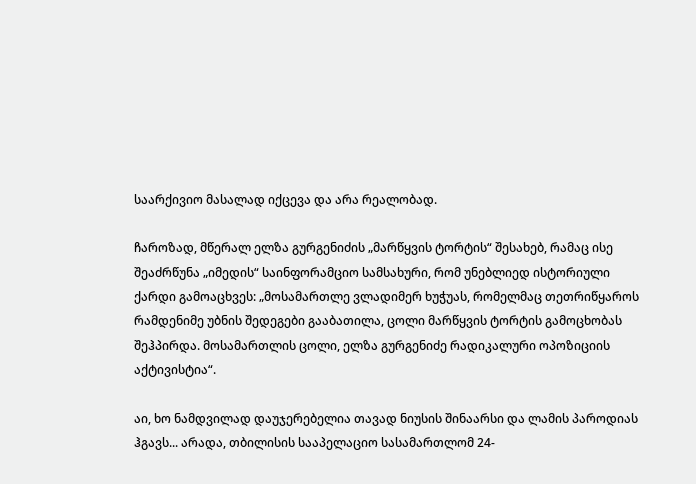საარქივიო მასალად იქცევა და არა რეალობად.

ჩაროზად, მწერალ ელზა გურგენიძის „მარწყვის ტორტის“ შესახებ, რამაც ისე შეაძრწუნა „იმედის“ საინფორამციო სამსახური, რომ უნებლიედ ისტორიული ქარდი გამოაცხვეს: „მოსამართლე ვლადიმერ ხუჭუას, რომელმაც თეთრიწყაროს რამდენიმე უბნის შედეგები გააბათილა, ცოლი მარწყვის ტორტის გამოცხობას შეჰპირდა. მოსამართლის ცოლი, ელზა გურგენიძე რადიკალური ოპოზიციის აქტივისტია“.

აი, ხო ნამდვილად დაუჯერებელია თავად ნიუსის შინაარსი და ლამის პაროდიას ჰგავს... არადა, თბილისის სააპელაციო სასამართლომ 24-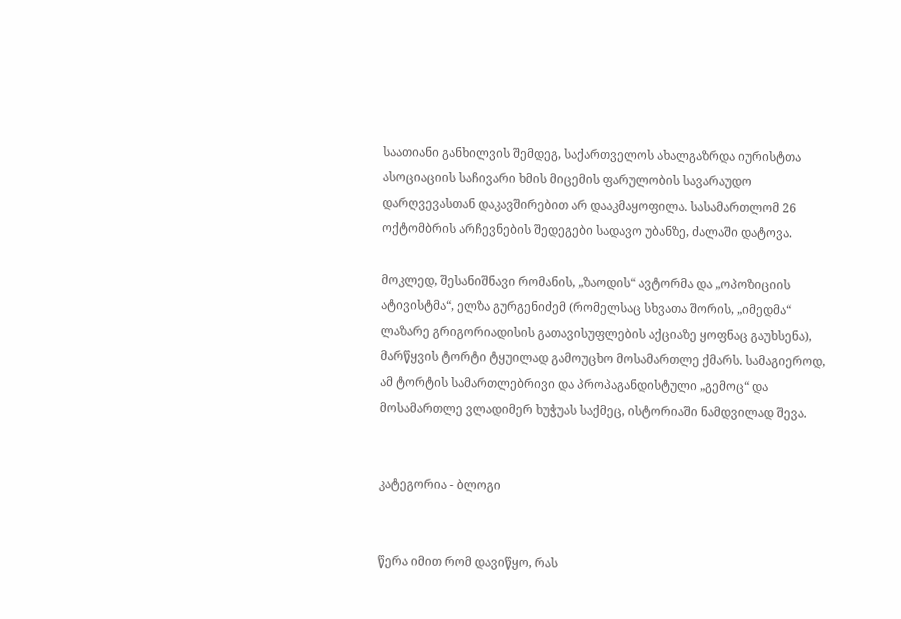საათიანი განხილვის შემდეგ, საქართველოს ახალგაზრდა იურისტთა ასოციაციის საჩივარი ხმის მიცემის ფარულობის სავარაუდო დარღვევასთან დაკავშირებით არ დააკმაყოფილა. სასამართლომ 26 ოქტომბრის არჩევნების შედეგები სადავო უბანზე, ძალაში დატოვა.

მოკლედ, შესანიშნავი რომანის, „ზაოდის“ ავტორმა და „ოპოზიციის ატივისტმა“, ელზა გურგენიძემ (რომელსაც სხვათა შორის, „იმედმა“ ლაზარე გრიგორიადისის გათავისუფლების აქციაზე ყოფნაც გაუხსენა), მარწყვის ტორტი ტყუილად გამოუცხო მოსამართლე ქმარს. სამაგიეროდ, ამ ტორტის სამართლებრივი და პროპაგანდისტული „გემოც“ და  მოსამართლე ვლადიმერ ხუჭუას საქმეც, ისტორიაში ნამდვილად შევა.


კატეგორია - ბლოგი


წერა იმით რომ დავიწყო, რას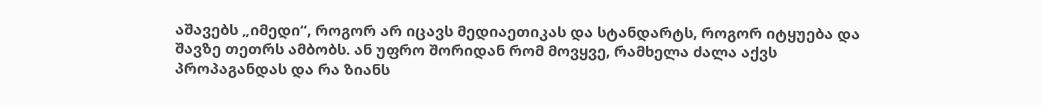აშავებს „იმედი“, როგორ არ იცავს მედიაეთიკას და სტანდარტს, როგორ იტყუება და შავზე თეთრს ამბობს. ან უფრო შორიდან რომ მოვყვე, რამხელა ძალა აქვს პროპაგანდას და რა ზიანს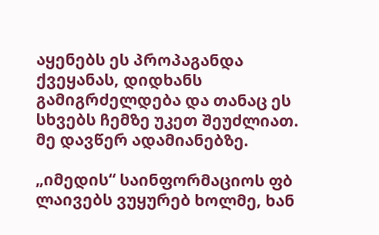აყენებს ეს პროპაგანდა ქვეყანას, დიდხანს გამიგრძელდება და თანაც ეს სხვებს ჩემზე უკეთ შეუძლიათ. მე დავწერ ადამიანებზე.

„იმედის“ საინფორმაციოს ფბ ლაივებს ვუყურებ ხოლმე, ხან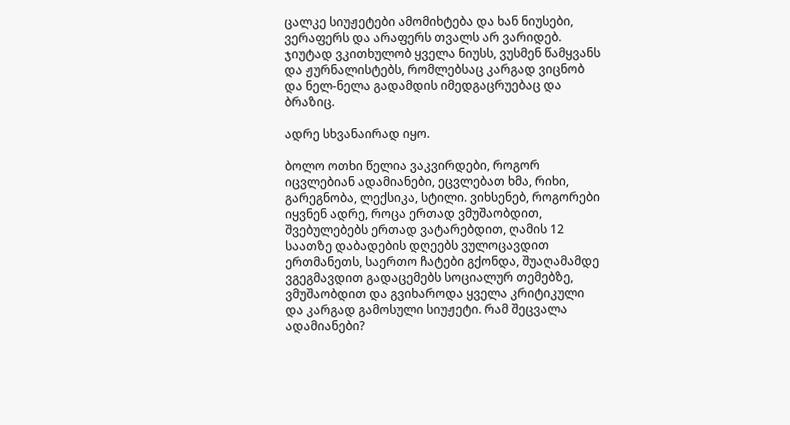ცალკე სიუჟეტები ამომიხტება და ხან ნიუსები, ვერაფერს და არაფერს თვალს არ ვარიდებ. ჯიუტად ვკითხულობ ყველა ნიუსს, ვუსმენ წამყვანს და ჟურნალისტებს, რომლებსაც კარგად ვიცნობ და ნელ-ნელა გადამდის იმედგაცრუებაც და ბრაზიც.

ადრე სხვანაირად იყო.

ბოლო ოთხი წელია ვაკვირდები, როგორ იცვლებიან ადამიანები, ეცვლებათ ხმა, რიხი, გარეგნობა, ლექსიკა, სტილი. ვიხსენებ, როგორები იყვნენ ადრე, როცა ერთად ვმუშაობდით, შვებულებებს ერთად ვატარებდით, ღამის 12 საათზე დაბადების დღეებს ვულოცავდით ერთმანეთს, საერთო ჩატები გქონდა, შუაღამამდე ვგეგმავდით გადაცემებს სოციალურ თემებზე, ვმუშაობდით და გვიხაროდა ყველა კრიტიკული და კარგად გამოსული სიუჟეტი. რამ შეცვალა ადამიანები?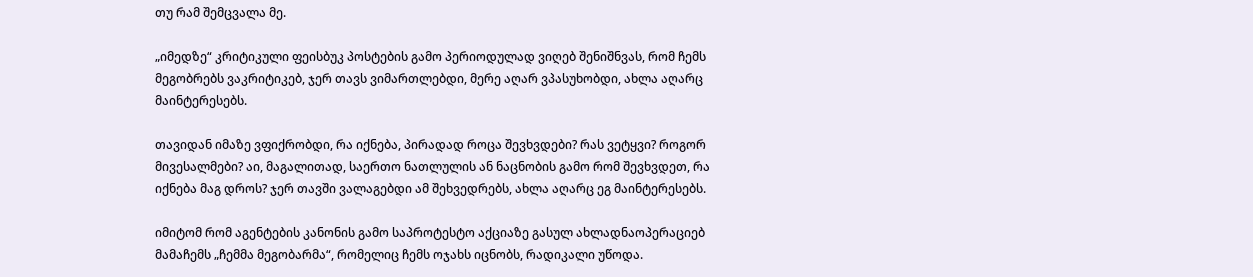თუ რამ შემცვალა მე.

„იმედზე“ კრიტიკული ფეისბუკ პოსტების გამო პერიოდულად ვიღებ შენიშნვას, რომ ჩემს მეგობრებს ვაკრიტიკებ, ჯერ თავს ვიმართლებდი, მერე აღარ ვპასუხობდი, ახლა აღარც მაინტერესებს.

თავიდან იმაზე ვფიქრობდი, რა იქნება, პირადად როცა შევხვდები? რას ვეტყვი? როგორ მივესალმები? აი, მაგალითად, საერთო ნათლულის ან ნაცნობის გამო რომ შევხვდეთ, რა იქნება მაგ დროს? ჯერ თავში ვალაგებდი ამ შეხვედრებს, ახლა აღარც ეგ მაინტერესებს.

იმიტომ რომ აგენტების კანონის გამო საპროტესტო აქციაზე გასულ ახლადნაოპერაციებ მამაჩემს „ჩემმა მეგობარმა“, რომელიც ჩემს ოჯახს იცნობს, რადიკალი უწოდა.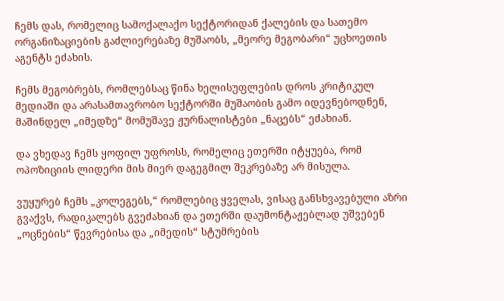ჩემს დას, რომელიც სამოქალაქო სექტორიდან ქალების და სათემო ორგანიზაციების გაძლიერებაზე მუშაობს, „მეორე მეგობარი“ უცხოეთის აგენტს ეძახის.

ჩემს მეგობრებს, რომლებსაც წინა ხელისუფლების დროს კრიტიკულ მედიაში და არასამთავრობო სექტორში მუშაობის გამო იდევნებოდნენ, მაშინდელ „იმედზე“ მომუშავე ჟურნალისტები „ნაცებს“ ეძახიან.

და ვხედავ ჩემს ყოფილ უფროსს, რომელიც ეთერში იტყუება, რომ ოპოზიციის ლიდერი მის მიერ დაგეგმილ შეკრებაზე არ მისულა.

ვუყურებ ჩემს „კოლეგებს,“ რომლებიც ყველას, ვისაც განსხვავებული აზრი გვაქვს, რადიკალებს გვეძახიან და ეთერში დაუმონტაჟებლად უშვებენ „ოცნების“ წევრებისა და „იმედის“ სტუმრების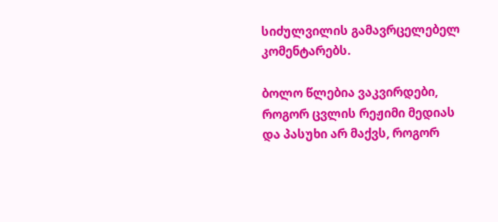სიძულვილის გამავრცელებელ კომენტარებს.

ბოლო წლებია ვაკვირდები, როგორ ცვლის რეჟიმი მედიას და პასუხი არ მაქვს, როგორ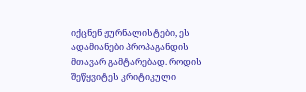იქცნენ ჟურნალისტები, ეს ადამიანები პროპაგანდის მთავარ გამტარებად. როდის შეწყვიტეს კრიტიკული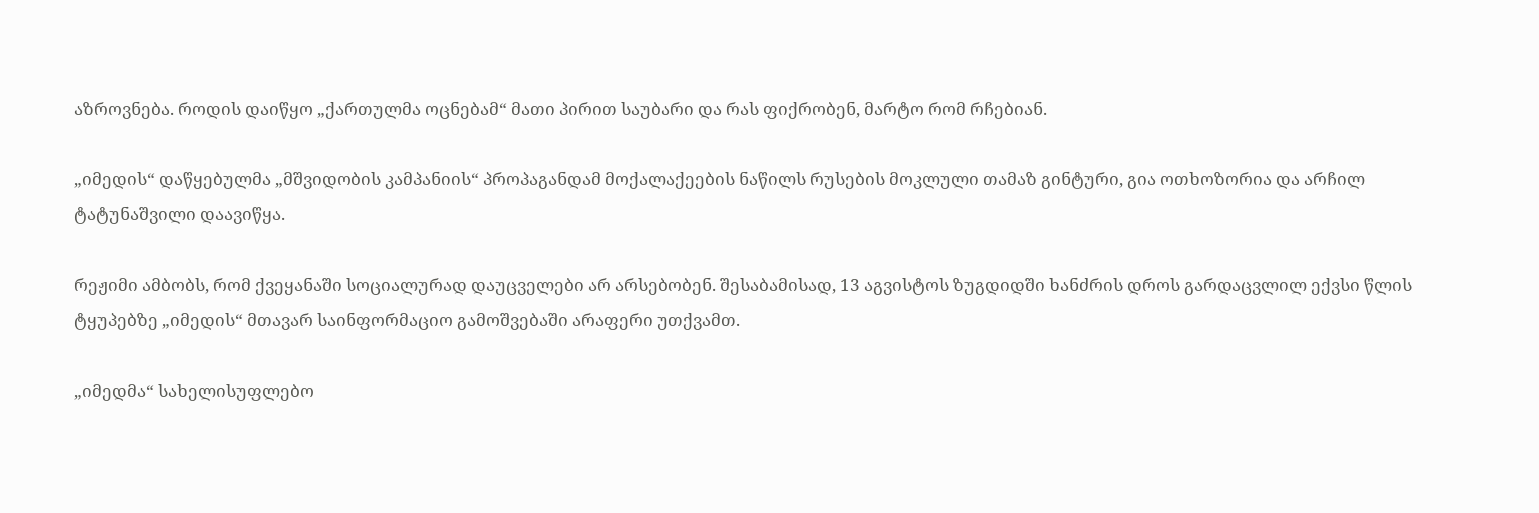აზროვნება. როდის დაიწყო „ქართულმა ოცნებამ“ მათი პირით საუბარი და რას ფიქრობენ, მარტო რომ რჩებიან.

„იმედის“ დაწყებულმა „მშვიდობის კამპანიის“ პროპაგანდამ მოქალაქეების ნაწილს რუსების მოკლული თამაზ გინტური, გია ოთხოზორია და არჩილ ტატუნაშვილი დაავიწყა.

რეჟიმი ამბობს, რომ ქვეყანაში სოციალურად დაუცველები არ არსებობენ. შესაბამისად, 13 აგვისტოს ზუგდიდში ხანძრის დროს გარდაცვლილ ექვსი წლის ტყუპებზე „იმედის“ მთავარ საინფორმაციო გამოშვებაში არაფერი უთქვამთ.

„იმედმა“ სახელისუფლებო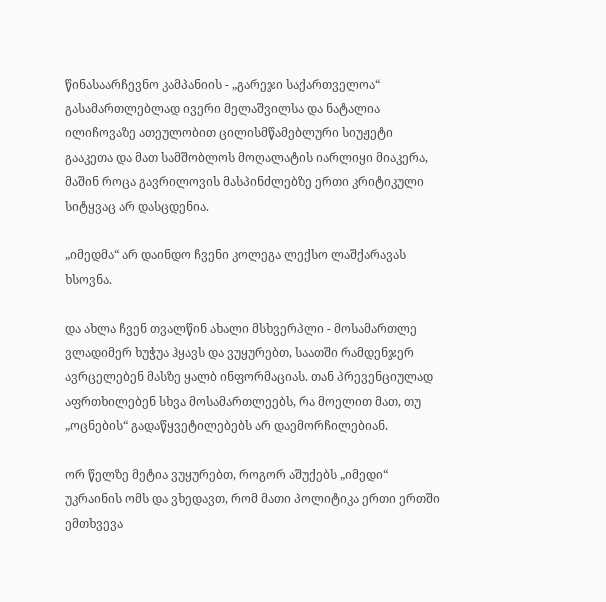წინასაარჩევნო კამპანიის - „გარეჯი საქართველოა“ გასამართლებლად ივერი მელაშვილსა და ნატალია ილიჩოვაზე ათეულობით ცილისმწამებლური სიუჟეტი გააკეთა და მათ სამშობლოს მოღალატის იარლიყი მიაკერა, მაშინ როცა გავრილოვის მასპინძლებზე ერთი კრიტიკული სიტყვაც არ დასცდენია.

„იმედმა“ არ დაინდო ჩვენი კოლეგა ლექსო ლაშქარავას ხსოვნა.

და ახლა ჩვენ თვალწინ ახალი მსხვერპლი - მოსამართლე ვლადიმერ ხუჭუა ჰყავს და ვუყურებთ, საათში რამდენჯერ ავრცელებენ მასზე ყალბ ინფორმაციას. თან პრევენციულად აფრთხილებენ სხვა მოსამართლეებს, რა მოელით მათ, თუ „ოცნების“ გადაწყვეტილებებს არ დაემორჩილებიან.

ორ წელზე მეტია ვუყურებთ, როგორ აშუქებს „იმედი“ უკრაინის ომს და ვხედავთ, რომ მათი პოლიტიკა ერთი ერთში ემთხვევა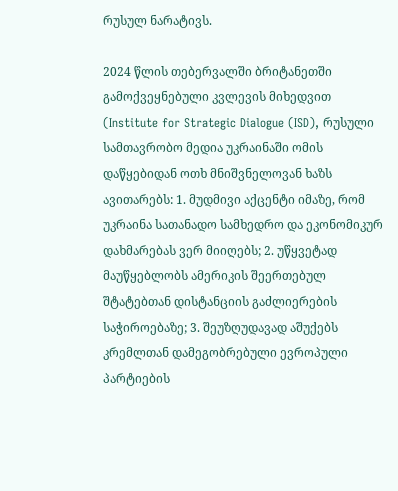რუსულ ნარატივს.

2024 წლის თებერვალში ბრიტანეთში გამოქვეყნებული კვლევის მიხედვით (Institute for Strategic Dialogue (ISD), რუსული სამთავრობო მედია უკრაინაში ომის დაწყებიდან ოთხ მნიშვნელოვან ხაზს ავითარებს: 1. მუდმივი აქცენტი იმაზე, რომ უკრაინა სათანადო სამხედრო და ეკონომიკურ დახმარებას ვერ მიიღებს; 2. უწყვეტად მაუწყებლობს ამერიკის შეერთებულ შტატებთან დისტანციის გაძლიერების საჭიროებაზე; 3. შეუზღუდავად აშუქებს კრემლთან დამეგობრებული ევროპული პარტიების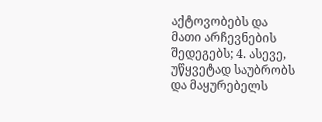აქტოვობებს და მათი არჩევნების შედეგებს; 4. ასევე, უწყვეტად საუბრობს და მაყურებელს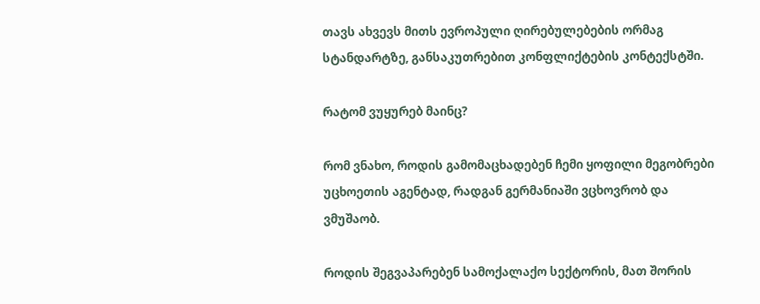თავს ახვევს მითს ევროპული ღირებულებების ორმაგ სტანდარტზე, განსაკუთრებით კონფლიქტების კონტექსტში.

რატომ ვუყურებ მაინც?

რომ ვნახო, როდის გამომაცხადებენ ჩემი ყოფილი მეგობრები უცხოეთის აგენტად, რადგან გერმანიაში ვცხოვრობ და ვმუშაობ.

როდის შეგვაპარებენ სამოქალაქო სექტორის, მათ შორის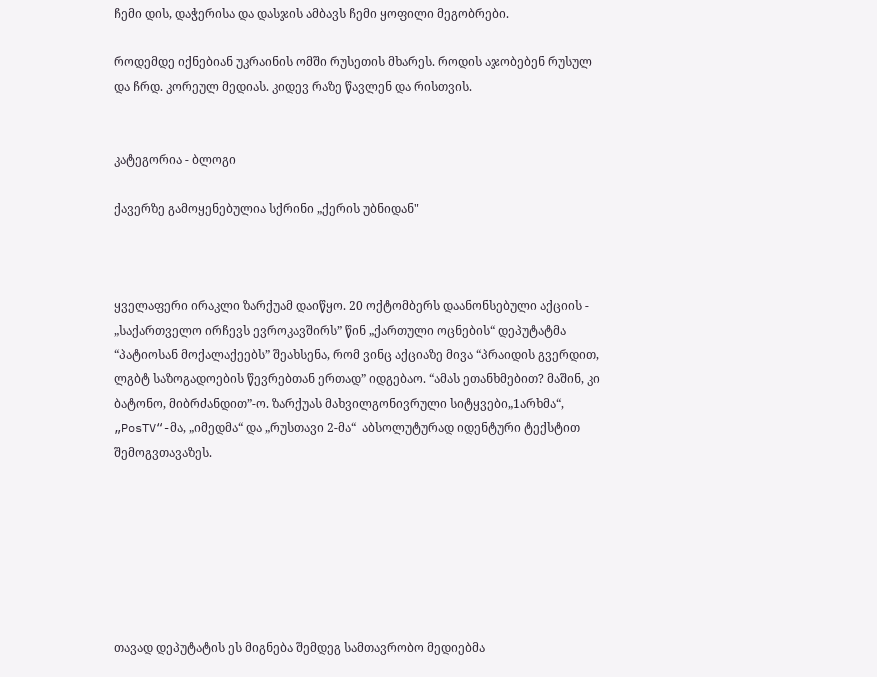ჩემი დის, დაჭერისა და დასჯის ამბავს ჩემი ყოფილი მეგობრები.

როდემდე იქნებიან უკრაინის ომში რუსეთის მხარეს. როდის აჯობებენ რუსულ და ჩრდ. კორეულ მედიას. კიდევ რაზე წავლენ და რისთვის.


კატეგორია - ბლოგი

ქავერზე გამოყენებულია სქრინი „ქერის უბნიდან"



ყველაფერი ირაკლი ზარქუამ დაიწყო. 20 ოქტომბერს დაანონსებული აქციის - „საქართველო ირჩევს ევროკავშირს” წინ „ქართული ოცნების“ დეპუტატმა “პატიოსან მოქალაქეებს” შეახსენა, რომ ვინც აქციაზე მივა “პრაიდის გვერდით, ლგბტ საზოგადოების წევრებთან ერთად” იდგებაო. “ამას ეთანხმებით? მაშინ, კი ბატონო, მიბრძანდით”-ო. ზარქუას მახვილგონივრული სიტყვები„1არხმა“,  „PosTV“-მა, „იმედმა“ და „რუსთავი 2-მა“  აბსოლუტურად იდენტური ტექსტით შემოგვთავაზეს.







თავად დეპუტატის ეს მიგნება შემდეგ სამთავრობო მედიებმა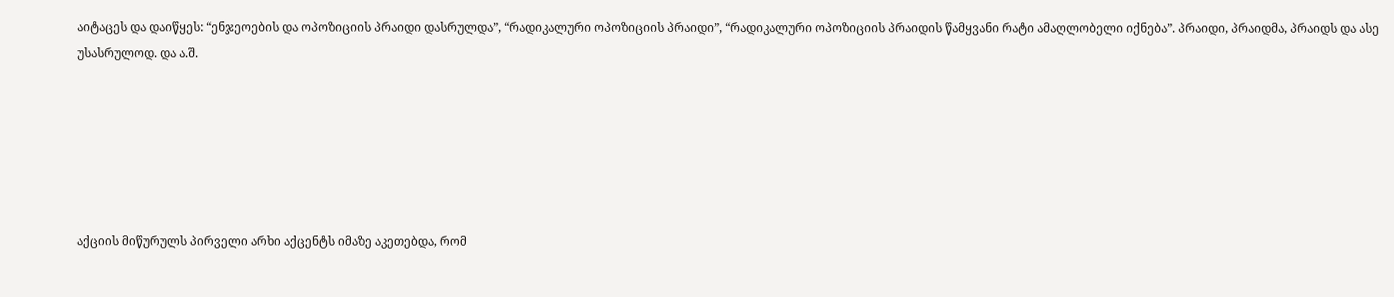აიტაცეს და დაიწყეს: “ენჯეოების და ოპოზიციის პრაიდი დასრულდა”, “რადიკალური ოპოზიციის პრაიდი”, “რადიკალური ოპოზიციის პრაიდის წამყვანი რატი ამაღლობელი იქნება”. პრაიდი, პრაიდმა, პრაიდს და ასე უსასრულოდ. და ა.შ.






აქციის მიწურულს პირველი არხი აქცენტს იმაზე აკეთებდა, რომ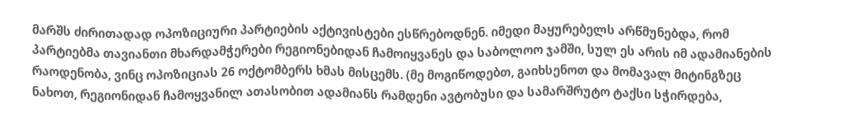მარშს ძირითადად ოპოზიციური პარტიების აქტივისტები ესწრებოდნენ. იმედი მაყურებელს არწმუნებდა, რომ პარტიებმა თავიანთი მხარდამჭერები რეგიონებიდან ჩამოიყვანეს და საბოლოო ჯამში, სულ ეს არის იმ ადამიანების რაოდენობა, ვინც ოპოზიციას 26 ოქტომბერს ხმას მისცემს. (მე მოგიწოდებთ, გაიხსენოთ და მომავალ მიტინგზეც ნახოთ, რეგიონიდან ჩამოყვანილ ათასობით ადამიანს რამდენი ავტობუსი და სამარშრუტო ტაქსი სჭირდება,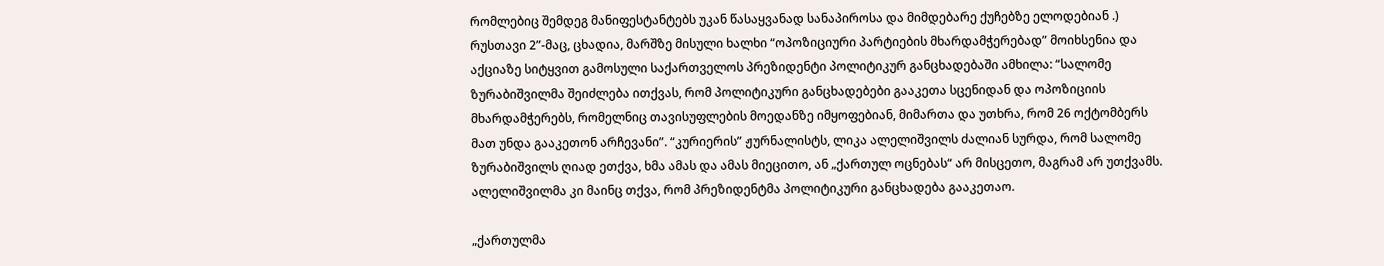რომლებიც შემდეგ მანიფესტანტებს უკან წასაყვანად სანაპიროსა და მიმდებარე ქუჩებზე ელოდებიან .) რუსთავი 2”-მაც, ცხადია, მარშზე მისული ხალხი “ოპოზიციური პარტიების მხარდამჭერებად” მოიხსენია და აქციაზე სიტყვით გამოსული საქართველოს პრეზიდენტი პოლიტიკურ განცხადებაში ამხილა: “სალომე ზურაბიშვილმა შეიძლება ითქვას, რომ პოლიტიკური განცხადებები გააკეთა სცენიდან და ოპოზიციის მხარდამჭერებს, რომელნიც თავისუფლების მოედანზე იმყოფებიან, მიმართა და უთხრა, რომ 26 ოქტომბერს მათ უნდა გააკეთონ არჩევანი”. “კურიერის” ჟურნალისტს, ლიკა ალელიშვილს ძალიან სურდა, რომ სალომე ზურაბიშვილს ღიად ეთქვა, ხმა ამას და ამას მიეცითო, ან „ქართულ ოცნებას“ არ მისცეთო, მაგრამ არ უთქვამს. ალელიშვილმა კი მაინც თქვა, რომ პრეზიდენტმა პოლიტიკური განცხადება გააკეთაო.

„ქართულმა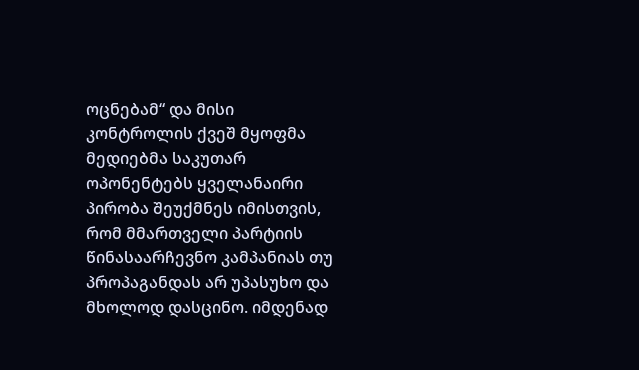ოცნებამ“ და მისი კონტროლის ქვეშ მყოფმა მედიებმა საკუთარ ოპონენტებს ყველანაირი პირობა შეუქმნეს იმისთვის, რომ მმართველი პარტიის წინასაარჩევნო კამპანიას თუ პროპაგანდას არ უპასუხო და მხოლოდ დასცინო. იმდენად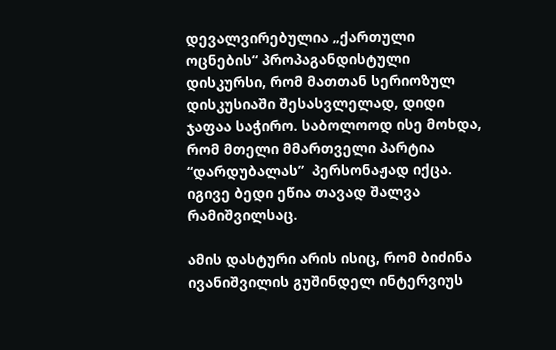დევალვირებულია „ქართული ოცნების“ პროპაგანდისტული დისკურსი, რომ მათთან სერიოზულ დისკუსიაში შესასვლელად, დიდი ჯაფაა საჭირო. საბოლოოდ ისე მოხდა, რომ მთელი მმართველი პარტია “დარდუბალას”  პერსონაჟად იქცა. იგივე ბედი ეწია თავად შალვა რამიშვილსაც.

ამის დასტური არის ისიც, რომ ბიძინა ივანიშვილის გუშინდელ ინტერვიუს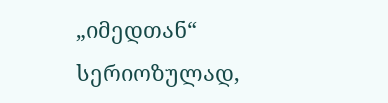„იმედთან“ სერიოზულად,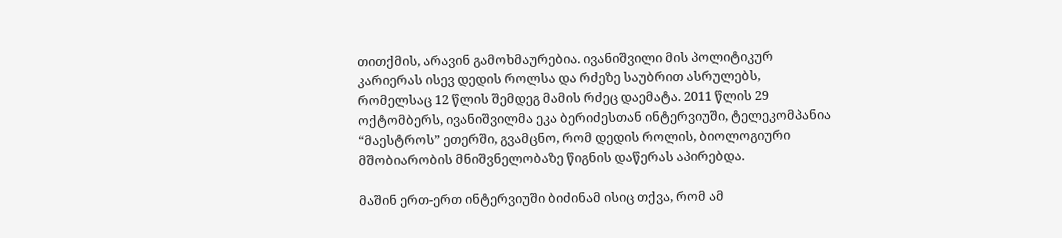თითქმის, არავინ გამოხმაურებია. ივანიშვილი მის პოლიტიკურ კარიერას ისევ დედის როლსა და რძეზე საუბრით ასრულებს, რომელსაც 12 წლის შემდეგ მამის რძეც დაემატა. 2011 წლის 29 ოქტომბერს, ივანიშვილმა ეკა ბერიძესთან ინტერვიუში, ტელეკომპანია “მაესტროს” ეთერში, გვამცნო, რომ დედის როლის, ბიოლოგიური მშობიარობის მნიშვნელობაზე წიგნის დაწერას აპირებდა.

მაშინ ერთ-ერთ ინტერვიუში ბიძინამ ისიც თქვა, რომ ამ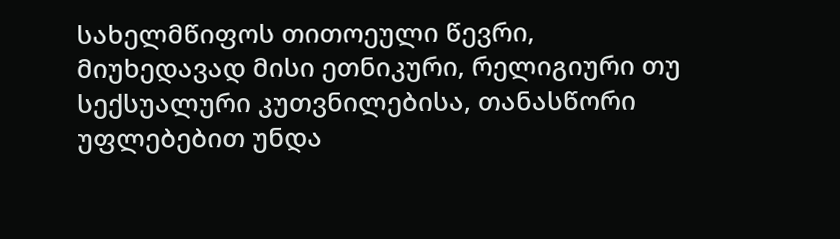სახელმწიფოს თითოეული წევრი, მიუხედავად მისი ეთნიკური, რელიგიური თუ სექსუალური კუთვნილებისა, თანასწორი უფლებებით უნდა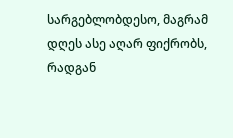სარგებლობდესო, მაგრამ დღეს ასე აღარ ფიქრობს, რადგან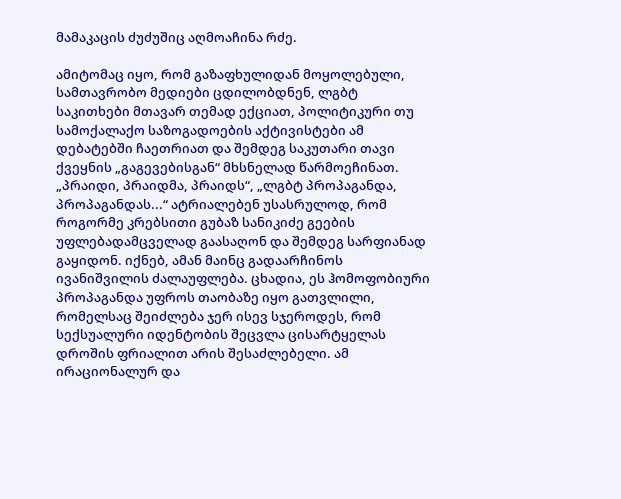მამაკაცის ძუძუშიც აღმოაჩინა რძე.

ამიტომაც იყო, რომ გაზაფხულიდან მოყოლებული, სამთავრობო მედიები ცდილობდნენ, ლგბტ საკითხები მთავარ თემად ექციათ, პოლიტიკური თუ სამოქალაქო საზოგადოების აქტივისტები ამ დებატებში ჩაეთრიათ და შემდეგ საკუთარი თავი ქვეყნის „გაგევებისგან“ მხსნელად წარმოეჩინათ. „პრაიდი, პრაიდმა, პრაიდს“, „ლგბტ პროპაგანდა, პროპაგანდას...“ ატრიალებენ უსასრულოდ, რომ როგორმე კრებსითი გუბაზ სანიკიძე გეების უფლებადამცველად გაასაღონ და შემდეგ სარფიანად გაყიდონ. იქნებ, ამან მაინც გადაარჩინოს ივანიშვილის ძალაუფლება. ცხადია, ეს ჰომოფობიური პროპაგანდა უფროს თაობაზე იყო გათვლილი, რომელსაც შეიძლება ჯერ ისევ სჯეროდეს, რომ სექსუალური იდენტობის შეცვლა ცისარტყელას დროშის ფრიალით არის შესაძლებელი. ამ ირაციონალურ და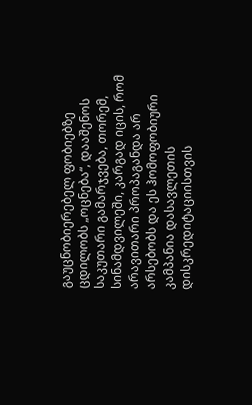გაუცნობიერებელ ფობიებზე ცდილობს „ოცნება“, დააშენოს საკუთარი გამარჯვება, თორემ, სინამდვილეში, კარგად იცის, რომ არავითარი პროპაგანდა არ არსებობს და ეს ჰომოფობიური კამპანია დასავლეთის დისკრედიტაციისთვის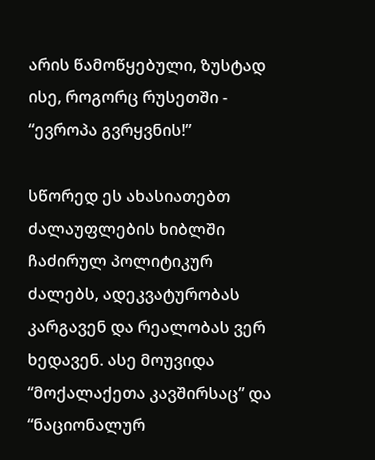არის წამოწყებული, ზუსტად ისე, როგორც რუსეთში - “ევროპა გვრყვნის!”

სწორედ ეს ახასიათებთ ძალაუფლების ხიბლში ჩაძირულ პოლიტიკურ ძალებს, ადეკვატურობას კარგავენ და რეალობას ვერ ხედავენ. ასე მოუვიდა “მოქალაქეთა კავშირსაც” და “ნაციონალურ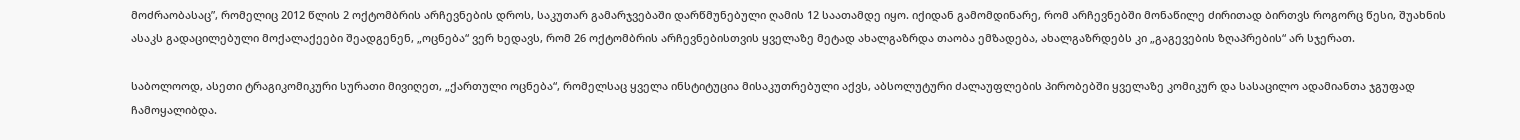მოძრაობასაც”, რომელიც 2012 წლის 2 ოქტომბრის არჩევნების დროს, საკუთარ გამარჯვებაში დარწმუნებული ღამის 12 საათამდე იყო. იქიდან გამომდინარე, რომ არჩევნებში მონაწილე ძირითად ბირთვს როგორც წესი, შუახნის ასაკს გადაცილებული მოქალაქეები შეადგენენ, „ოცნება“ ვერ ხედავს, რომ 26 ოქტომბრის არჩევნებისთვის ყველაზე მეტად ახალგაზრდა თაობა ემზადება, ახალგაზრდებს კი „გაგევების ზღაპრების“ არ სჯერათ.

საბოლოოდ, ასეთი ტრაგიკომიკური სურათი მივიღეთ, „ქართული ოცნება“, რომელსაც ყველა ინსტიტუცია მისაკუთრებული აქვს, აბსოლუტური ძალაუფლების პირობებში ყველაზე კომიკურ და სასაცილო ადამიანთა ჯგუფად ჩამოყალიბდა.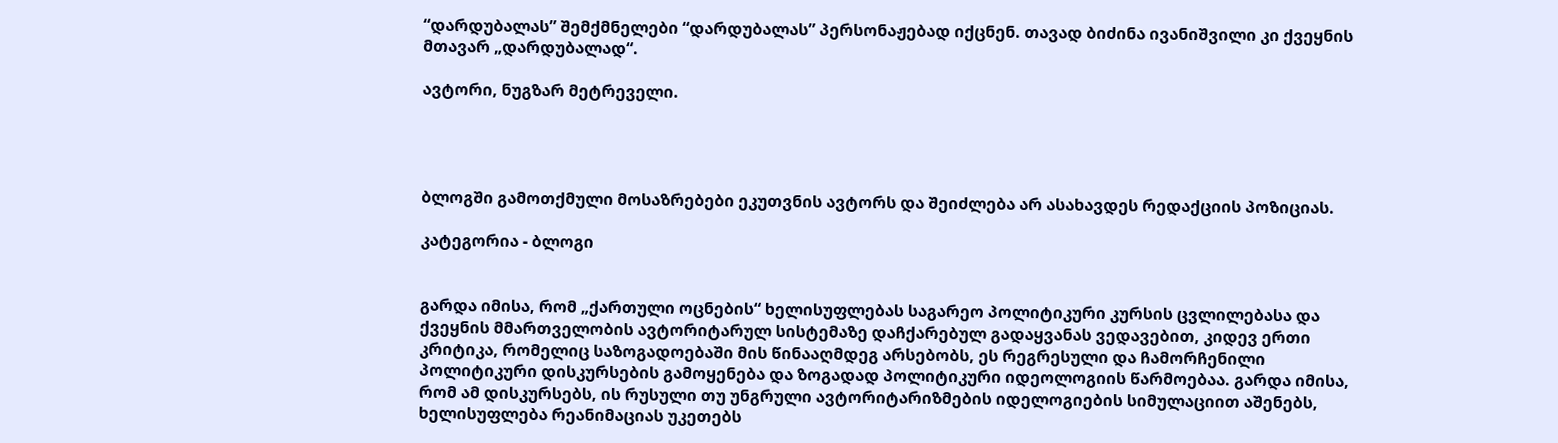“დარდუბალას” შემქმნელები “დარდუბალას” პერსონაჟებად იქცნენ. თავად ბიძინა ივანიშვილი კი ქვეყნის მთავარ „დარდუბალად“.

ავტორი, ნუგზარ მეტრეველი.




ბლოგში გამოთქმული მოსაზრებები ეკუთვნის ავტორს და შეიძლება არ ასახავდეს რედაქციის პოზიციას.

კატეგორია - ბლოგი


გარდა იმისა, რომ „ქართული ოცნების“ ხელისუფლებას საგარეო პოლიტიკური კურსის ცვლილებასა და ქვეყნის მმართველობის ავტორიტარულ სისტემაზე დაჩქარებულ გადაყვანას ვედავებით, კიდევ ერთი კრიტიკა, რომელიც საზოგადოებაში მის წინააღმდეგ არსებობს, ეს რეგრესული და ჩამორჩენილი პოლიტიკური დისკურსების გამოყენება და ზოგადად პოლიტიკური იდეოლოგიის წარმოებაა. გარდა იმისა, რომ ამ დისკურსებს, ის რუსული თუ უნგრული ავტორიტარიზმების იდელოგიების სიმულაციით აშენებს, ხელისუფლება რეანიმაციას უკეთებს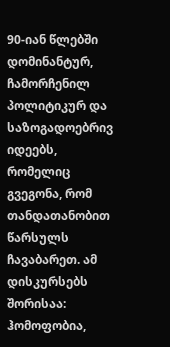90-იან წლებში დომინანტურ, ჩამორჩენილ პოლიტიკურ და საზოგადოებრივ იდეებს, რომელიც გვეგონა, რომ თანდათანობით წარსულს ჩავაბარეთ. ამ დისკურსებს შორისაა: ჰომოფობია,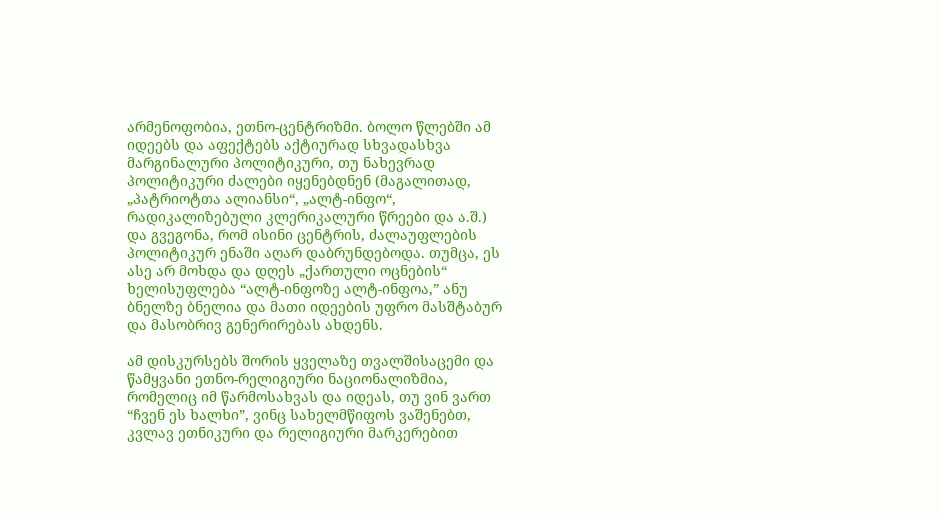არმენოფობია, ეთნო-ცენტრიზმი. ბოლო წლებში ამ იდეებს და აფექტებს აქტიურად სხვადასხვა მარგინალური პოლიტიკური, თუ ნახევრად პოლიტიკური ძალები იყენებდნენ (მაგალითად, „პატრიოტთა ალიანსი“, „ალტ-ინფო“, რადიკალიზებული კლერიკალური წრეები და ა.შ.) და გვეგონა, რომ ისინი ცენტრის, ძალაუფლების პოლიტიკურ ენაში აღარ დაბრუნდებოდა. თუმცა, ეს ასე არ მოხდა და დღეს „ქართული ოცნების“ ხელისუფლება “ალტ-ინფოზე ალტ-ინფოა,” ანუ ბნელზე ბნელია და მათი იდეების უფრო მასშტაბურ და მასობრივ გენერირებას ახდენს.

ამ დისკურსებს შორის ყველაზე თვალშისაცემი და წამყვანი ეთნო-რელიგიური ნაციონალიზმია, რომელიც იმ წარმოსახვას და იდეას, თუ ვინ ვართ “ჩვენ ეს ხალხი”, ვინც სახელმწიფოს ვაშენებთ, კვლავ ეთნიკური და რელიგიური მარკერებით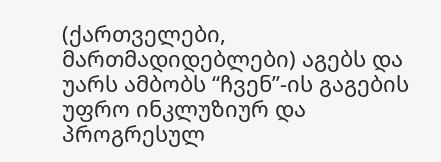(ქართველები, მართმადიდებლები) აგებს და უარს ამბობს “ჩვენ”-ის გაგების უფრო ინკლუზიურ და პროგრესულ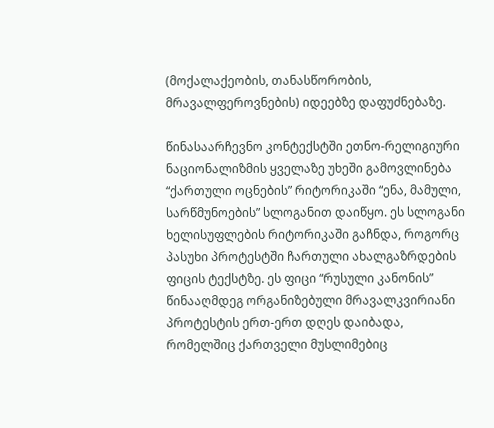(მოქალაქეობის, თანასწორობის, მრავალფეროვნების) იდეებზე დაფუძნებაზე.

წინასაარჩევნო კონტექსტში ეთნო-რელიგიური ნაციონალიზმის ყველაზე უხეში გამოვლინება “ქართული ოცნების” რიტორიკაში “ენა, მამული, სარწმუნოების” სლოგანით დაიწყო. ეს სლოგანი ხელისუფლების რიტორიკაში გაჩნდა, როგორც პასუხი პროტესტში ჩართული ახალგაზრდების ფიცის ტექსტზე. ეს ფიცი “რუსული კანონის” წინააღმდეგ ორგანიზებული მრავალკვირიანი პროტესტის ერთ-ერთ დღეს დაიბადა, რომელშიც ქართველი მუსლიმებიც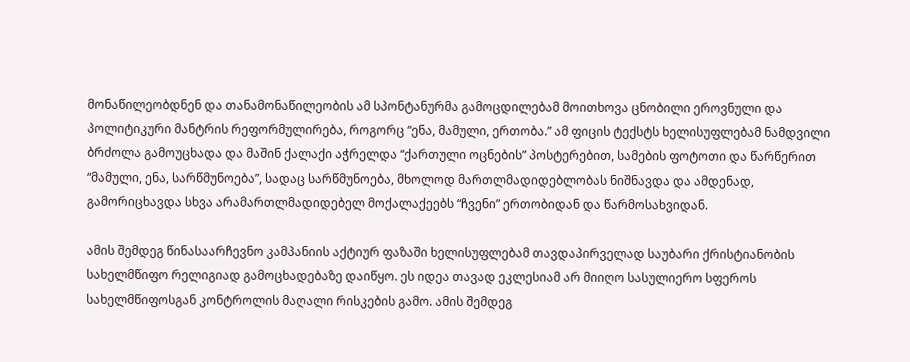მონაწილეობდნენ და თანამონაწილეობის ამ სპონტანურმა გამოცდილებამ მოითხოვა ცნობილი ეროვნული და პოლიტიკური მანტრის რეფორმულირება, როგორც “ენა, მამული, ერთობა.” ამ ფიცის ტექსტს ხელისუფლებამ ნამდვილი ბრძოლა გამოუცხადა და მაშინ ქალაქი აჭრელდა “ქართული ოცნების” პოსტერებით, სამების ფოტოთი და წარწერით “მამული, ენა, სარწმუნოება”, სადაც სარწმუნოება, მხოლოდ მართლმადიდებლობას ნიშნავდა და ამდენად, გამორიცხავდა სხვა არამართლმადიდებელ მოქალაქეებს “ჩვენი” ერთობიდან და წარმოსახვიდან.

ამის შემდეგ წინასაარჩევნო კამპანიის აქტიურ ფაზაში ხელისუფლებამ თავდაპირველად საუბარი ქრისტიანობის სახელმწიფო რელიგიად გამოცხადებაზე დაიწყო. ეს იდეა თავად ეკლესიამ არ მიიღო სასულიერო სფეროს სახელმწიფოსგან კონტროლის მაღალი რისკების გამო. ამის შემდეგ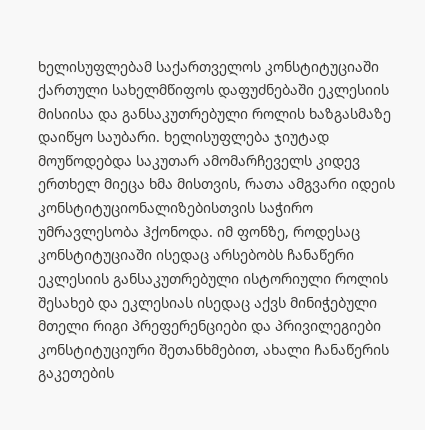ხელისუფლებამ საქართველოს კონსტიტუციაში ქართული სახელმწიფოს დაფუძნებაში ეკლესიის მისიისა და განსაკუთრებული როლის ხაზგასმაზე დაიწყო საუბარი. ხელისუფლება ჯიუტად მოუწოდებდა საკუთარ ამომარჩეველს კიდევ ერთხელ მიეცა ხმა მისთვის, რათა ამგვარი იდეის კონსტიტუციონალიზებისთვის საჭირო უმრავლესობა ჰქონოდა. იმ ფონზე, როდესაც კონსტიტუციაში ისედაც არსებობს ჩანაწერი ეკლესიის განსაკუთრებული ისტორიული როლის შესახებ და ეკლესიას ისედაც აქვს მინიჭებული მთელი რიგი პრეფერენციები და პრივილეგიები კონსტიტუციური შეთანხმებით, ახალი ჩანაწერის გაკეთების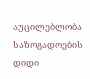აუცილებლობა საზოგადოების დიდი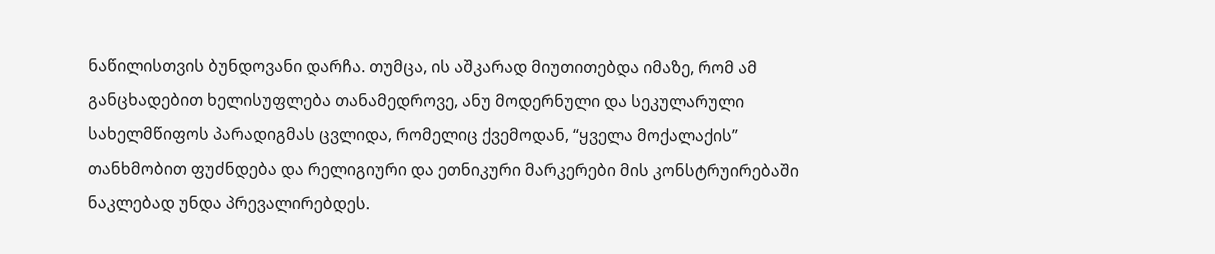ნაწილისთვის ბუნდოვანი დარჩა. თუმცა, ის აშკარად მიუთითებდა იმაზე, რომ ამ განცხადებით ხელისუფლება თანამედროვე, ანუ მოდერნული და სეკულარული სახელმწიფოს პარადიგმას ცვლიდა, რომელიც ქვემოდან, “ყველა მოქალაქის” თანხმობით ფუძნდება და რელიგიური და ეთნიკური მარკერები მის კონსტრუირებაში ნაკლებად უნდა პრევალირებდეს.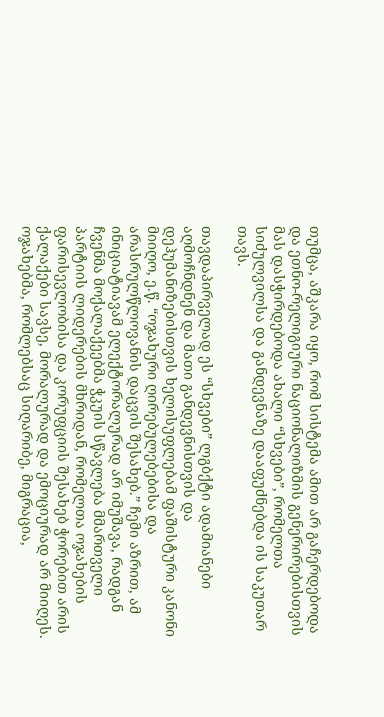თუმცა, აშკარა იყო, რომ სისტემა ამით არ გაჩერდებოდა და ეთნო-რელიგიური ნაციონალიზმის გენერირებისთვის მას დასჭირდებოდა ახალი “სხვები”, რომელთა სიძულვილსა და განდევნაზე დააფუძნებდა ის საკუთარ თავს.

თავდაპირველად ეს “სხვები” ლგბქტი ადამიანები აღმოჩნდნენ და მათი განდევნისთვის და დეჰუმანიზებისთვის ხელისუფლებამ ფაშისტური კანონი მიიღო, ე.წ. “ოჯახური ღირებულებებისა და არასრულწლოვანის დაცვის შესახებ.” ჩემი აზრით, ამ ინიციატიავამ ელექტორალურად არ იმუშავა, რადგან ჩვენმა მოქალაქეებმა ჭკუის სწავლება მმართველი პარტიის ლიდერების მხრიდან, რომელთა ოჯახების ფარისევლობისა და კორუფციის შესახებ ჭორებით არის ქალაქები სავსე, მორალურად და ემოციურად არ მიიღეს. ოჯახებმა, რომლებსაც სიღარიბე, მიგრაცია,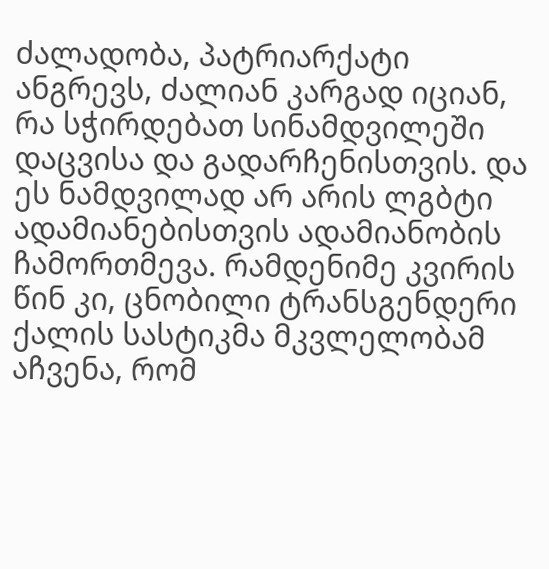ძალადობა, პატრიარქატი ანგრევს, ძალიან კარგად იციან, რა სჭირდებათ სინამდვილეში დაცვისა და გადარჩენისთვის. და ეს ნამდვილად არ არის ლგბტი ადამიანებისთვის ადამიანობის ჩამორთმევა. რამდენიმე კვირის წინ კი, ცნობილი ტრანსგენდერი ქალის სასტიკმა მკვლელობამ აჩვენა, რომ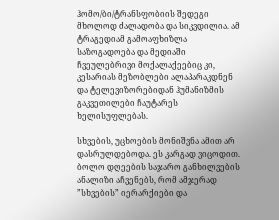ჰომო/ბი/ტრანსფობიის შედეგი მხოლოდ ძალადობა და სიკვდილია. ამ ტრაგედიამ გამოაფხიზლა საზოგადოება და მედიაში ჩვეულებრივი მოქალაქეებიც კი, კესარიას მეზობლები ალაპარაკდნენ და ტელევიზორებიდან ჰუმანიზმის გაკვეთილები ჩაუტარეს ხელისუფლებას.

სხვების, უცხოების მონიშვნა ამით არ დასრულდებოდა. ეს კარგად ვიცოდით. ბოლო დღეების საჯარო განხილვების ანალიზი აჩვენებს, რომ ამჯერად ”სხვების” იერარქიები და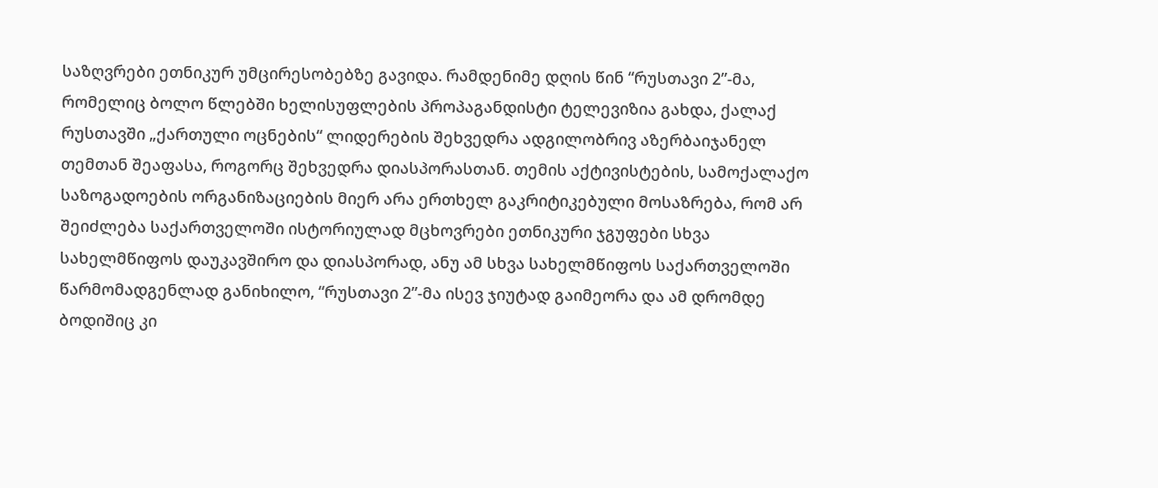საზღვრები ეთნიკურ უმცირესობებზე გავიდა. რამდენიმე დღის წინ “რუსთავი 2”-მა, რომელიც ბოლო წლებში ხელისუფლების პროპაგანდისტი ტელევიზია გახდა, ქალაქ რუსთავში „ქართული ოცნების“ ლიდერების შეხვედრა ადგილობრივ აზერბაიჯანელ თემთან შეაფასა, როგორც შეხვედრა დიასპორასთან. თემის აქტივისტების, სამოქალაქო საზოგადოების ორგანიზაციების მიერ არა ერთხელ გაკრიტიკებული მოსაზრება, რომ არ შეიძლება საქართველოში ისტორიულად მცხოვრები ეთნიკური ჯგუფები სხვა სახელმწიფოს დაუკავშირო და დიასპორად, ანუ ამ სხვა სახელმწიფოს საქართველოში წარმომადგენლად განიხილო, “რუსთავი 2”-მა ისევ ჯიუტად გაიმეორა და ამ დრომდე ბოდიშიც კი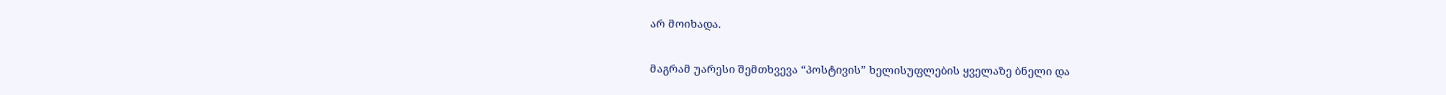არ მოიხადა.

მაგრამ უარესი შემთხვევა “პოსტივის” ხელისუფლების ყველაზე ბნელი და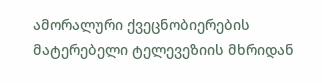ამორალური ქვეცნობიერების მატერებელი ტელევეზიის მხრიდან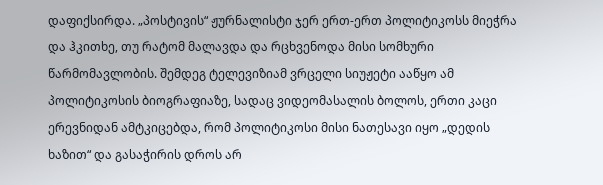დაფიქსირდა. „პოსტივის“ ჟურნალისტი ჯერ ერთ-ერთ პოლიტიკოსს მიეჭრა და ჰკითხე, თუ რატომ მალავდა და რცხვენოდა მისი სომხური წარმომავლობის. შემდეგ ტელევიზიამ ვრცელი სიუჟეტი ააწყო ამ პოლიტიკოსის ბიოგრაფიაზე, სადაც ვიდეომასალის ბოლოს, ერთი კაცი ერევნიდან ამტკიცებდა, რომ პოლიტიკოსი მისი ნათესავი იყო „დედის ხაზით“ და გასაჭირის დროს არ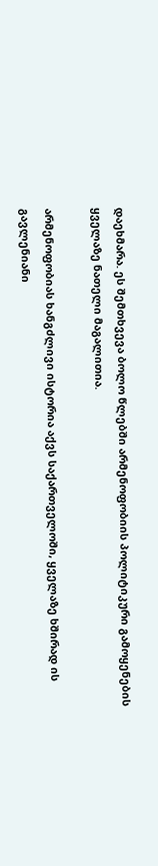დაეხმარა. ეს შემთხვევა ბოლო წლებში არმენოფობიის პოლიტიკური გამოყენების ყველაზე ნათელი მაგალითია.

არმენოფობიას ხანგძლივი ისტორია აქვს საქართველოში, ყველაზე ხშირად ის გავლენიანი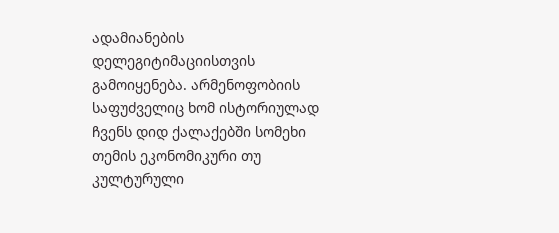ადამიანების დელეგიტიმაციისთვის გამოიყენება. არმენოფობიის საფუძველიც ხომ ისტორიულად ჩვენს დიდ ქალაქებში სომეხი თემის ეკონომიკური თუ კულტურული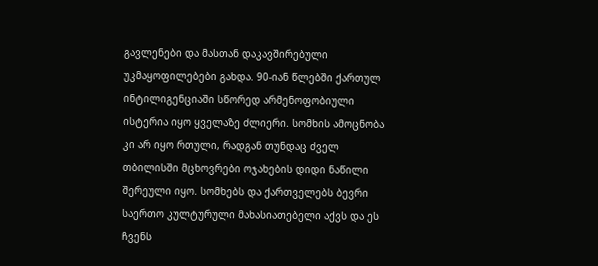გავლენები და მასთან დაკავშირებული უკმაყოფილებები გახდა. 90-იან წლებში ქართულ ინტილიგენციაში სწორედ არმენოფობიული ისტერია იყო ყველაზე ძლიერი. სომხის ამოცნობა კი არ იყო რთული, რადგან თუნდაც ძველ თბილისში მცხოვრები ოჯახების დიდი ნაწილი შერეული იყო. სომხებს და ქართველებს ბევრი საერთო კულტურული მახასიათებელი აქვს და ეს ჩვენს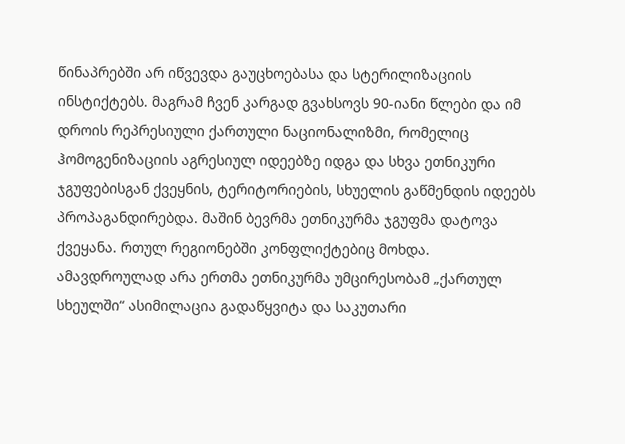წინაპრებში არ იწვევდა გაუცხოებასა და სტერილიზაციის ინსტიქტებს. მაგრამ ჩვენ კარგად გვახსოვს 90-იანი წლები და იმ დროის რეპრესიული ქართული ნაციონალიზმი, რომელიც ჰომოგენიზაციის აგრესიულ იდეებზე იდგა და სხვა ეთნიკური ჯგუფებისგან ქვეყნის, ტერიტორიების, სხუელის გაწმენდის იდეებს პროპაგანდირებდა. მაშინ ბევრმა ეთნიკურმა ჯგუფმა დატოვა ქვეყანა. რთულ რეგიონებში კონფლიქტებიც მოხდა. ამავდროულად არა ერთმა ეთნიკურმა უმცირესობამ „ქართულ სხეულში“ ასიმილაცია გადაწყვიტა და საკუთარი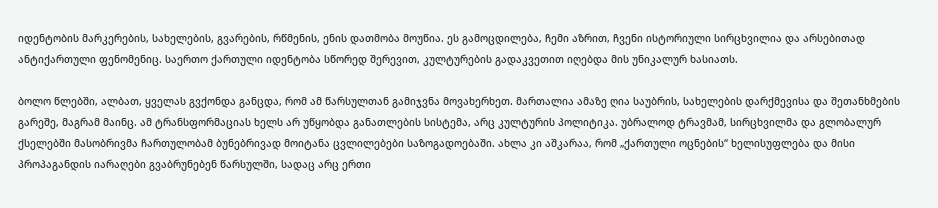იდენტობის მარკერების, სახელების, გვარების, რწმენის, ენის დათმობა მოუწია. ეს გამოცდილება, ჩემი აზრით, ჩვენი ისტორიული სირცხვილია და არსებითად ანტიქართული ფენომენიც. საერთო ქართული იდენტობა სწორედ შერევით, კულტურების გადაკვეთით იღებდა მის უნიკალურ ხასიათს.

ბოლო წლებში, ალბათ, ყველას გვქონდა განცდა, რომ ამ წარსულთან გამიჯვნა მოვახერხეთ. მართალია ამაზე ღია საუბრის, სახელების დარქმევისა და შეთანხმების გარეშე, მაგრამ მაინც. ამ ტრანსფორმაციას ხელს არ უწყობდა განათლების სისტემა, არც კულტურის პოლიტიკა. უბრალოდ ტრავმამ, სირცხვილმა და გლობალურ ქსელებში მასობრივმა ჩართულობამ ბუნებრივად მოიტანა ცვლილებები საზოგადოებაში. ახლა კი აშკარაა, რომ „ქართული ოცნების“ ხელისუფლება და მისი პროპაგანდის იარაღები გვაბრუნებენ წარსულში, სადაც არც ერთი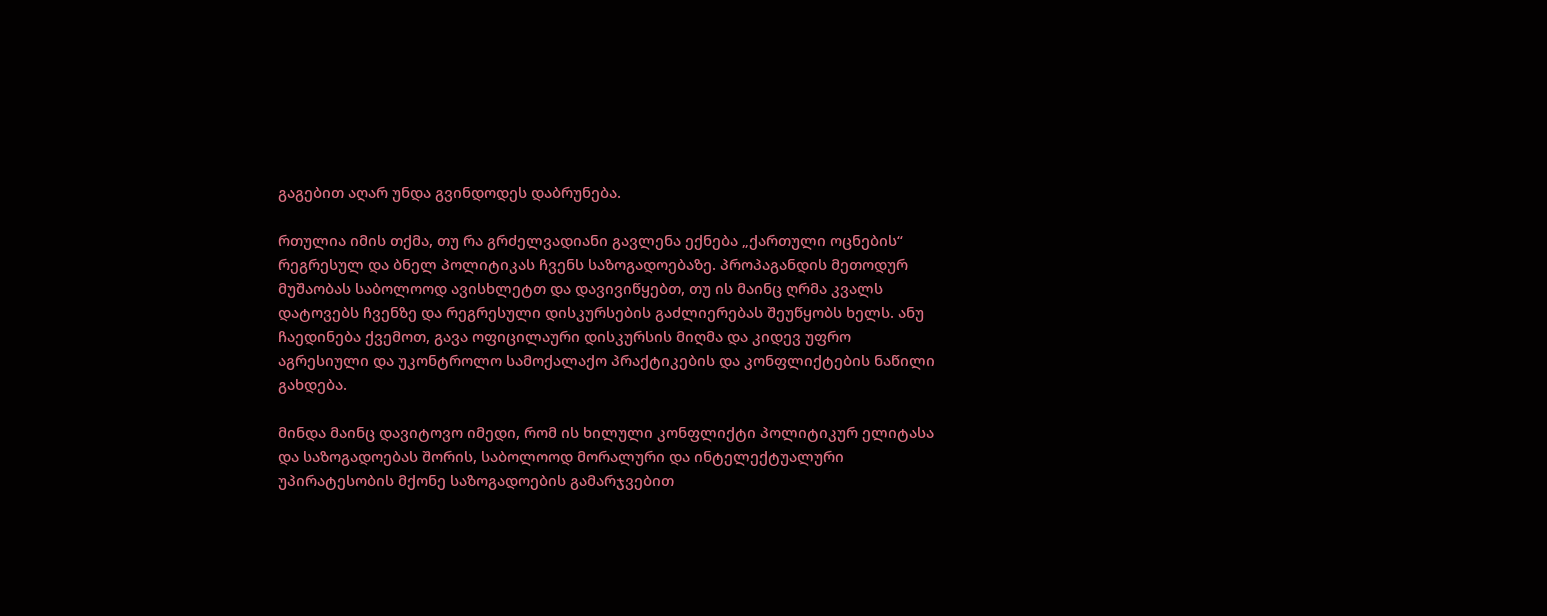გაგებით აღარ უნდა გვინდოდეს დაბრუნება.

რთულია იმის თქმა, თუ რა გრძელვადიანი გავლენა ექნება „ქართული ოცნების“ რეგრესულ და ბნელ პოლიტიკას ჩვენს საზოგადოებაზე. პროპაგანდის მეთოდურ მუშაობას საბოლოოდ ავისხლეტთ და დავივიწყებთ, თუ ის მაინც ღრმა კვალს დატოვებს ჩვენზე და რეგრესული დისკურსების გაძლიერებას შეუწყობს ხელს. ანუ ჩაედინება ქვემოთ, გავა ოფიცილაური დისკურსის მიღმა და კიდევ უფრო აგრესიული და უკონტროლო სამოქალაქო პრაქტიკების და კონფლიქტების ნაწილი გახდება.

მინდა მაინც დავიტოვო იმედი, რომ ის ხილული კონფლიქტი პოლიტიკურ ელიტასა და საზოგადოებას შორის, საბოლოოდ მორალური და ინტელექტუალური უპირატესობის მქონე საზოგადოების გამარჯვებით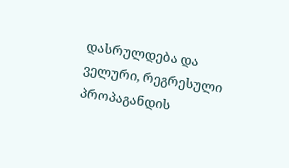დასრულდება და ველური, რეგრესული პროპაგანდის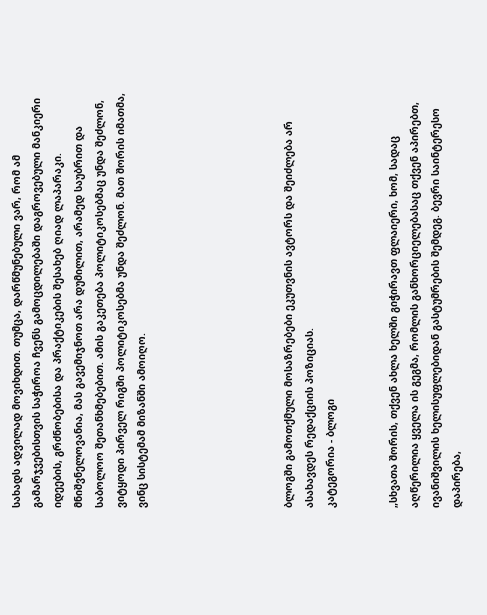სახადს ადვილად მოვიხდით. თუმცა, დარწმუნებული ვარ, რომ ამ გამარჯვებისთვის საჭიროა ჩვენს გამოცდილებაში დაგროვებული მანკიერი იდეების, გრძნობებისა და პრაქტიკების შესახებ ღიად ლაპარაკი. მნიშვნელოვანია, მას გავემიჯნოთ არა დუმილით, არამედ საუბრით და საბოლოო შეთანხმებებით. ამის გაკეთება პოლიტიკოსებმაც უნდა შეძლონ, ვიტყოდი პირველ რიგში პოლიტიკოსებმა უნდა შეძლონ. მათ შორის იმათმა, ვინც სისტემამ მიზანში ამოიღო.






ბლოგში გამოთქმული მოსაზრებები ეკუთვნის ავტორს და შეიძლება არ ასახავდეს რედაქციის პოზიციას.
კატეგორია - ბლოგი


„სხვათა შორის, თქვენ ახლა ხელში გიჭირავთ ფლაიერი, ხომ, სადაც აღწერილია ყველა ის გეგმა, რომლის განხორციელებასაც თქვენ აპირებთ, ივანიშვილის ხელისუფლებიდან გასტუმრების შემდეგ. ბევრი საინტერესო დაპირება,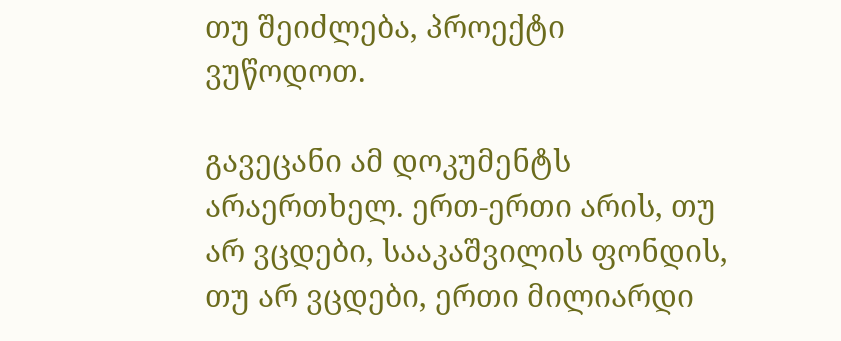თუ შეიძლება, პროექტი ვუწოდოთ.

გავეცანი ამ დოკუმენტს არაერთხელ. ერთ-ერთი არის, თუ არ ვცდები, სააკაშვილის ფონდის, თუ არ ვცდები, ერთი მილიარდი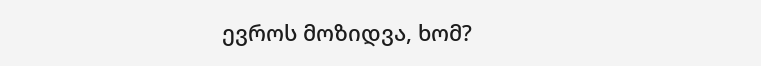ევროს მოზიდვა, ხომ?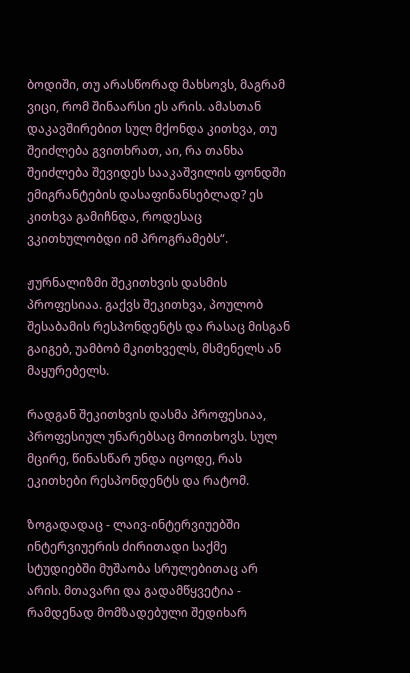ბოდიში, თუ არასწორად მახსოვს, მაგრამ ვიცი, რომ შინაარსი ეს არის. ამასთან დაკავშირებით სულ მქონდა კითხვა, თუ შეიძლება გვითხრათ, აი, რა თანხა შეიძლება შევიდეს სააკაშვილის ფონდში ემიგრანტების დასაფინანსებლად? ეს კითხვა გამიჩნდა, როდესაც ვკითხულობდი იმ პროგრამებს“.

ჟურნალიზმი შეკითხვის დასმის პროფესიაა. გაქვს შეკითხვა, პოულობ შესაბამის რესპონდენტს და რასაც მისგან გაიგებ, უამბობ მკითხველს, მსმენელს ან მაყურებელს.

რადგან შეკითხვის დასმა პროფესიაა, პროფესიულ უნარებსაც მოითხოვს. სულ მცირე, წინასწარ უნდა იცოდე, რას ეკითხები რესპონდენტს და რატომ.

ზოგადადაც - ლაივ-ინტერვიუებში ინტერვიუერის ძირითადი საქმე სტუდიებში მუშაობა სრულებითაც არ არის. მთავარი და გადამწყვეტია - რამდენად მომზადებული შედიხარ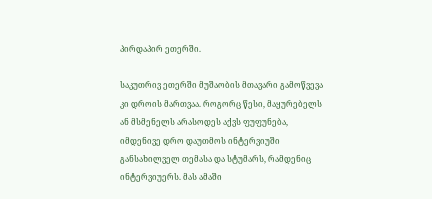პირდაპირ ეთერში.

საკუთრივ ეთერში მუშაობის მთავარი გამოწვევა კი დროის მართვაა. როგორც წესი, მაყურებელს ან მსმენელს არასოდეს აქვს ფუფუნება, იმდენივე დრო დაუთმოს ინტერვიუში განსახილველ თემასა და სტუმარს, რამდენიც ინტერვიუერს. მას ამაში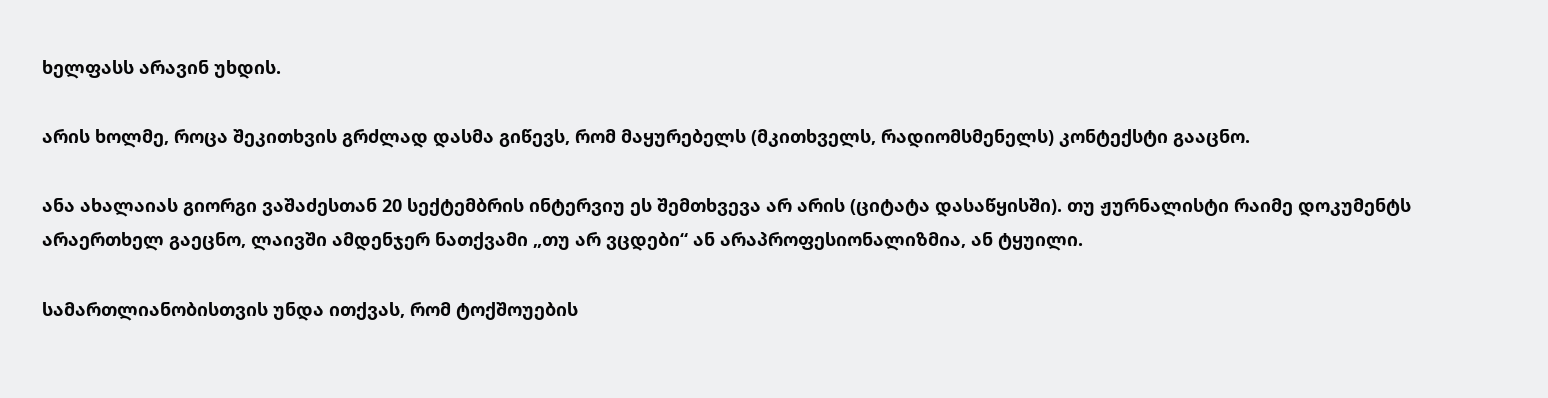ხელფასს არავინ უხდის.

არის ხოლმე, როცა შეკითხვის გრძლად დასმა გიწევს, რომ მაყურებელს (მკითხველს, რადიომსმენელს) კონტექსტი გააცნო.

ანა ახალაიას გიორგი ვაშაძესთან 20 სექტემბრის ინტერვიუ ეს შემთხვევა არ არის (ციტატა დასაწყისში). თუ ჟურნალისტი რაიმე დოკუმენტს არაერთხელ გაეცნო, ლაივში ამდენჯერ ნათქვამი „თუ არ ვცდები“ ან არაპროფესიონალიზმია, ან ტყუილი.

სამართლიანობისთვის უნდა ითქვას, რომ ტოქშოუების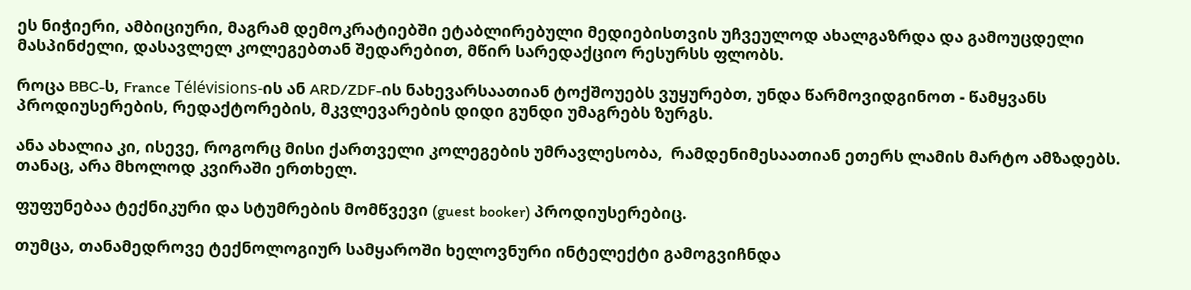ეს ნიჭიერი, ამბიციური, მაგრამ დემოკრატიებში ეტაბლირებული მედიებისთვის უჩვეულოდ ახალგაზრდა და გამოუცდელი მასპინძელი, დასავლელ კოლეგებთან შედარებით, მწირ სარედაქციო რესურსს ფლობს.

როცა BBC-ს, France Télévisions-ის ან ARD/ZDF-ის ნახევარსაათიან ტოქშოუებს ვუყურებთ, უნდა წარმოვიდგინოთ - წამყვანს პროდიუსერების, რედაქტორების, მკვლევარების დიდი გუნდი უმაგრებს ზურგს.

ანა ახალია კი, ისევე, როგორც მისი ქართველი კოლეგების უმრავლესობა,  რამდენიმესაათიან ეთერს ლამის მარტო ამზადებს. თანაც, არა მხოლოდ კვირაში ერთხელ.

ფუფუნებაა ტექნიკური და სტუმრების მომწვევი (guest booker) პროდიუსერებიც.

თუმცა, თანამედროვე ტექნოლოგიურ სამყაროში ხელოვნური ინტელექტი გამოგვიჩნდა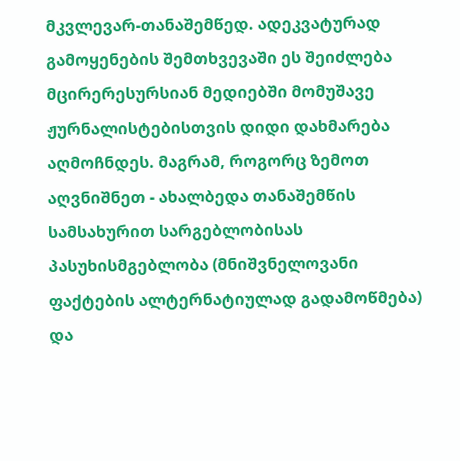მკვლევარ-თანაშემწედ. ადეკვატურად გამოყენების შემთხვევაში ეს შეიძლება მცირერესურსიან მედიებში მომუშავე ჟურნალისტებისთვის დიდი დახმარება აღმოჩნდეს. მაგრამ, როგორც ზემოთ აღვნიშნეთ - ახალბედა თანაშემწის სამსახურით სარგებლობისას პასუხისმგებლობა (მნიშვნელოვანი ფაქტების ალტერნატიულად გადამოწმება) და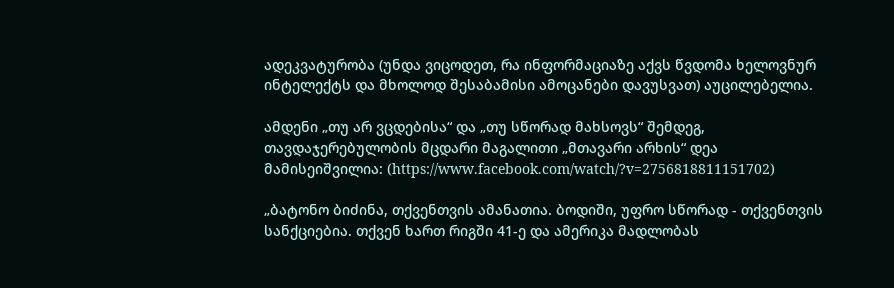ადეკვატურობა (უნდა ვიცოდეთ, რა ინფორმაციაზე აქვს წვდომა ხელოვნურ ინტელექტს და მხოლოდ შესაბამისი ამოცანები დავუსვათ) აუცილებელია.

ამდენი „თუ არ ვცდებისა“ და „თუ სწორად მახსოვს“ შემდეგ, თავდაჯერებულობის მცდარი მაგალითი „მთავარი არხის“ დეა მამისეიშვილია: (https://www.facebook.com/watch/?v=2756818811151702)

„ბატონო ბიძინა, თქვენთვის ამანათია. ბოდიში, უფრო სწორად - თქვენთვის სანქციებია. თქვენ ხართ რიგში 41-ე და ამერიკა მადლობას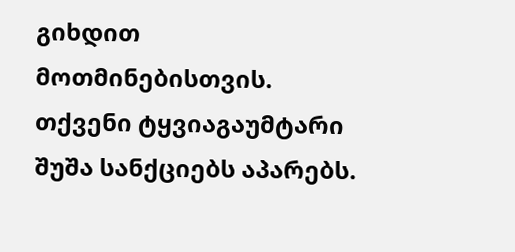გიხდით მოთმინებისთვის. თქვენი ტყვიაგაუმტარი შუშა სანქციებს აპარებს.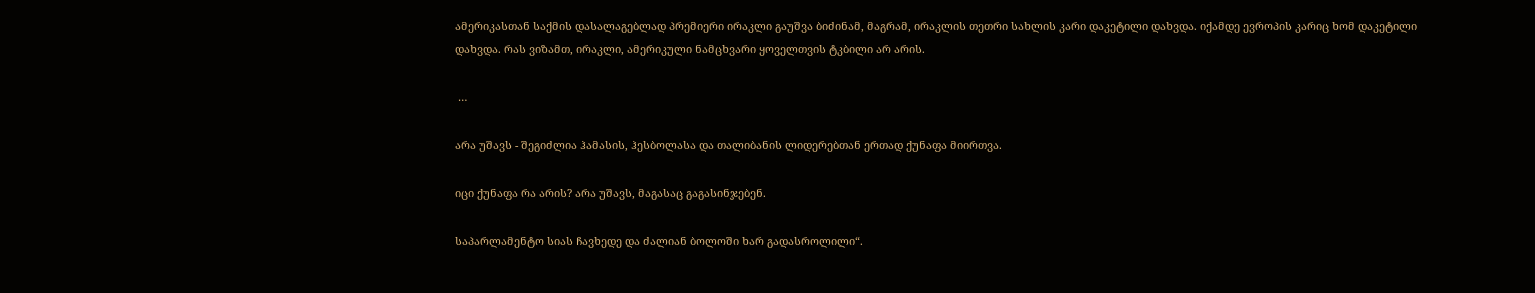ამერიკასთან საქმის დასალაგებლად პრემიერი ირაკლი გაუშვა ბიძინამ, მაგრამ, ირაკლის თეთრი სახლის კარი დაკეტილი დახვდა. იქამდე ევროპის კარიც ხომ დაკეტილი დახვდა. რას ვიზამთ, ირაკლი, ამერიკული ნამცხვარი ყოველთვის ტკბილი არ არის.

 …

არა უშავს - შეგიძლია ჰამასის, ჰესბოლასა და თალიბანის ლიდერებთან ერთად ქუნაფა მიირთვა.

იცი ქუნაფა რა არის? არა უშავს, მაგასაც გაგასინჯებენ.

საპარლამენტო სიას ჩავხედე და ძალიან ბოლოში ხარ გადასროლილი“.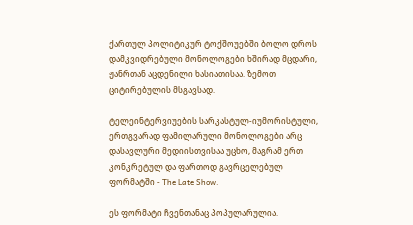ქართულ პოლიტიკურ ტოქშოუებში ბოლო დროს დამკვიდრებული მონოლოგები ხშირად მცდარი, ჟანრთან აცდენილი ხასიათისაა. ზემოთ ციტირებულის მსგავსად.

ტელეინტერვიუების სარკასტულ-იუმორისტული, ერთგვარად ფამილარული მონოლოგები არც დასავლური მედიისთვისაა უცხო, მაგრამ ერთ კონკრეტულ და ფართოდ გავრცელებულ ფორმატში - The Late Show.

ეს ფორმატი ჩვენთანაც პოპულარულია.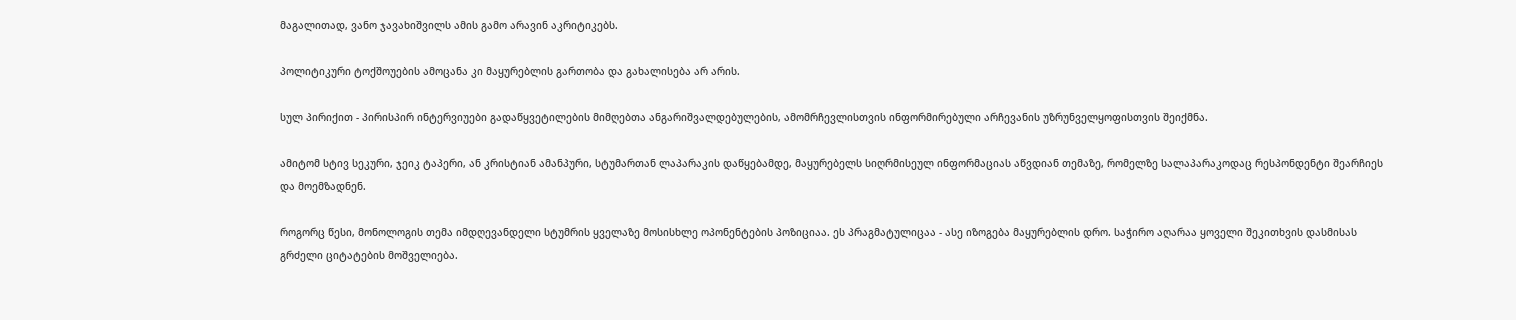მაგალითად, ვანო ჯავახიშვილს ამის გამო არავინ აკრიტიკებს.

პოლიტიკური ტოქშოუების ამოცანა კი მაყურებლის გართობა და გახალისება არ არის.

სულ პირიქით - პირისპირ ინტერვიუები გადაწყვეტილების მიმღებთა ანგარიშვალდებულების, ამომრჩევლისთვის ინფორმირებული არჩევანის უზრუნველყოფისთვის შეიქმნა.

ამიტომ სტივ სეკური, ჯეიკ ტაპერი, ან კრისტიან ამანპური, სტუმართან ლაპარაკის დაწყებამდე, მაყურებელს სიღრმისეულ ინფორმაციას აწვდიან თემაზე, რომელზე სალაპარაკოდაც რესპონდენტი შეარჩიეს და მოემზადნენ.

როგორც წესი, მონოლოგის თემა იმდღევანდელი სტუმრის ყველაზე მოსისხლე ოპონენტების პოზიციაა. ეს პრაგმატულიცაა - ასე იზოგება მაყურებლის დრო. საჭირო აღარაა ყოველი შეკითხვის დასმისას გრძელი ციტატების მოშველიება.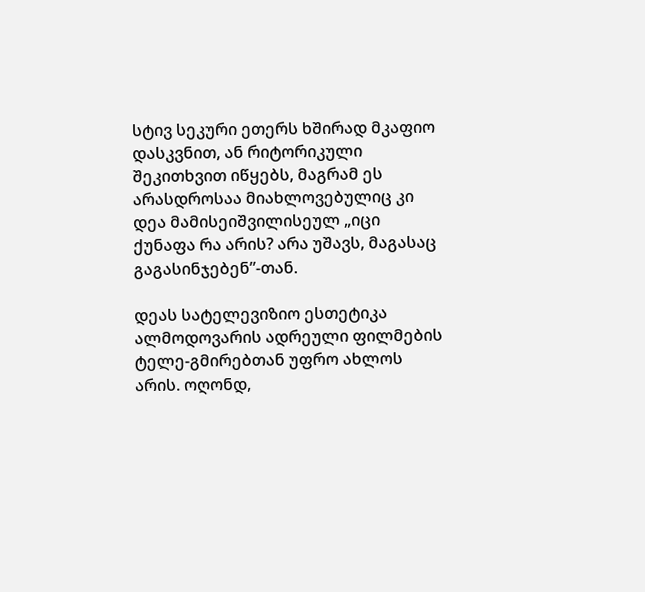სტივ სეკური ეთერს ხშირად მკაფიო დასკვნით, ან რიტორიკული შეკითხვით იწყებს, მაგრამ ეს არასდროსაა მიახლოვებულიც კი დეა მამისეიშვილისეულ „იცი ქუნაფა რა არის? არა უშავს, მაგასაც გაგასინჯებენ”-თან.

დეას სატელევიზიო ესთეტიკა ალმოდოვარის ადრეული ფილმების ტელე-გმირებთან უფრო ახლოს არის. ოღონდ,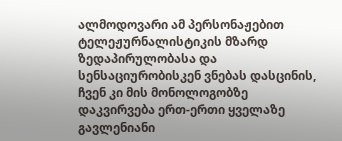ალმოდოვარი ამ პერსონაჟებით ტელეჟურნალისტიკის მზარდ ზედაპირულობასა და სენსაციურობისკენ ვნებას დასცინის, ჩვენ კი მის მონოლოგობზე დაკვირვება ერთ-ერთი ყველაზე გავლენიანი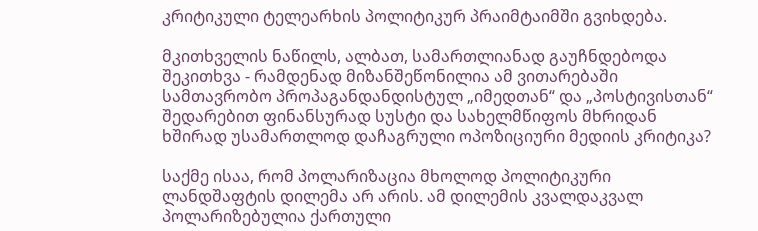კრიტიკული ტელეარხის პოლიტიკურ პრაიმტაიმში გვიხდება.

მკითხველის ნაწილს, ალბათ, სამართლიანად გაუჩნდებოდა შეკითხვა - რამდენად მიზანშეწონილია ამ ვითარებაში სამთავრობო პროპაგანდანდისტულ „იმედთან“ და „პოსტივისთან“ შედარებით ფინანსურად სუსტი და სახელმწიფოს მხრიდან ხშირად უსამართლოდ დაჩაგრული ოპოზიციური მედიის კრიტიკა?

საქმე ისაა, რომ პოლარიზაცია მხოლოდ პოლიტიკური ლანდშაფტის დილემა არ არის. ამ დილემის კვალდაკვალ პოლარიზებულია ქართული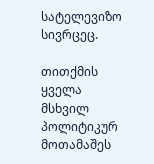სატელევიზო სივრცეც.

თითქმის ყველა მსხვილ პოლიტიკურ მოთამაშეს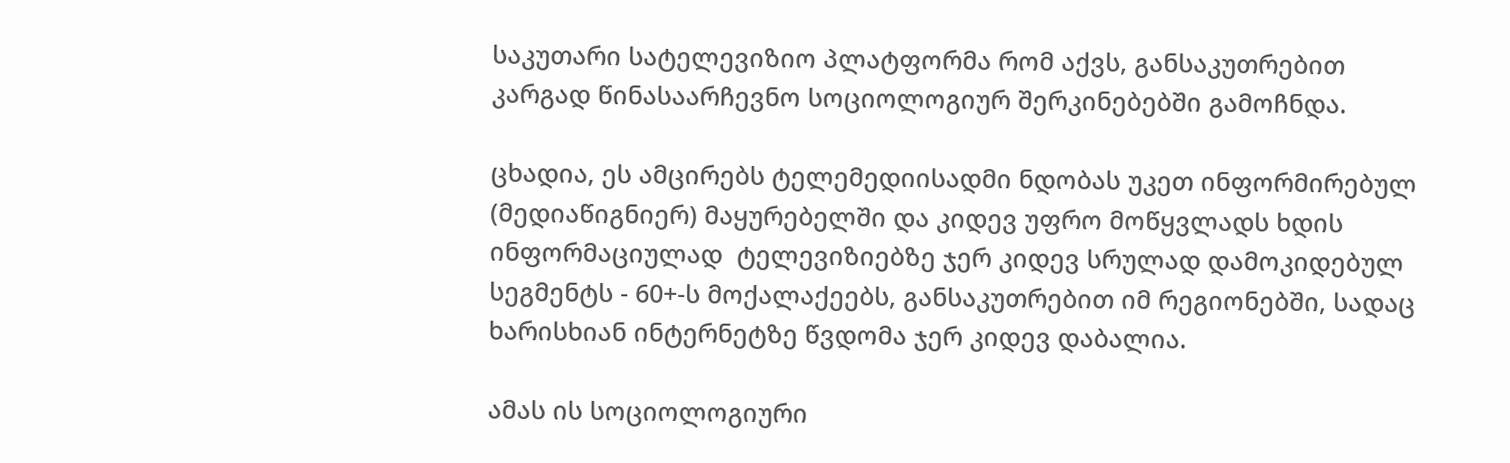საკუთარი სატელევიზიო პლატფორმა რომ აქვს, განსაკუთრებით კარგად წინასაარჩევნო სოციოლოგიურ შერკინებებში გამოჩნდა.

ცხადია, ეს ამცირებს ტელემედიისადმი ნდობას უკეთ ინფორმირებულ (მედიაწიგნიერ) მაყურებელში და კიდევ უფრო მოწყვლადს ხდის ინფორმაციულად  ტელევიზიებზე ჯერ კიდევ სრულად დამოკიდებულ სეგმენტს - 60+-ს მოქალაქეებს, განსაკუთრებით იმ რეგიონებში, სადაც ხარისხიან ინტერნეტზე წვდომა ჯერ კიდევ დაბალია.

ამას ის სოციოლოგიური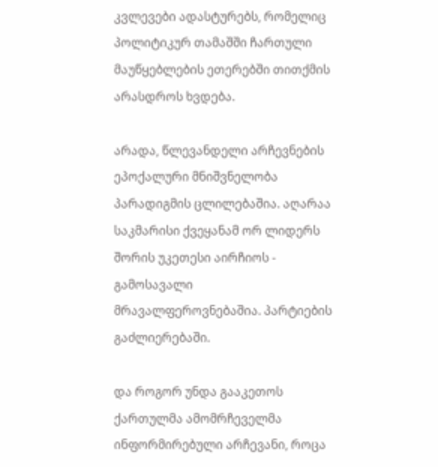კვლევები ადასტურებს, რომელიც პოლიტიკურ თამაშში ჩართული მაუწყებლების ეთერებში თითქმის არასდროს ხვდება.

არადა, წლევანდელი არჩევნების ეპოქალური მნიშვნელობა პარადიგმის ცლილებაშია. აღარაა საკმარისი ქვეყანამ ორ ლიდერს შორის უკეთესი აირჩიოს - გამოსავალი მრავალფეროვნებაშია. პარტიების გაძლიერებაში.

და როგორ უნდა გააკეთოს ქართულმა ამომრჩეველმა ინფორმირებული არჩევანი, როცა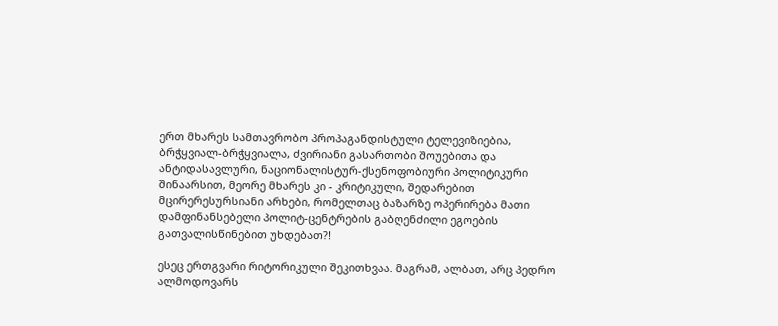ერთ მხარეს სამთავრობო პროპაგანდისტული ტელევიზიებია, ბრჭყვიალ-ბრჭყვიალა, ძვირიანი გასართობი შოუებითა და ანტიდასავლური, ნაციონალისტურ-ქსენოფობიური პოლიტიკური შინაარსით, მეორე მხარეს კი - კრიტიკული, შედარებით მცირერესურსიანი არხები, რომელთაც ბაზარზე ოპერირება მათი დამფინანსებელი პოლიტ-ცენტრების გაბღენძილი ეგოების გათვალისწინებით უხდებათ?!

ესეც ერთგვარი რიტორიკული შეკითხვაა. მაგრამ, ალბათ, არც პედრო ალმოდოვარს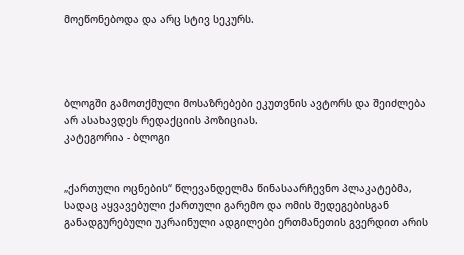მოეწონებოდა და არც სტივ სეკურს.




ბლოგში გამოთქმული მოსაზრებები ეკუთვნის ავტორს და შეიძლება არ ასახავდეს რედაქციის პოზიციას.
კატეგორია - ბლოგი


„ქართული ოცნების“ წლევანდელმა წინასაარჩევნო პლაკატებმა, სადაც აყვავებული ქართული გარემო და ომის შედეგებისგან განადგურებული უკრაინული ადგილები ერთმანეთის გვერდით არის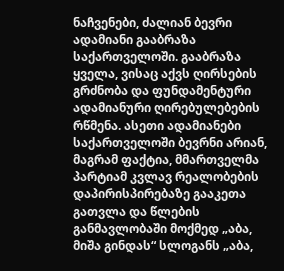ნაჩვენები, ძალიან ბევრი ადამიანი გააბრაზა საქართველოში. გააბრაზა ყველა, ვისაც აქვს ღირსების გრძნობა და ფუნდამენტური ადამიანური ღირებულებების რწმენა. ასეთი ადამიანები საქართველოში ბევრნი არიან, მაგრამ ფაქტია, მმართველმა პარტიამ კვლავ რეალობების დაპირისპირებაზე გააკეთა გათვლა და წლების განმავლობაში მოქმედ „აბა, მიშა გინდას“ სლოგანს „აბა,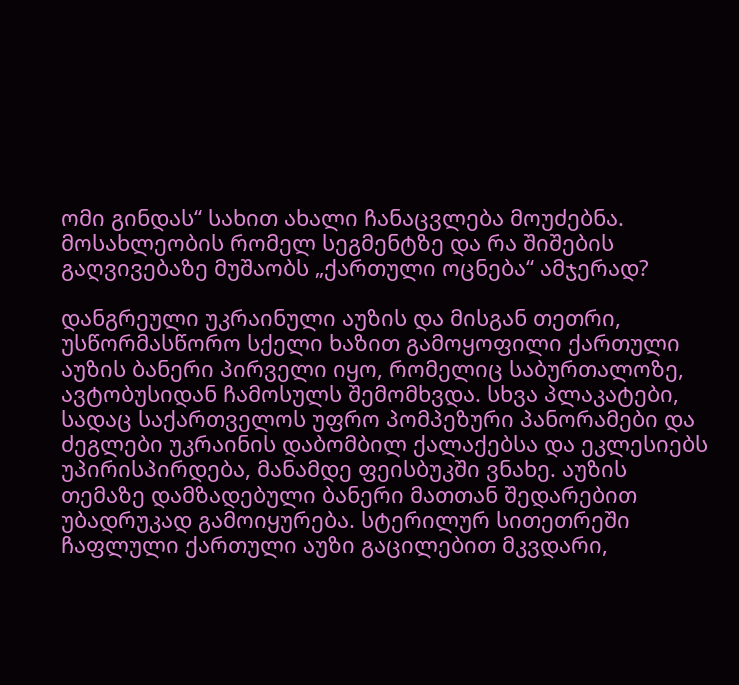ომი გინდას“ სახით ახალი ჩანაცვლება მოუძებნა. მოსახლეობის რომელ სეგმენტზე და რა შიშების გაღვივებაზე მუშაობს „ქართული ოცნება“ ამჯერად?

დანგრეული უკრაინული აუზის და მისგან თეთრი, უსწორმასწორო სქელი ხაზით გამოყოფილი ქართული აუზის ბანერი პირველი იყო, რომელიც საბურთალოზე, ავტობუსიდან ჩამოსულს შემომხვდა. სხვა პლაკატები, სადაც საქართველოს უფრო პომპეზური პანორამები და ძეგლები უკრაინის დაბომბილ ქალაქებსა და ეკლესიებს უპირისპირდება, მანამდე ფეისბუკში ვნახე. აუზის თემაზე დამზადებული ბანერი მათთან შედარებით უბადრუკად გამოიყურება. სტერილურ სითეთრეში ჩაფლული ქართული აუზი გაცილებით მკვდარი,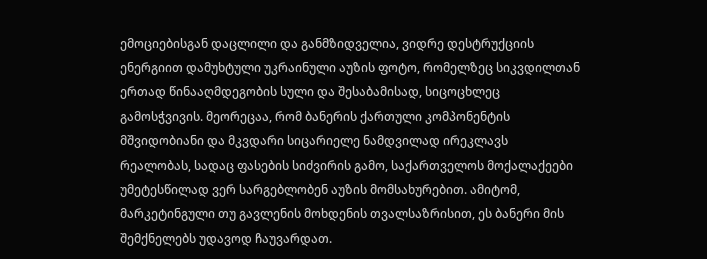ემოციებისგან დაცლილი და განმზიდველია, ვიდრე დესტრუქციის ენერგიით დამუხტული უკრაინული აუზის ფოტო, რომელზეც სიკვდილთან ერთად წინააღმდეგობის სული და შესაბამისად, სიცოცხლეც გამოსჭვივის. მეორეცაა, რომ ბანერის ქართული კომპონენტის მშვიდობიანი და მკვდარი სიცარიელე ნამდვილად ირეკლავს რეალობას, სადაც ფასების სიძვირის გამო, საქართველოს მოქალაქეები უმეტესწილად ვერ სარგებლობენ აუზის მომსახურებით. ამიტომ, მარკეტინგული თუ გავლენის მოხდენის თვალსაზრისით, ეს ბანერი მის შემქნელებს უდავოდ ჩაუვარდათ.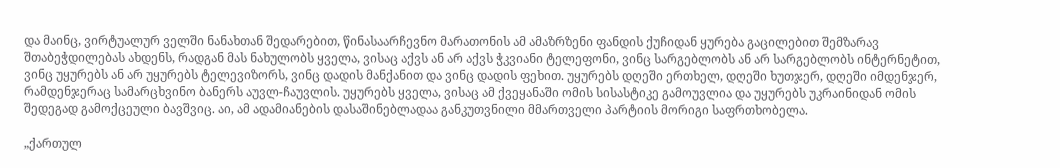და მაინც, ვირტუალურ ველში ნანახთან შედარებით, წინასაარჩევნო მარათონის ამ ამაზრზენი ფანდის ქუჩიდან ყურება გაცილებით შემზარავ შთაბეჭდილებას ახდენს, რადგან მას ნახულობს ყველა, ვისაც აქვს ან არ აქვს ჭკვიანი ტელეფონი, ვინც სარგებლობს ან არ სარგებლობს ინტერნეტით, ვინც უყურებს ან არ უყურებს ტელევიზორს, ვინც დადის მანქანით და ვინც დადის ფეხით. უყურებს დღეში ერთხელ, დღეში ხუთჯერ, დღეში იმდენჯერ, რამდენჯერაც სამარცხვინო ბანერს აუვლ-ჩაუვლის. უყურებს ყველა, ვისაც ამ ქვეყანაში ომის სისასტიკე გამოუვლია და უყურებს უკრაინიდან ომის შედეგად გამოქცეული ბავშვიც. აი, ამ ადამიანების დასაშინებლადაა განკუთვნილი მმართველი პარტიის მორიგი საფრთხობელა.

„ქართულ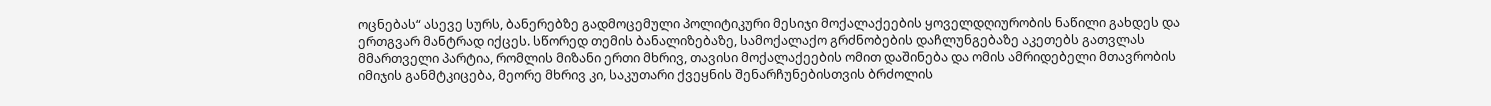ოცნებას“ ასევე სურს, ბანერებზე გადმოცემული პოლიტიკური მესიჯი მოქალაქეების ყოველდღიურობის ნაწილი გახდეს და ერთგვარ მანტრად იქცეს. სწორედ თემის ბანალიზებაზე, სამოქალაქო გრძნობების დაჩლუნგებაზე აკეთებს გათვლას მმართველი პარტია, რომლის მიზანი ერთი მხრივ, თავისი მოქალაქეების ომით დაშინება და ომის ამრიდებელი მთავრობის იმიჯის განმტკიცება, მეორე მხრივ კი, საკუთარი ქვეყნის შენარჩუნებისთვის ბრძოლის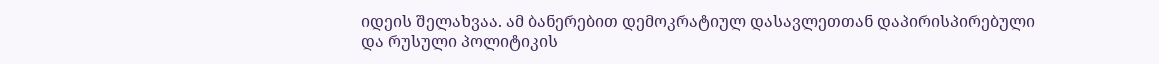იდეის შელახვაა. ამ ბანერებით დემოკრატიულ დასავლეთთან დაპირისპირებული და რუსული პოლიტიკის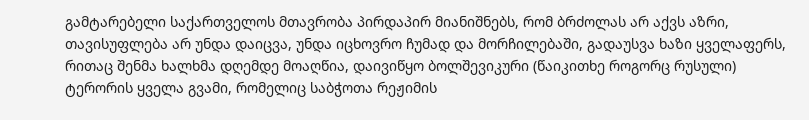გამტარებელი საქართველოს მთავრობა პირდაპირ მიანიშნებს, რომ ბრძოლას არ აქვს აზრი, თავისუფლება არ უნდა დაიცვა, უნდა იცხოვრო ჩუმად და მორჩილებაში, გადაუსვა ხაზი ყველაფერს, რითაც შენმა ხალხმა დღემდე მოაღწია, დაივიწყო ბოლშევიკური (წაიკითხე როგორც რუსული) ტერორის ყველა გვამი, რომელიც საბჭოთა რეჟიმის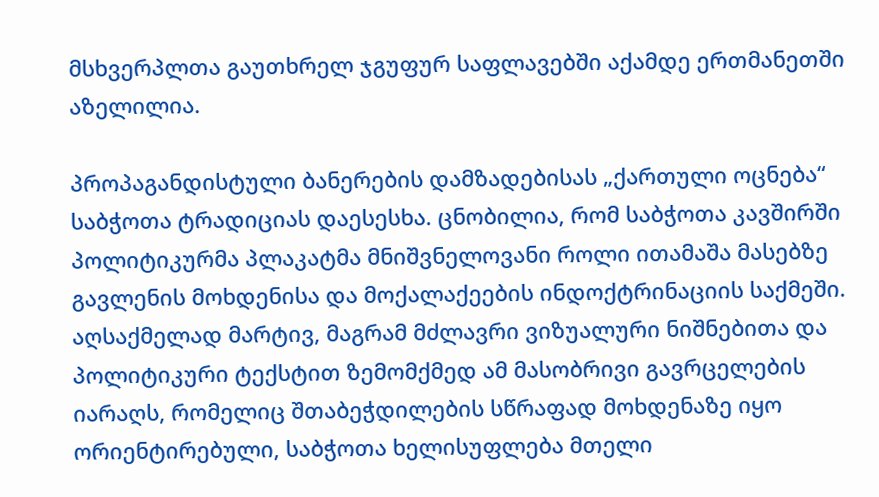მსხვერპლთა გაუთხრელ ჯგუფურ საფლავებში აქამდე ერთმანეთში აზელილია.

პროპაგანდისტული ბანერების დამზადებისას „ქართული ოცნება“ საბჭოთა ტრადიციას დაესესხა. ცნობილია, რომ საბჭოთა კავშირში პოლიტიკურმა პლაკატმა მნიშვნელოვანი როლი ითამაშა მასებზე გავლენის მოხდენისა და მოქალაქეების ინდოქტრინაციის საქმეში. აღსაქმელად მარტივ, მაგრამ მძლავრი ვიზუალური ნიშნებითა და პოლიტიკური ტექსტით ზემომქმედ ამ მასობრივი გავრცელების იარაღს, რომელიც შთაბეჭდილების სწრაფად მოხდენაზე იყო ორიენტირებული, საბჭოთა ხელისუფლება მთელი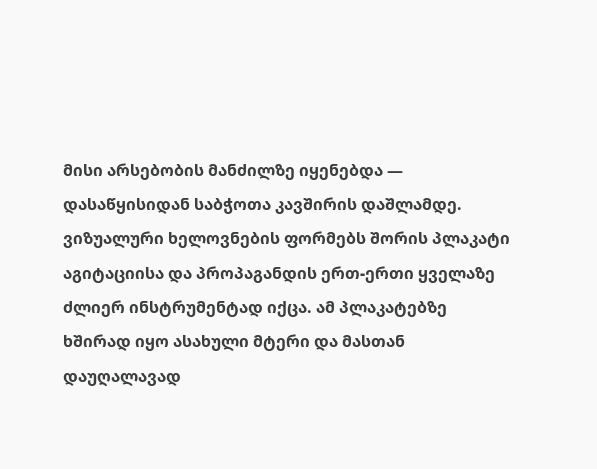მისი არსებობის მანძილზე იყენებდა — დასაწყისიდან საბჭოთა კავშირის დაშლამდე. ვიზუალური ხელოვნების ფორმებს შორის პლაკატი აგიტაციისა და პროპაგანდის ერთ-ერთი ყველაზე ძლიერ ინსტრუმენტად იქცა. ამ პლაკატებზე ხშირად იყო ასახული მტერი და მასთან დაუღალავად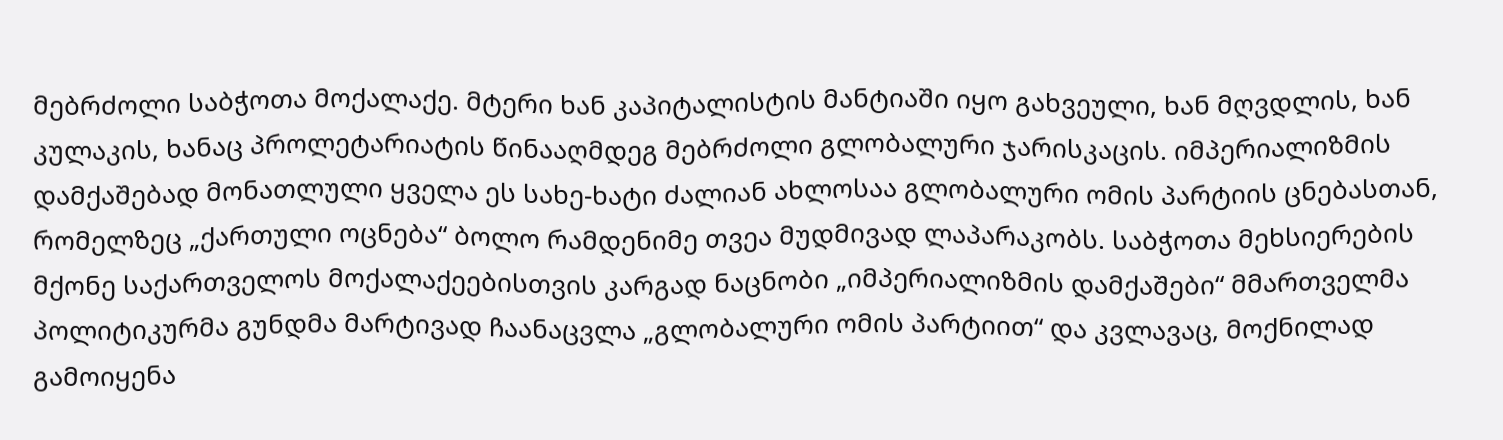მებრძოლი საბჭოთა მოქალაქე. მტერი ხან კაპიტალისტის მანტიაში იყო გახვეული, ხან მღვდლის, ხან კულაკის, ხანაც პროლეტარიატის წინააღმდეგ მებრძოლი გლობალური ჯარისკაცის. იმპერიალიზმის დამქაშებად მონათლული ყველა ეს სახე-ხატი ძალიან ახლოსაა გლობალური ომის პარტიის ცნებასთან, რომელზეც „ქართული ოცნება“ ბოლო რამდენიმე თვეა მუდმივად ლაპარაკობს. საბჭოთა მეხსიერების მქონე საქართველოს მოქალაქეებისთვის კარგად ნაცნობი „იმპერიალიზმის დამქაშები“ მმართველმა პოლიტიკურმა გუნდმა მარტივად ჩაანაცვლა „გლობალური ომის პარტიით“ და კვლავაც, მოქნილად გამოიყენა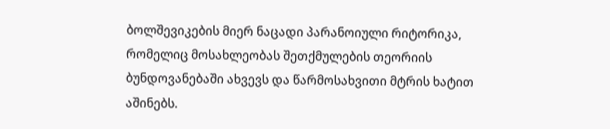ბოლშევიკების მიერ ნაცადი პარანოიული რიტორიკა, რომელიც მოსახლეობას შეთქმულების თეორიის ბუნდოვანებაში ახვევს და წარმოსახვითი მტრის ხატით აშინებს.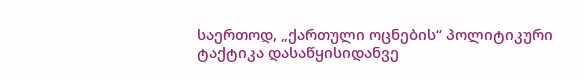საერთოდ, „ქართული ოცნების“ პოლიტიკური ტაქტიკა დასაწყისიდანვე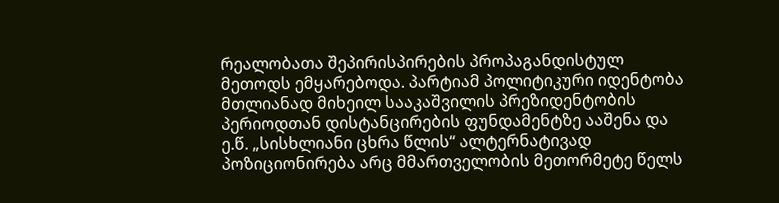რეალობათა შეპირისპირების პროპაგანდისტულ მეთოდს ემყარებოდა. პარტიამ პოლიტიკური იდენტობა მთლიანად მიხეილ სააკაშვილის პრეზიდენტობის პერიოდთან დისტანცირების ფუნდამენტზე ააშენა და ე.წ. „სისხლიანი ცხრა წლის“ ალტერნატივად პოზიციონირება არც მმართველობის მეთორმეტე წელს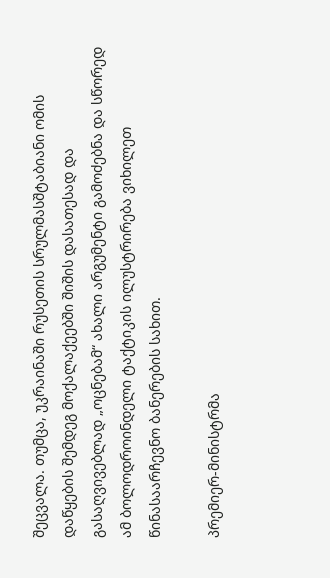შეცვალა. თუმცა, უკრაინაში რუსეთის სრულმასშტაბიანი ომის დაწყების შემდეგ მოქალაქეებში შიშის დასათესად და გასაღვივებლად „ოცნებამ“ ახალი არგუმენტი გამოძებნა და სწორედ ამ ბოლოდროინდელი ტაქტიკის ილუსტრირება ვიხილეთ წინასაარჩევნო ბანერების სახით.

პრემიერ-მინისტრმა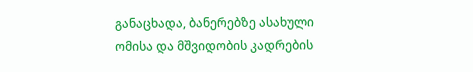განაცხადა, ბანერებზე ასახული ომისა და მშვიდობის კადრების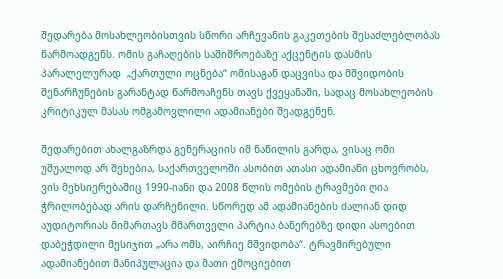შედარება მოსახლეობისთვის სწორი არჩევანის გაკეთების შესაძლებლობას წარმოადგენს. ომის გაჩაღების საშიშროებაზე აქცენტის დასმის პარალელურად  „ქართული ოცნება“ ომისაგან დაცვისა და მშვიდობის შენარჩუნების გარანტად წარმოაჩენს თავს ქვეყანაში, სადაც მოსახლეობის კრიტიკულ მასას ომგამოვლილი ადამიანები შეადგენენ.

შედარებით ახალგაზრდა გენერაციის იმ ნაწილის გარდა, ვისაც ომი უშუალოდ არ შეხებია, საქართველოში ასობით ათასი ადამიანი ცხოვრობს, ვის მეხსიერებაშიც 1990-იანი და 2008 წლის ომების ტრავმები ღია ჭრილობებად არის დარჩენილი. სწორედ ამ ადამიანების ძალიან დიდ აუდიტორიას მიმართავს მმართველი პარტია ბანერებზე დიდი ასოებით დაბეჭდილი მესიჯით „არა ომს, აირჩიე მშვიდობა“. ტრავმირებული ადამიანებით მანიპულაცია და მათი ემოციებით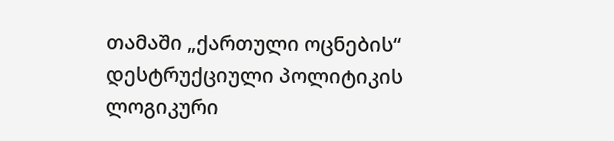თამაში „ქართული ოცნების“ დესტრუქციული პოლიტიკის ლოგიკური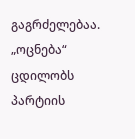გაგრძელებაა. „ოცნება“ ცდილობს პარტიის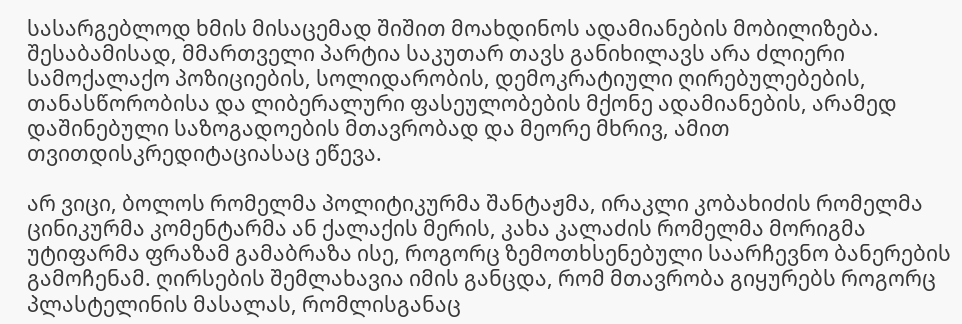სასარგებლოდ ხმის მისაცემად შიშით მოახდინოს ადამიანების მობილიზება. შესაბამისად, მმართველი პარტია საკუთარ თავს განიხილავს არა ძლიერი სამოქალაქო პოზიციების, სოლიდარობის, დემოკრატიული ღირებულებების, თანასწორობისა და ლიბერალური ფასეულობების მქონე ადამიანების, არამედ დაშინებული საზოგადოების მთავრობად და მეორე მხრივ, ამით თვითდისკრედიტაციასაც ეწევა.

არ ვიცი, ბოლოს რომელმა პოლიტიკურმა შანტაჟმა, ირაკლი კობახიძის რომელმა ცინიკურმა კომენტარმა ან ქალაქის მერის, კახა კალაძის რომელმა მორიგმა უტიფარმა ფრაზამ გამაბრაზა ისე, როგორც ზემოთხსენებული საარჩევნო ბანერების გამოჩენამ. ღირსების შემლახავია იმის განცდა, რომ მთავრობა გიყურებს როგორც პლასტელინის მასალას, რომლისგანაც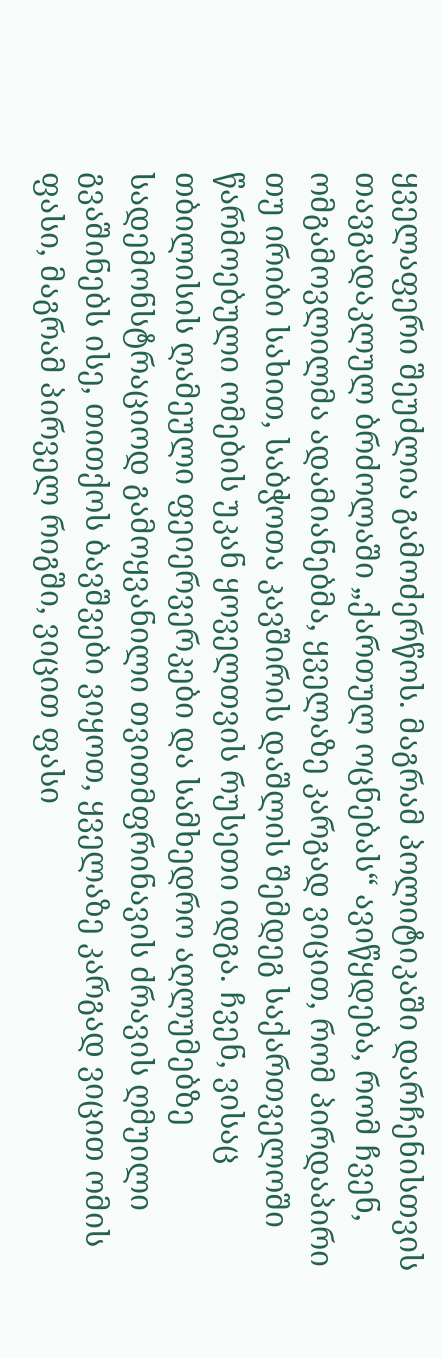ყველაფერი შეუძლია გამოძერწოს. მაგრამ პოლიტიკაში დარჩენისთვის თავგადაკლულ ბრძოლაში „ქართულ ოცნებას“ ავიწყდება, რომ ჩვენ, ომგამოვლილმა ადამიანებმა, ყველაზე კარგად ვიცით, რომ პირდაპირი თუ ირიბი სახით, საბჭოთა კავშირის დაშლის შემდეგ საქართველოში წარმოებული ომების უკან ყოველთვის რუსეთი იდგა. ჩვენ, ვისაც თბილისის ღამეული ფეიერვერკები და სამხედრო აღლუმებზე სადემონსტრაციოდ გამოყვანილი თვითმფრინავის ძრავის ღმუილი გვაშინებს ისე, თითქოს ბავშვები ვიყოთ, ყველაზე კარგად ვიცით ომის ფასი, მაგრამ პირველ რიგში, ვიცით ფასი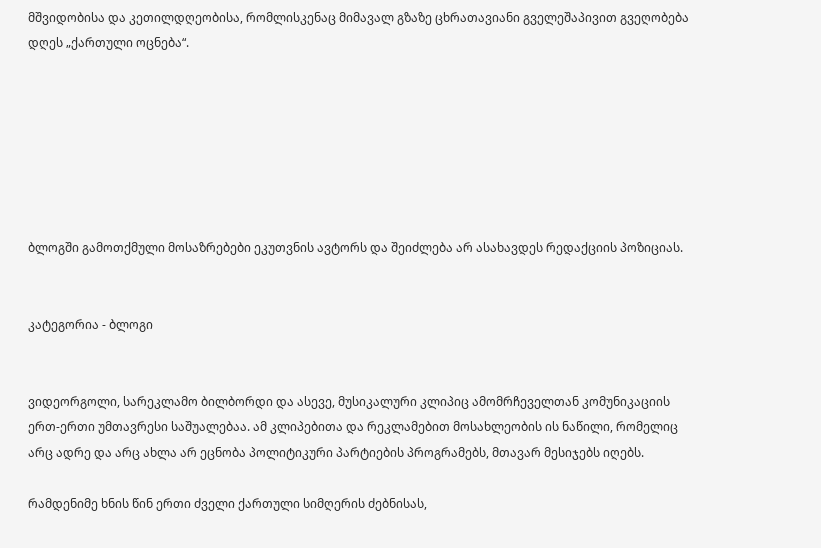მშვიდობისა და კეთილდღეობისა, რომლისკენაც მიმავალ გზაზე ცხრათავიანი გველეშაპივით გვეღობება დღეს „ქართული ოცნება“.







ბლოგში გამოთქმული მოსაზრებები ეკუთვნის ავტორს და შეიძლება არ ასახავდეს რედაქციის პოზიციას.


კატეგორია - ბლოგი


ვიდეორგოლი, სარეკლამო ბილბორდი და ასევე, მუსიკალური კლიპიც ამომრჩეველთან კომუნიკაციის ერთ-ერთი უმთავრესი საშუალებაა. ამ კლიპებითა და რეკლამებით მოსახლეობის ის ნაწილი, რომელიც არც ადრე და არც ახლა არ ეცნობა პოლიტიკური პარტიების პროგრამებს, მთავარ მესიჯებს იღებს.

რამდენიმე ხნის წინ ერთი ძველი ქართული სიმღერის ძებნისას,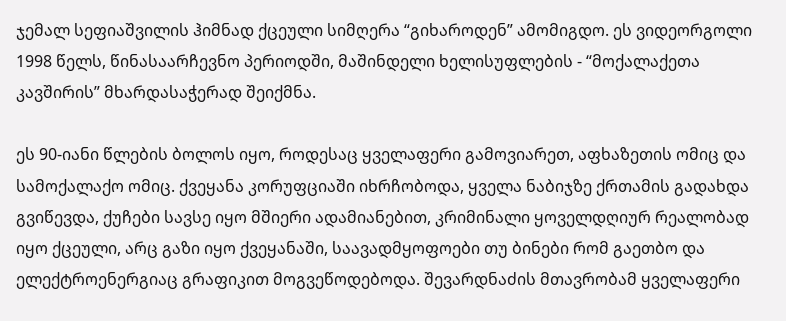ჯემალ სეფიაშვილის ჰიმნად ქცეული სიმღერა “გიხაროდენ” ამომიგდო. ეს ვიდეორგოლი 1998 წელს, წინასაარჩევნო პერიოდში, მაშინდელი ხელისუფლების - “მოქალაქეთა კავშირის” მხარდასაჭერად შეიქმნა.

ეს 90-იანი წლების ბოლოს იყო, როდესაც ყველაფერი გამოვიარეთ, აფხაზეთის ომიც და სამოქალაქო ომიც. ქვეყანა კორუფციაში იხრჩობოდა, ყველა ნაბიჯზე ქრთამის გადახდა გვიწევდა, ქუჩები სავსე იყო მშიერი ადამიანებით, კრიმინალი ყოველდღიურ რეალობად იყო ქცეული, არც გაზი იყო ქვეყანაში, საავადმყოფოები თუ ბინები რომ გაეთბო და ელექტროენერგიაც გრაფიკით მოგვეწოდებოდა. შევარდნაძის მთავრობამ ყველაფერი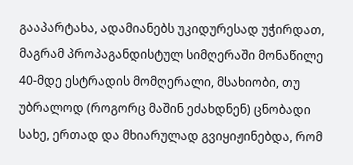გააპარტახა, ადამიანებს უკიდურესად უჭირდათ, მაგრამ პროპაგანდისტულ სიმღერაში მონაწილე 40-მდე ესტრადის მომღერალი, მსახიობი, თუ უბრალოდ (როგორც მაშინ ეძახდნენ) ცნობადი სახე, ერთად და მხიარულად გვიყიჟინებდა, რომ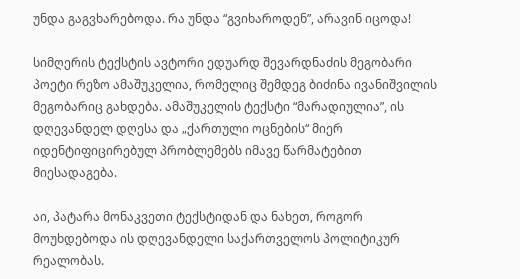უნდა გაგვხარებოდა. რა უნდა “გვიხაროდენ”, არავინ იცოდა!

სიმღერის ტექსტის ავტორი ედუარდ შევარდნაძის მეგობარი პოეტი რეზო ამაშუკელია, რომელიც შემდეგ ბიძინა ივანიშვილის მეგობარიც გახდება. ამაშუკელის ტექსტი “მარადიულია”, ის დღევანდელ დღესა და „ქართული ოცნების“ მიერ იდენტიფიცირებულ პრობლემებს იმავე წარმატებით მიესადაგება.

აი, პატარა მონაკვეთი ტექსტიდან და ნახეთ, როგორ მოუხდებოდა ის დღევანდელი საქართველოს პოლიტიკურ რეალობას.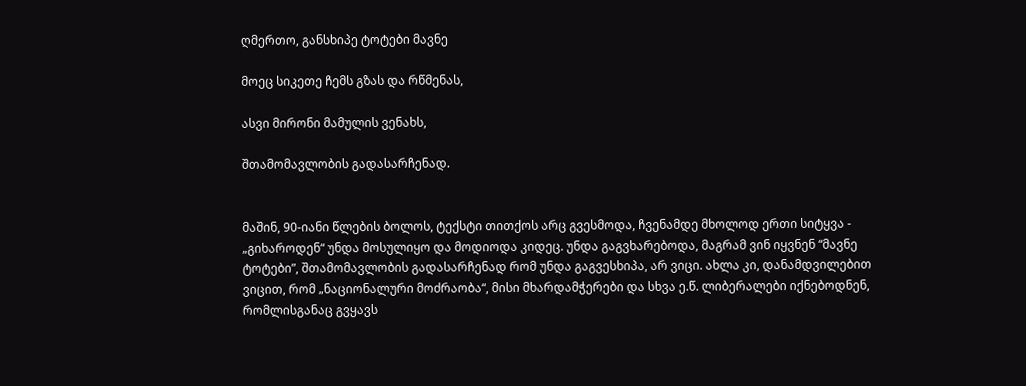ღმერთო, განსხიპე ტოტები მავნე

მოეც სიკეთე ჩემს გზას და რწმენას,

ასვი მირონი მამულის ვენახს,

შთამომავლობის გადასარჩენად.


მაშინ, 90-იანი წლების ბოლოს, ტექსტი თითქოს არც გვესმოდა, ჩვენამდე მხოლოდ ერთი სიტყვა - „გიხაროდენ“ უნდა მოსულიყო და მოდიოდა კიდეც. უნდა გაგვხარებოდა, მაგრამ ვინ იყვნენ “მავნე ტოტები”, შთამომავლობის გადასარჩენად რომ უნდა გაგვესხიპა, არ ვიცი. ახლა კი, დანამდვილებით ვიცით, რომ „ნაციონალური მოძრაობა“, მისი მხარდამჭერები და სხვა ე.წ. ლიბერალები იქნებოდნენ, რომლისგანაც გვყავს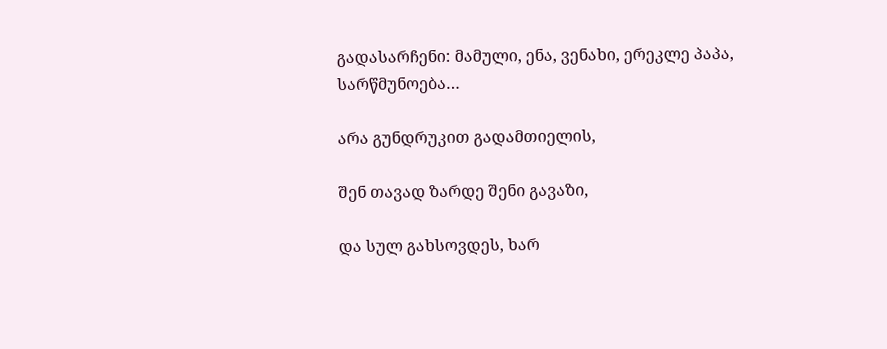გადასარჩენი: მამული, ენა, ვენახი, ერეკლე პაპა, სარწმუნოება…

არა გუნდრუკით გადამთიელის,

შენ თავად ზარდე შენი გავაზი,

და სულ გახსოვდეს, ხარ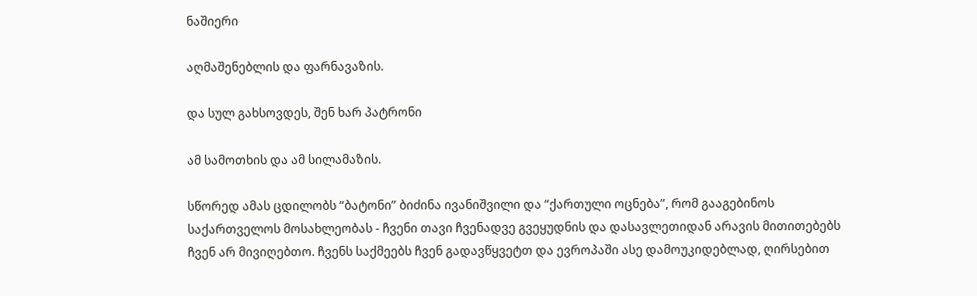ნაშიერი

აღმაშენებლის და ფარნავაზის.

და სულ გახსოვდეს, შენ ხარ პატრონი

ამ სამოთხის და ამ სილამაზის.

სწორედ ამას ცდილობს “ბატონი” ბიძინა ივანიშვილი და “ქართული ოცნება”, რომ გააგებინოს საქართველოს მოსახლეობას - ჩვენი თავი ჩვენადვე გვეყუდნის და დასავლეთიდან არავის მითითებებს ჩვენ არ მივიღებთო. ჩვენს საქმეებს ჩვენ გადავწყვეტთ და ევროპაში ასე დამოუკიდებლად, ღირსებით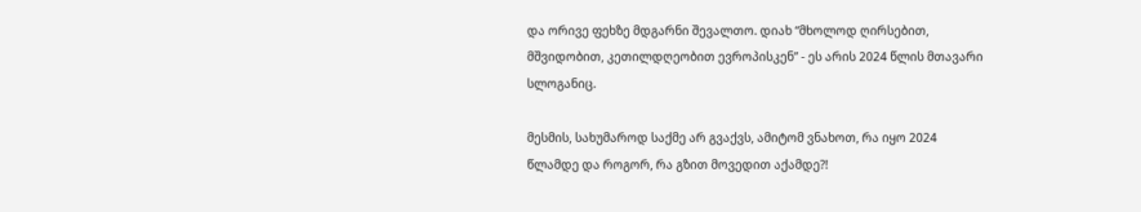და ორივე ფეხზე მდგარნი შევალთო. დიახ “მხოლოდ ღირსებით, მშვიდობით, კეთილდღეობით ევროპისკენ” - ეს არის 2024 წლის მთავარი სლოგანიც.

მესმის, სახუმაროდ საქმე არ გვაქვს, ამიტომ ვნახოთ, რა იყო 2024 წლამდე და როგორ, რა გზით მოვედით აქამდე?!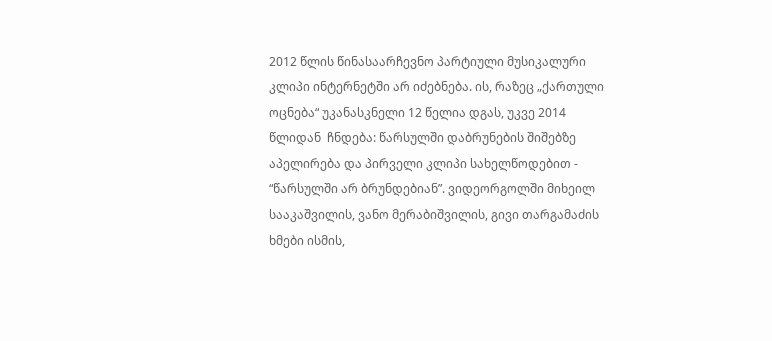2012 წლის წინასაარჩევნო პარტიული მუსიკალური კლიპი ინტერნეტში არ იძებნება. ის, რაზეც „ქართული ოცნება“ უკანასკნელი 12 წელია დგას, უკვე 2014 წლიდან  ჩნდება: წარსულში დაბრუნების შიშებზე აპელირება და პირველი კლიპი სახელწოდებით - “წარსულში არ ბრუნდებიან”. ვიდეორგოლში მიხეილ სააკაშვილის, ვანო მერაბიშვილის, გივი თარგამაძის ხმები ისმის,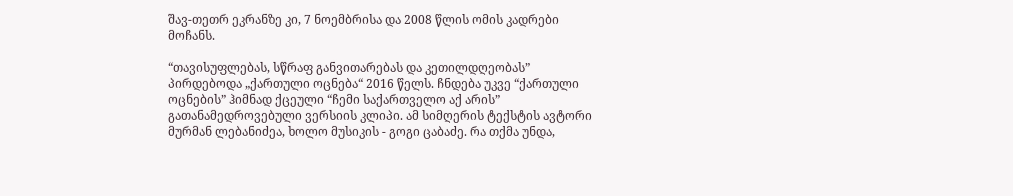შავ-თეთრ ეკრანზე კი, 7 ნოემბრისა და 2008 წლის ომის კადრები მოჩანს.

“თავისუფლებას, სწრაფ განვითარებას და კეთილდღეობას” პირდებოდა „ქართული ოცნება“ 2016 წელს. ჩნდება უკვე “ქართული ოცნების” ჰიმნად ქცეული “ჩემი საქართველო აქ არის” გათანამედროვებული ვერსიის კლიპი. ამ სიმღერის ტექსტის ავტორი მურმან ლებანიძეა, ხოლო მუსიკის - გოგი ცაბაძე. რა თქმა უნდა,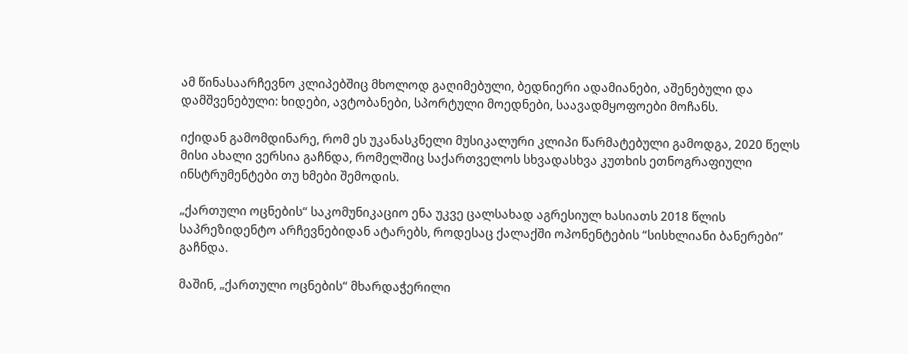ამ წინასაარჩევნო კლიპებშიც მხოლოდ გაღიმებული, ბედნიერი ადამიანები, აშენებული და დამშვენებული: ხიდები, ავტობანები, სპორტული მოედნები, საავადმყოფოები მოჩანს.

იქიდან გამომდინარე, რომ ეს უკანასკნელი მუსიკალური კლიპი წარმატებული გამოდგა, 2020 წელს მისი ახალი ვერსია გაჩნდა, რომელშიც საქართველოს სხვადასხვა კუთხის ეთნოგრაფიული ინსტრუმენტები თუ ხმები შემოდის.

„ქართული ოცნების“ საკომუნიკაციო ენა უკვე ცალსახად აგრესიულ ხასიათს 2018 წლის საპრეზიდენტო არჩევნებიდან ატარებს, როდესაც ქალაქში ოპონენტების “სისხლიანი ბანერები” გაჩნდა.

მაშინ, „ქართული ოცნების“ მხარდაჭერილი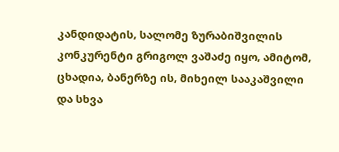კანდიდატის, სალომე ზურაბიშვილის კონკურენტი გრიგოლ ვაშაძე იყო, ამიტომ, ცხადია, ბანერზე ის, მიხეილ სააკაშვილი და სხვა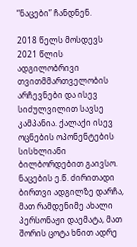“ნაცები” ჩანდნენ.

2018 წელს მოსდევს 2021 წლის ადგილობრივი თვითმმართველობის არჩევნები და ისევ სიძულვილით სავსე კამპანია. ქალაქი ისევ ოცნების ოპონენტების სისხლიანი ბილბორდებით გაივსო. ნაცების ე.წ. ძირითადი ბირთვი ადგილზე დარჩა, მათ რამდენიმე ახალი პერსონაჟი დაემატა, მათ შორის ცოტა ხნით ადრე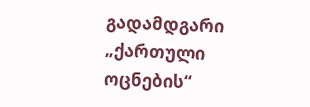გადამდგარი „ქართული ოცნების“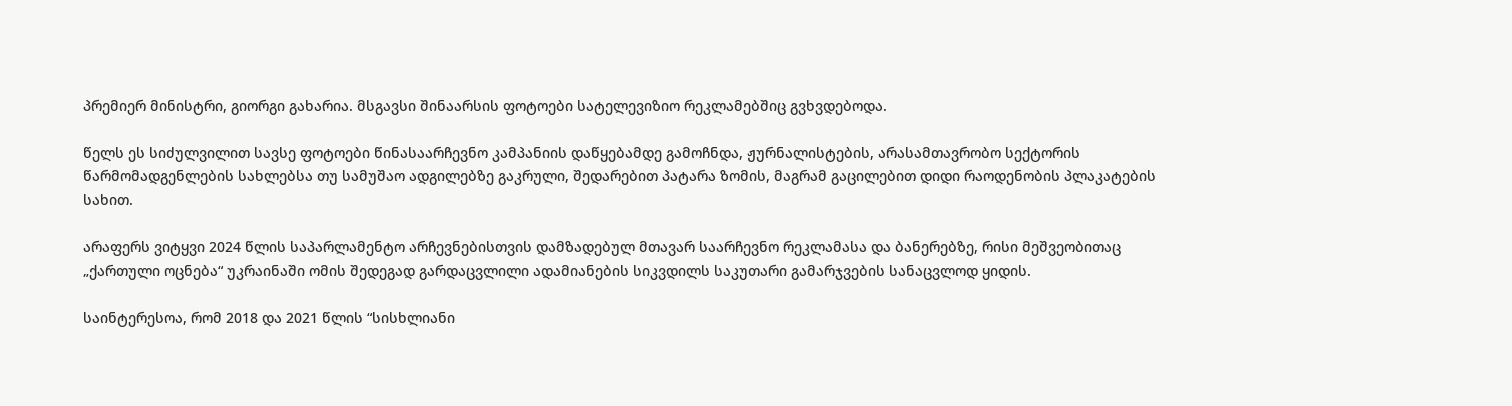პრემიერ მინისტრი, გიორგი გახარია. მსგავსი შინაარსის ფოტოები სატელევიზიო რეკლამებშიც გვხვდებოდა.

წელს ეს სიძულვილით სავსე ფოტოები წინასაარჩევნო კამპანიის დაწყებამდე გამოჩნდა, ჟურნალისტების, არასამთავრობო სექტორის წარმომადგენლების სახლებსა თუ სამუშაო ადგილებზე გაკრული, შედარებით პატარა ზომის, მაგრამ გაცილებით დიდი რაოდენობის პლაკატების სახით.

არაფერს ვიტყვი 2024 წლის საპარლამენტო არჩევნებისთვის დამზადებულ მთავარ საარჩევნო რეკლამასა და ბანერებზე, რისი მეშვეობითაც „ქართული ოცნება“ უკრაინაში ომის შედეგად გარდაცვლილი ადამიანების სიკვდილს საკუთარი გამარჯვების სანაცვლოდ ყიდის.

საინტერესოა, რომ 2018 და 2021 წლის “სისხლიანი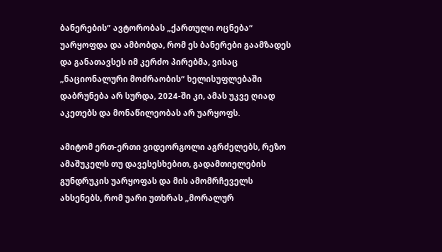ბანერების” ავტორობას „ქართული ოცნება“ უარყოფდა და ამბობდა, რომ ეს ბანერები გაამზადეს და განათავსეს იმ კერძო პირებმა, ვისაც „ნაციონალური მოძრაობის“ ხელისუფლებაში დაბრუნება არ სურდა, 2024-ში კი, ამას უკვე ღიად აკეთებს და მონაწილეობას არ უარყოფს.

ამიტომ ერთ-ერთი ვიდეორგოლი აგრძელებს, რეზო ამაშუკელს თუ დავესესხებით, გადამთიელების გუნდრუკის უარყოფას და მის ამომრჩეველს ახსენებს, რომ უარი უთხრას „მორალურ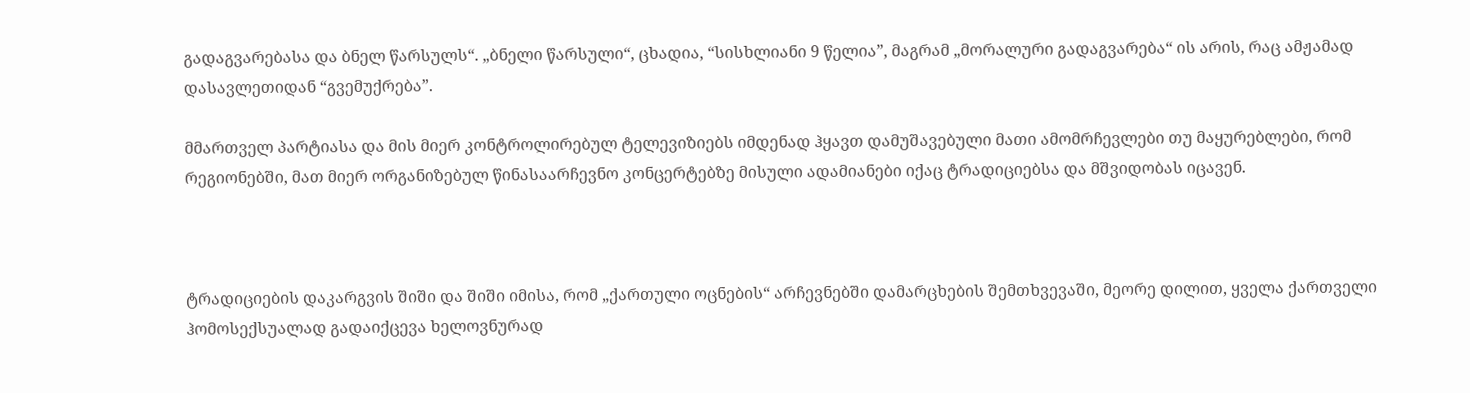გადაგვარებასა და ბნელ წარსულს“. „ბნელი წარსული“, ცხადია, “სისხლიანი 9 წელია”, მაგრამ „მორალური გადაგვარება“ ის არის, რაც ამჟამად დასავლეთიდან “გვემუქრება”.

მმართველ პარტიასა და მის მიერ კონტროლირებულ ტელევიზიებს იმდენად ჰყავთ დამუშავებული მათი ამომრჩევლები თუ მაყურებლები, რომ რეგიონებში, მათ მიერ ორგანიზებულ წინასაარჩევნო კონცერტებზე მისული ადამიანები იქაც ტრადიციებსა და მშვიდობას იცავენ.



ტრადიციების დაკარგვის შიში და შიში იმისა, რომ „ქართული ოცნების“ არჩევნებში დამარცხების შემთხვევაში, მეორე დილით, ყველა ქართველი ჰომოსექსუალად გადაიქცევა ხელოვნურად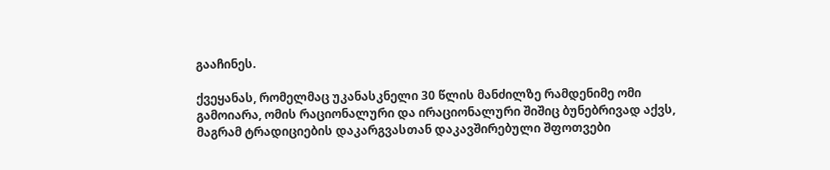გააჩინეს.

ქვეყანას, რომელმაც უკანასკნელი 30 წლის მანძილზე რამდენიმე ომი გამოიარა, ომის რაციონალური და ირაციონალური შიშიც ბუნებრივად აქვს, მაგრამ ტრადიციების დაკარგვასთან დაკავშირებული შფოთვები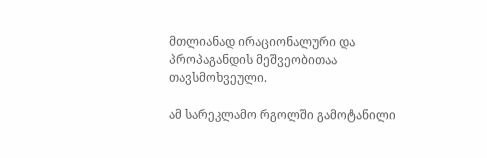მთლიანად ირაციონალური და პროპაგანდის მეშვეობითაა თავსმოხვეული.

ამ სარეკლამო რგოლში გამოტანილი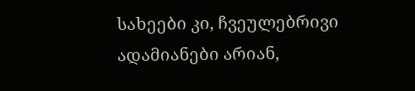სახეები კი, ჩვეულებრივი ადამიანები არიან,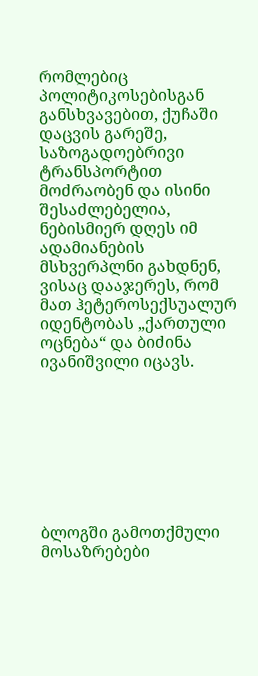რომლებიც პოლიტიკოსებისგან განსხვავებით, ქუჩაში დაცვის გარეშე, საზოგადოებრივი ტრანსპორტით მოძრაობენ და ისინი შესაძლებელია, ნებისმიერ დღეს იმ ადამიანების მსხვერპლნი გახდნენ, ვისაც დააჯერეს, რომ მათ ჰეტეროსექსუალურ იდენტობას „ქართული ოცნება“ და ბიძინა ივანიშვილი იცავს.








ბლოგში გამოთქმული მოსაზრებები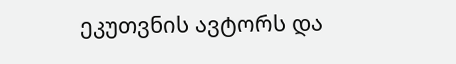ეკუთვნის ავტორს და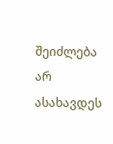შეიძლება არ ასახავდეს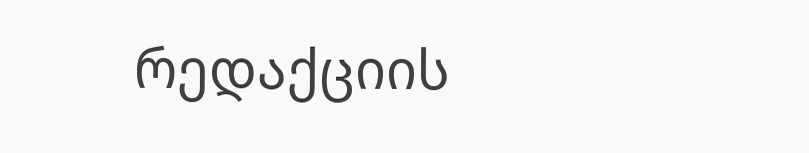რედაქციის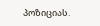პოზიციას.